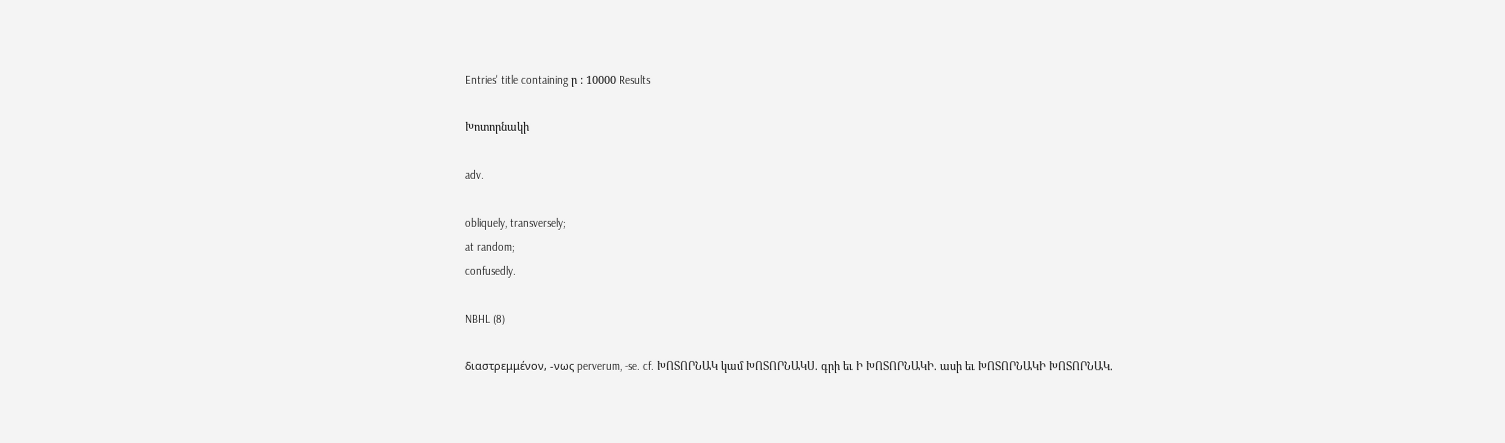Entries' title containing ր : 10000 Results

Խոտորնակի

adv.

obliquely, transversely;
at random;
confusedly.

NBHL (8)

διαστρεμμένον, -νως perverum, -se. cf. ԽՈՏՈՐՆԱԿ կամ ԽՈՏՈՐՆԱԿՍ. գրի եւ Ի ԽՈՏՈՐՆԱԿԻ. ասի եւ ԽՈՏՈՐՆԱԿԻ ԽՈՏՈՐՆԱԿ.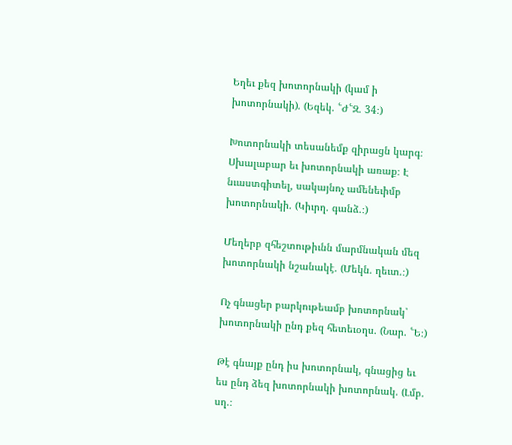Եղեւ քեզ խոտորնակի (կամ ի խոտորնակի). (Եզեկ. ՟Ժ՟Զ. 34։)

Խոտորնակի տեսանեմք զիրացն կարգ։ Սխալաբար եւ խոտորնակի առաք։ Է նւաստգիտել, սակայնոչ ամենեւիմբ խոտորնակի. (Կիւրղ. գանձ.։)

Մեղերբ զհեշտութիւնն մարմնական մեզ խոտորնակի նշանակէ. (Մեկն. ղեւտ.։)

Ոչ գնացեր բարկութեամբ խոտորնակ՝ խոտորնակի ընդ քեզ հետեւօղս. (Նար. ՟Ե։)

Թէ գնայք ընդ իս խոտորնակ, գնացից եւ ես ընդ ձեզ խոտորնակի խոտորնակ. (Լմբ. սղ.։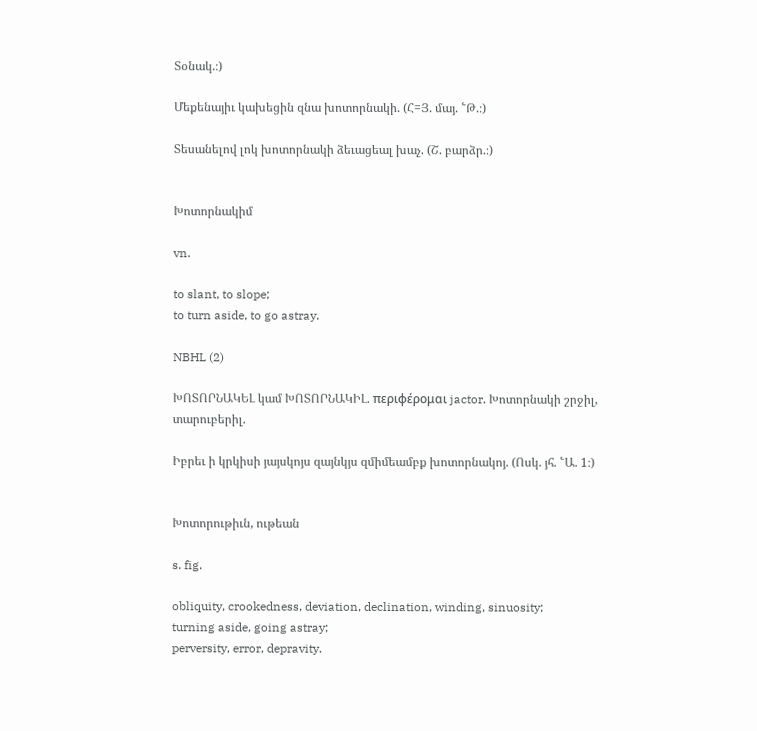Տօնակ.։)

Մեքենայիւ կախեցին զնա խոտորնակի. (Հ=Յ. մայ. ՟Թ.։)

Տեսանելով լոկ խոտորնակի ձեւացեալ խաչ. (Շ. բարձր.։)


Խոտորնակիմ

vn.

to slant, to slope;
to turn aside, to go astray.

NBHL (2)

ԽՈՏՈՐՆԱԿԵԼ կամ ԽՈՏՈՐՆԱԿԻԼ. περιφέρομαι jactor. Խոտորնակի շրջիլ, տարուբերիլ.

Իբրեւ ի կրկիսի յայսկոյս զայնկյս զմիմեամբք խոտորնակոյ. (Ոսկ. յհ. ՟Ա. 1։)


Խոտորութիւն, ութեան

s. fig.

obliquity, crookedness, deviation, declination, winding, sinuosity;
turning aside, going astray;
perversity, error, depravity.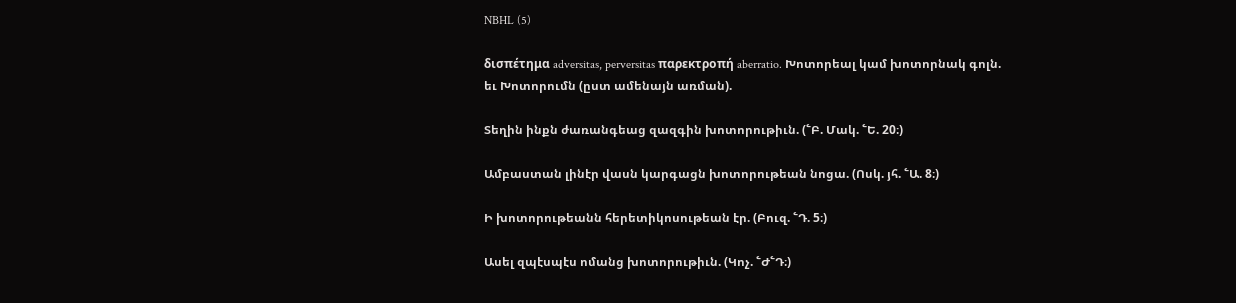NBHL (5)

δισπέτημα adversitas, perversitas παρεκτροπή aberratio. Խոտորեալ կամ խոտորնակ գոլն. եւ Խոտորումն (ըստ ամենայն առման).

Տեղին ինքն ժառանգեաց զազգին խոտորութիւն. (՟Բ. Մակ. ՟Ե. 20։)

Ամբաստան լինէր վասն կարգացն խոտորութեան նոցա. (Ոսկ. յհ. ՟Ա. 8։)

Ի խոտորութեանն հերետիկոսութեան էր. (Բուզ. ՟Դ. 5։)

Ասել զպէսպէս ոմանց խոտորութիւն. (Կոչ. ՟Ժ՟Դ։)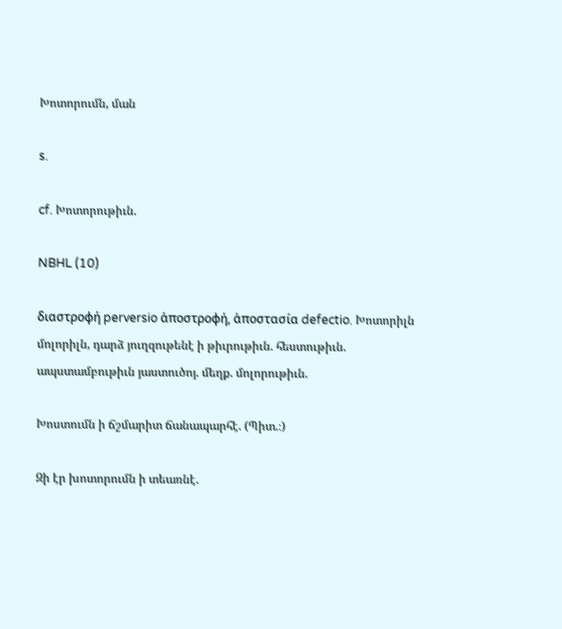Խոտորումն, ման

s.

cf. Խոտորութիւն.

NBHL (10)

διαστροφή perversio ἁποστροφή, ἁποστασία defectio. Խոտորիլն մոլորիլն, դարձ յուղզութենէ ի թիւրութիւն. հեստութիւն. ապստամբութիւն յաստուծոյ. մեղք. մոլորութիւն.

Խոստումն ի ճշմարիտ ճանապարհէ. (Պիտ.։)

Զի էր խոտորումն ի տեառնէ.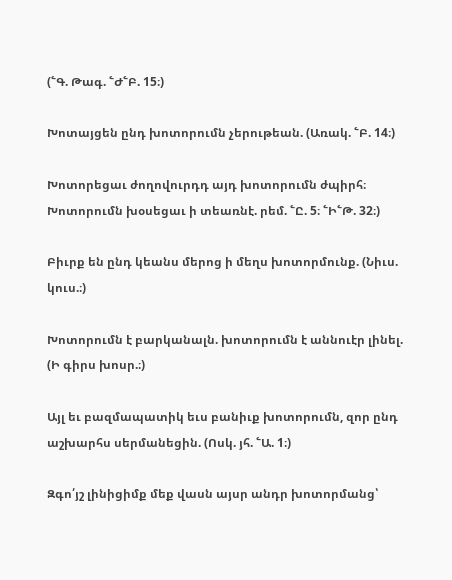(՟Գ. Թագ. ՟Ժ՟Բ. 15։)

Խոտայցեն ընդ խոտորումն չերութեան. (Առակ. ՟Բ. 14։)

Խոտորեցաւ ժողովուրդդ այդ խոտորումն ժպիրհ։ Խոտորումն խօսեցաւ ի տեառնէ. րեմ. ՟Ը. 5։ ՟Ի՟Թ. 32։)

Բիւրք են ընդ կեանս մերոց ի մեղս խոտորմունք. (Նիւս. կուս.։)

Խոտորումն է բարկանալն. խոտորումն է աննուէր լինել. (Ի գիրս խոսր.։)

Այլ եւ բազմապատիկ եւս բանիւք խոտորումն, զոր ընդ աշխարհս սերմանեցին. (Ոսկ. յհ. ՟Ա. 1։)

Զգո՛յշ լինիցիմք մեք վասն այսր անդր խոտորմանց՝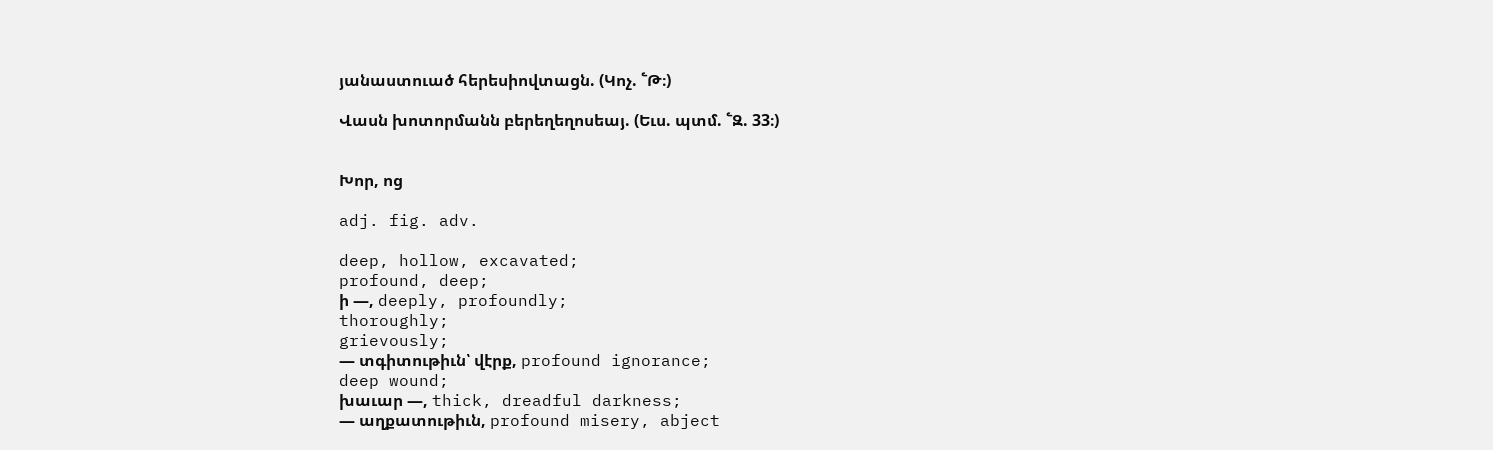յանաստուած հերեսիովտացն. (Կոչ. ՟Թ։)

Վասն խոտորմանն բերեղեղոսեայ. (Եւս. պտմ. ՟Զ. 33։)


Խոր, ոց

adj. fig. adv.

deep, hollow, excavated;
profound, deep;
ի —, deeply, profoundly;
thoroughly;
grievously;
— տգիտութիւն՝ վէրք, profound ignorance;
deep wound;
խաւար —, thick, dreadful darkness;
— աղքատութիւն, profound misery, abject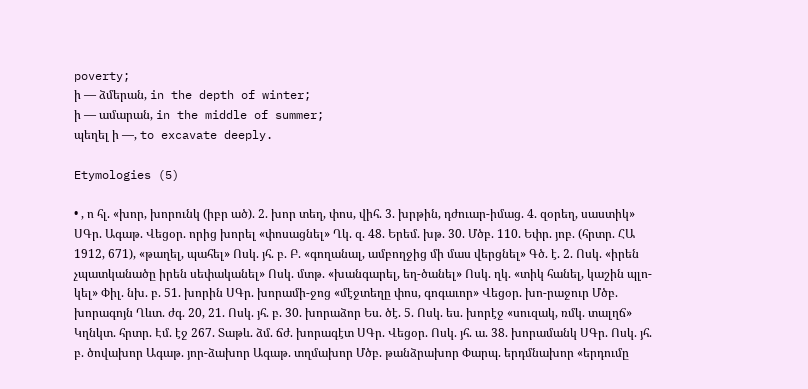poverty;
ի — ձմերան, in the depth of winter;
ի — ամարան, in the middle of summer;
պեղել ի —, to excavate deeply.

Etymologies (5)

• , ո հլ. «խոր, խորունկ (իբր ած). 2. խոր տեղ, փոս, վիհ. 3. խրթին, դժուար-իմաց. 4. զօրեղ, սաստիկ» ՍԳր. Ագաթ. Վեցօր. որից խորել «փոսացնել» Ղկ. զ. 48. Երեմ. խթ. 30. Մծբ. 110. Եփր. յոբ. (հրտր. ՀԱ 1912, 671), «թաղել, պահել» Ոսկ. յհ. բ. Բ. «գողանալ, ամբողջից մի մաս վերցնել» Գծ. է. 2. Ոսկ. «իրեն չպատկանածը իրեն սեփականել» Ոսկ. մտթ. «խանգարել, եղ-ծանել» Ոսկ. ղկ. «տիկ հանել, կաշին պլո-կել» Փիլ. նխ. բ. 51. խորին ՍԳր. խորամի-ջոց «մէջտեղը փոս, գոգաւոր» Վեցօր. խո-րաջուր Մծբ. խորագոյն Ղևտ. ժգ. 20, 21. Ոսկ. յհ. բ. 30. խորաձոր Ես. ծէ. 5. Ոսկ. ես. խորէջ «սուզակ, ռմկ. տալղճ» Կղնկտ. հրտր. Էմ. էջ 267. Տաթև. ձմ. ճժ. խորագէտ ՍԳր. Վեցօր. Ոսկ. յհ. ա. 38. խորամանկ ՍԳր. Ոսկ. յհ. բ. ծովախոր Ագաթ. յոր-ձախոր Ագաթ. տղմախոր Մծբ. թանձրախոր Փարպ. երդմնախոր «երդումը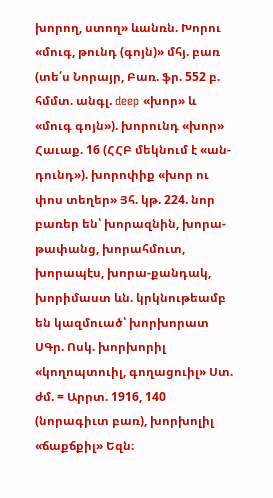խորող, ստող» ևանռն. Խորու «մուգ, թունդ (գոյն)» մհյ. բառ (տե՛ս Նորայր, Բառ. ֆր. 552 բ. հմմտ. անգլ. deep «խոր» և «մուգ գոյն»). խորունդ «խոր» Հաւաք. 16 (ՀՀԲ մեկնում է «ան-դունդ»). խորոփիք «խոր ու փոս տեղեր» Յհ. կթ. 224. նոր բառեր են՝ խորազնին, խորա-թափանց, խորահմուտ, խորապէս, խորա-քանդակ, խորիմաստ ևն. կրկնութեամբ են կազմուած՝ խորխորատ ՍԳր. Ոսկ. խորխորիլ «կողոպտուիլ, գողացուիլ» Ստ. ժմ. = Արրտ. 1916, 140 (նորագիւտ բառ), խորխոլիլ «ճաքճքիլ» Եզն։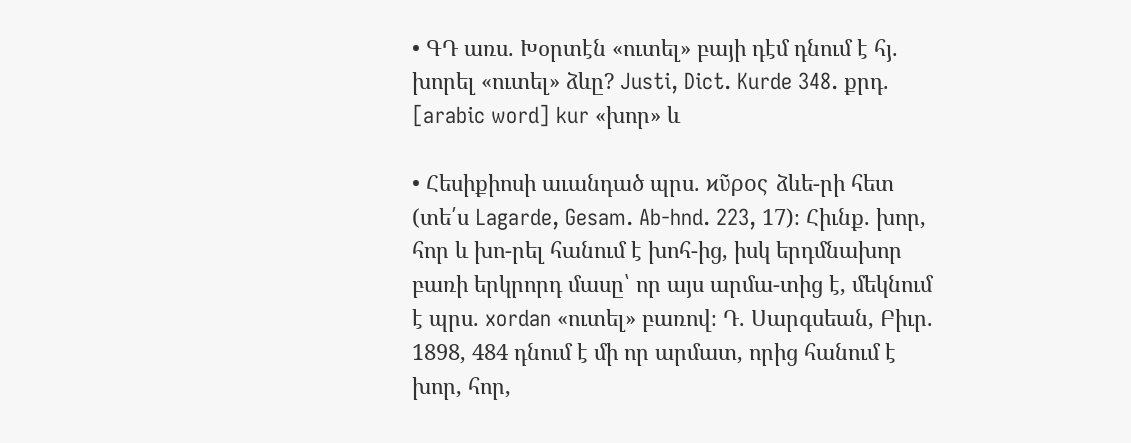• ԳԴ առս. Խօրտէն «ուտել» բայի դէմ դնում է հյ. խորել «ուտել» ձևը? Justi, Dict. Kurde 348. քրդ. [arabic word] kur «խոր» և

• Հեսիքիոսի աւանդած պրս. ϰῦρος ձևե-րի հետ (տե՛ս Lagarde, Gesam. Ab-hnd. 223, 17)։ Հիւնք. խոր, հոր և խո-րել հանում է խոհ-ից, իսկ երդմնախոր բառի երկրորդ մասը՝ որ այս արմա-տից է, մեկնում է պրս. xordan «ուտել» բառով։ Դ. Սարգսեան, Բիւր. 1898, 484 դնում է մի որ արմատ, որից հանում է խոր, հոր,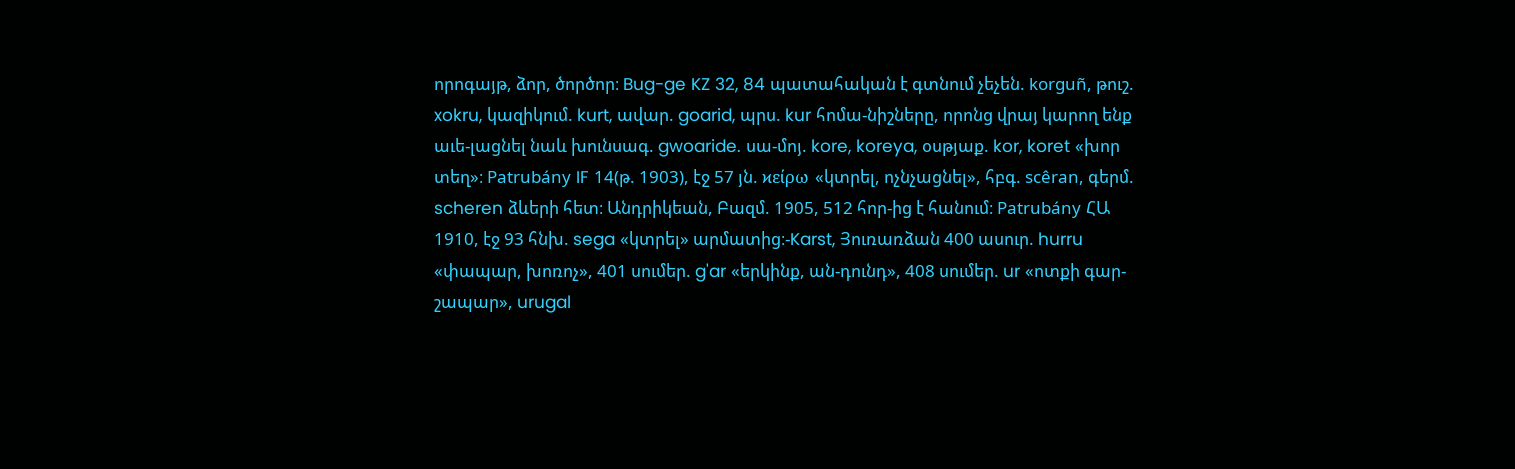որոգայթ, ձոր, ծործոր։ Bug-ge KZ 32, 84 պատահական է գտնում չեչեն. korguñ, թուշ. xokru, կազիկում. kurt, ավար. goarid, պրս. kur հոմա-նիշները, որոնց վրայ կարող ենք աւե-լացնել նաև խունսագ. gwoaride. սա-մոյ. kore, koreya, օսթյաք. kor, koret «խոր տեղ»։ Patrubány IF 14(թ. 1903), էջ 57 յն. ϰείρω «կտրել, ոչնչացնել», հբգ. scêran, գերմ. scheren ձևերի հետ։ Անդրիկեան, Բազմ. 1905, 512 հոր-ից է հանում։ Patrubány ՀԱ 1910, էջ 93 հնխ. sega «կտրել» արմատից։-Karst, Յուռառձան 400 ասուր. hurru «փապար, խոռոչ», 401 սումեր. g'ar «երկինք, ան-դունդ», 408 սումեր. ur «ոտքի գար-շապար», urugal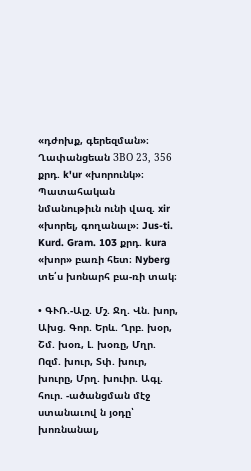«դժոխք, գերեզման»։ Ղափանցեան ЗВО 23, 356 քրդ. k'ur «խորունկ»։ Պատահական նմանութիւն ունի վազ. xir «խորել, գողանալ»։ Jus-ti. Kurd. Gram. 103 քրդ. kura «խոր» բառի հետ։ Nyberg տե՛ս խոնարհ բա-ռի տակ։

• ԳՒՌ.-Ալշ. Մշ. Ջղ. Վն. խոր, Ախց. Գոր. Երև. Ղրբ. խօր, Շմ. խօռ, Լ. խօռը, Մղր. Ոզմ. խուր, Տփ. խուր, խուրը, Մրղ. խուիր. Ագլ. հուր. -ածանցման մէջ ստանաւով ն յօդը՝ խոռնանալ,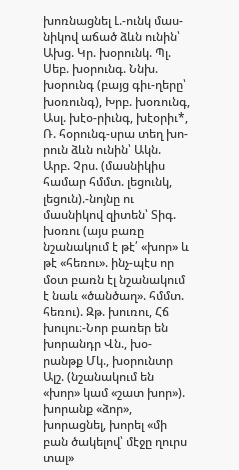խոռնացնել Լ.-ունկ մաս-նիկով աճած ձևն ունին՝ Ախց. Կր. խօրունկ. Պլ. Սեբ. խօրունգ. Ննխ. խօրունգ (բայց գիւ-ղերը՝ խօռունգ), Խրբ. խօռունգ, Ասլ. խէօ-րիւնգ, խէօրիւ*, Ռ. հօրունգ-սրա տեղ խո-րուն ձևն ունին՝ Ակն. Արբ. Չրս. (մասնիկիս համար հմմտ. լեցունկ, լեցուն).-նոյնը ու մասնիկով զիտեն՝ Տիգ. խօռու (այս բառը նշանակում է թէ՛ «խոր» և թէ «հեռու». ինչ-պէս որ մօտ բառն էլ նշանակում է նաև «ծանծաղ». հմմտ. հեռու). Զթ. խուռու, Հճ խույու։-Նոր բառեր են խորանդր Վն., խօ-րանթք Մկ., խօրունտր Ալշ. (նշանակում են «խոր» կամ «շատ խոր»). խորանք «ձոր», խորացնել, խորել «մի բան ծակելով՝ մէջը ղուրս տալ»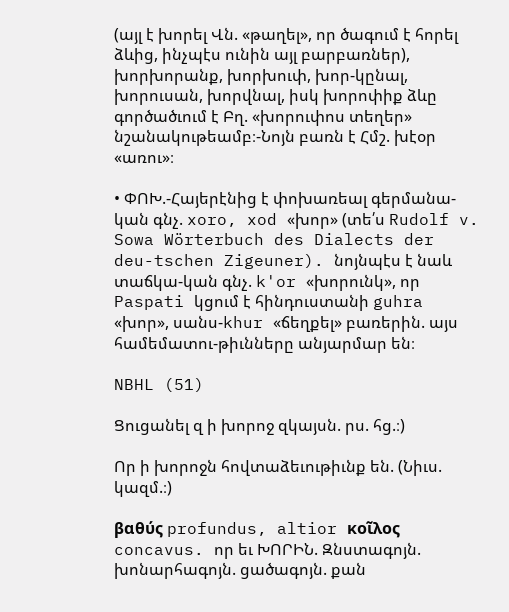(այլ է խորել Վն. «թաղել», որ ծագում է հորել ձևից, ինչպէս ունին այլ բարբառներ), խորխորանք, խորխուփ, խոր-կընալ, խորուսան, խորվնալ, իսկ խորոփիք ձևը գործածւում է Բղ. «խորուփոս տեղեր» նշանակութեամբ։-Նոյն բառն է Հմշ. խէօր «առու»։

• ՓՈԽ.-Հայերէնից է փոխառեալ գերմանա-կան գնչ. xoro, xod «խոր» (տե՛ս Rudolf v. Sowa Wörterbuch des Dialects der deu-tschen Zigeuner). նոյնպէս է նաև տաճկա-կան գնչ. k'or «խորունկ», որ Paspati կցում է հինդուստանի guhra «խոր», սանս-khur «ճեղքել» բառերին. այս համեմատու-թիւնները անյարմար են։

NBHL (51)

Ցուցանել զ ի խորոջ զկայսն. րս. հց.։)

Որ ի խորոջն հովտաձեւութիւնք են. (Նիւս. կազմ.։)

βαθύς profundus, altior κοῖλος concavus. որ եւ ԽՈՐԻՆ. Զնստագոյն. խոնարհագոյն. ցածագոյն. քան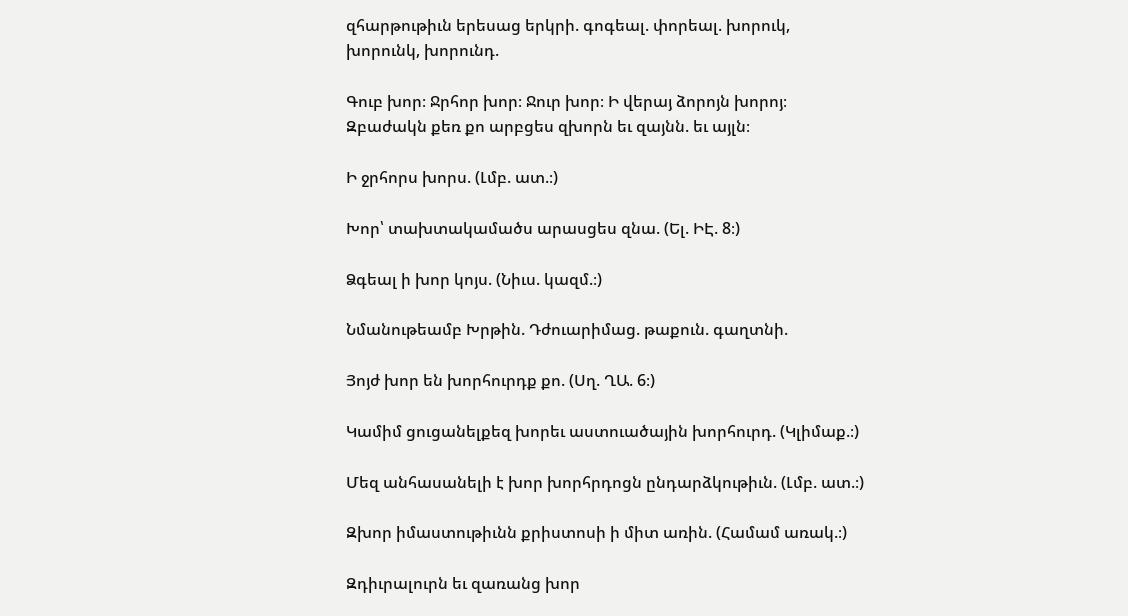զհարթութիւն երեսաց երկրի. գոգեալ. փորեալ. խորուկ, խորունկ, խորունդ.

Գուբ խոր։ Ջրհոր խոր։ Ջուր խոր։ Ի վերայ ձորոյն խորոյ։ Զբաժակն քեռ քո արբցես զխորն եւ զայնն. եւ այլն։

Ի ջրհորս խորս. (Լմբ. ատ.։)

Խոր՝ տախտակամածս արասցես զնա. (Ել. ԻԷ. 8։)

Ձգեալ ի խոր կոյս. (Նիւս. կազմ.։)

Նմանութեամբ Խրթին. Դժուարիմաց. թաքուն. գաղտնի.

Յոյժ խոր են խորհուրդք քո. (Սղ. ՂԱ. 6։)

Կամիմ ցուցանելքեզ խորեւ աստուածային խորհուրդ. (Կլիմաք.։)

Մեզ անհասանելի է խոր խորհրդոցն ընդարձկութիւն. (Լմբ. ատ.։)

Զխոր իմաստութիւնն քրիստոսի ի միտ առին. (Համամ առակ.։)

Զդիւրալուրն եւ զառանց խոր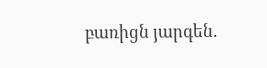բառիցն յարգեն.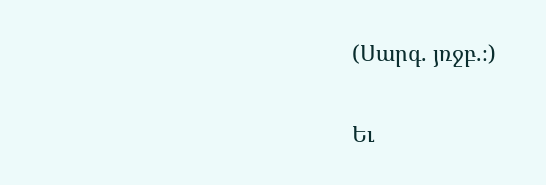(Սարգ. յռջբ.։)

Եւ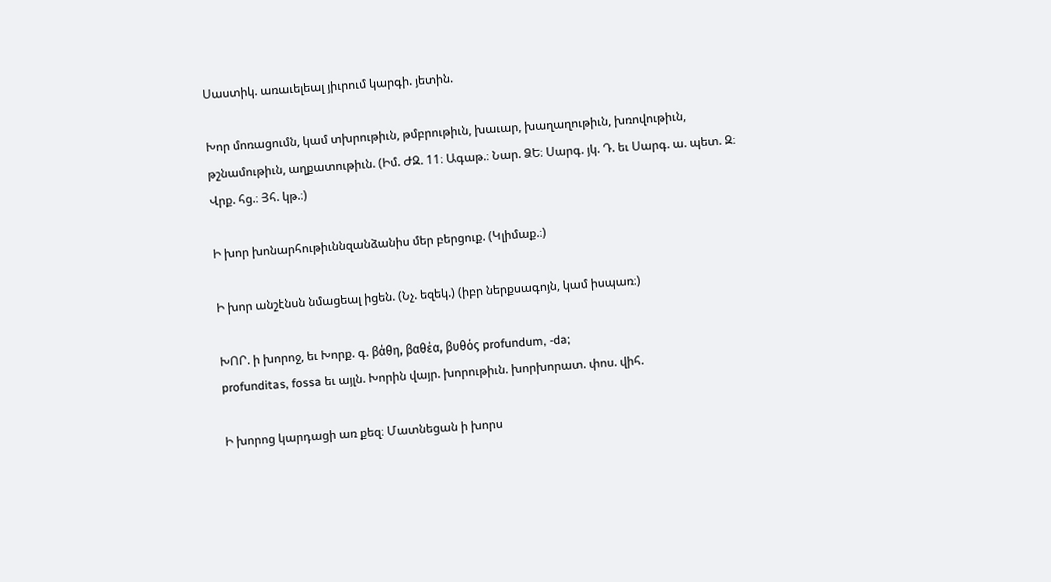Սաստիկ. առաւելեալ յիւրում կարգի. յետին.

Խոր մոռացումն, կամ տխրութիւն, թմբրութիւն, խաւար, խաղաղութիւն, խռովութիւն, թշնամութիւն, աղքատութիւն. (Իմ. ԺԶ. 11։ Ագաթ.։ Նար. ՁԵ։ Սարգ. յկ. Դ. եւ Սարգ. ա. պետ. Զ։ Վրք. հց.։ Յհ. կթ.։)

Ի խոր խոնարհութիւննզանձանիս մեր բերցուք. (Կլիմաք.։)

Ի խոր անշէնսն նմացեալ իցեն. (Նչ. եզեկ.) (իբր ներքսագոյն, կամ իսպառ։)

ԽՈՐ. ի խորոջ, եւ Խորք. գ. βάθη, βαθέα, βυθός profundum, -da;
profunditas, fossa եւ այլն. Խորին վայր. խորութիւն. խորխորատ. փոս. վիհ.

Ի խորոց կարդացի առ քեզ։ Մատնեցան ի խորս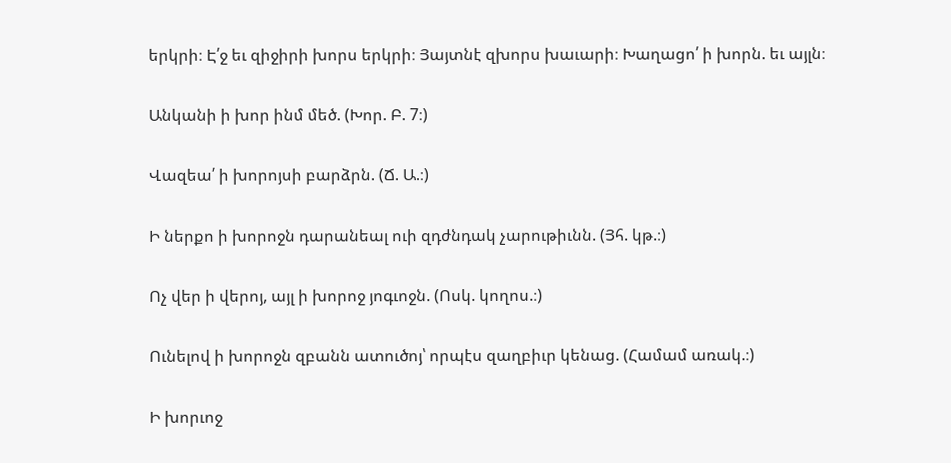երկրի։ Է՛ջ եւ զիջիրի խորս երկրի։ Յայտնէ զխորս խաւարի։ Խաղացո՛ ի խորն. եւ այլն։

Անկանի ի խոր ինմ մեծ. (Խոր. Բ. 7։)

Վազեա՛ ի խորոյսի բարձրն. (Ճ. Ա.։)

Ի ներքո ի խորոջն դարանեալ ուի զդժնդակ չարութիւնն. (Յհ. կթ.։)

Ոչ վեր ի վերոյ, այլ ի խորոջ յոգւոջն. (Ոսկ. կողոս.։)

Ունելով ի խորոջն զբանն ատուծոյ՝ որպէս զաղբիւր կենաց. (Համամ առակ.։)

Ի խորւոջ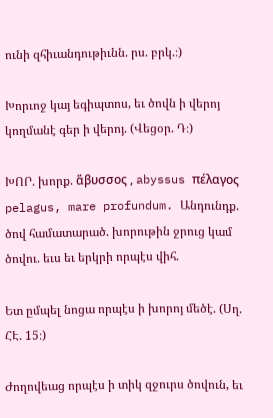ունի զհիւանդութիւնն. րս. բրկ.։)

Խորւոջ կայ եգիպտոս, եւ ծովն ի վերոյ կողմանէ գեր ի վերոյ. (Վեցօր. Դ։)

ԽՈՐ. խորք. ἅβυσσος , abyssus πέλαγος pelagus, mare profundum. Անդունդք. ծով համատարած. խորութին ջրուց կամ ծովու. եւս եւ երկրի որպէս վիհ.

Ետ ըմպել նոցա որպէս ի խորոյ մեծէ. (Սղ. ՀԷ. 15։)

Ժողովեաց որպէս ի տիկ զջուրս ծովուն, եւ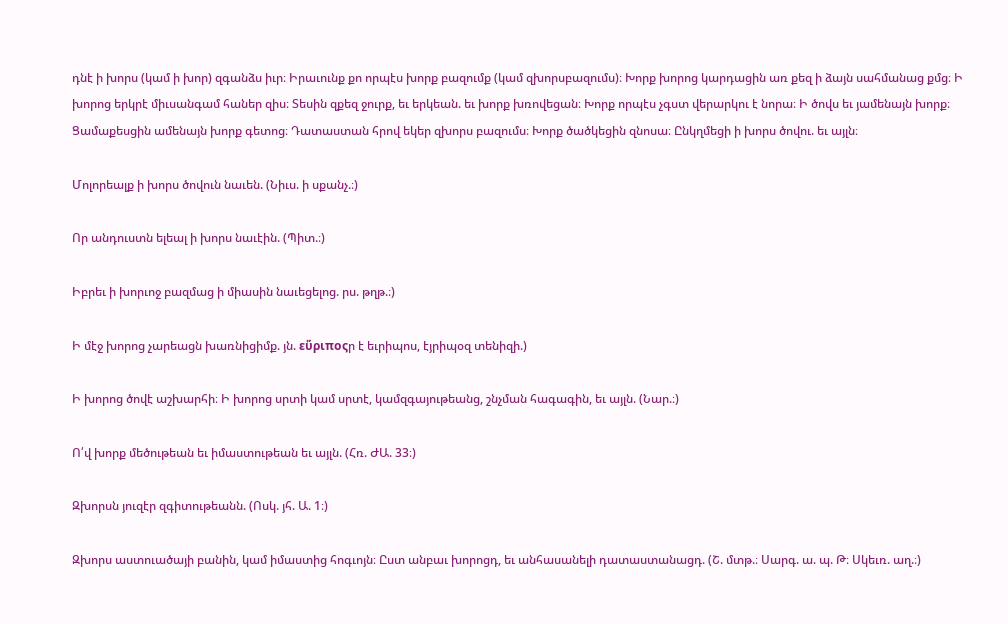դնէ ի խորս (կամ ի խոր) զգանձս իւր։ Իրաւունք քո որպէս խորք բազումք (կամ զխորսբազումս)։ Խորք խորոց կարդացին առ քեզ ի ձայն սահմանաց քմց։ Ի խորոց երկրէ միւսանգամ հաներ զիս։ Տեսին զքեզ ջուրք, եւ երկեան. եւ խորք խռովեցան։ Խորք որպէս չգստ վերարկու է նորա։ Ի ծովս եւ յամենայն խորք։ Ցամաքեսցին ամենայն խորք գետոց։ Դատաստան հրով եկեր զխորս բազումս։ Խորք ծածկեցին զնոսա։ Ընկղմեցի ի խորս ծովու. եւ այլն։

Մոլորեալք ի խորս ծովուն նաւեն. (Նիւս. ի սքանչ.։)

Որ անդուստն ելեալ ի խորս նաւէին. (Պիտ.։)

Իբրեւ ի խորւոջ բազմաց ի միասին նաւեցելոց. րս. թղթ.։)

Ի մէջ խորոց չարեացն խառնիցիմք. յն. εὕριποςր է եւրիպոս, էյրիպօզ տենիզի.)

Ի խորոց ծովէ աշխարհի։ Ի խորոց սրտի կամ սրտէ, կամզգայութեանց, շնչման հագագին, եւ այլն. (Նար.։)

Ո՛վ խորք մեծութեան եւ իմաստութեան եւ այլն. (Հռ. ԺԱ. 33։)

Զխորսն յուզէր զգիտութեանն. (Ոսկ. յհ. Ա. 1։)

Զխորս աստուածայի բանին, կամ իմաստից հոգւոյն։ Ըստ անբաւ խորոցդ, եւ անհասանելի դատաստանացդ. (Շ. մտթ.։ Սարգ. ա. պ. Թ։ Սկեւռ. աղ.։)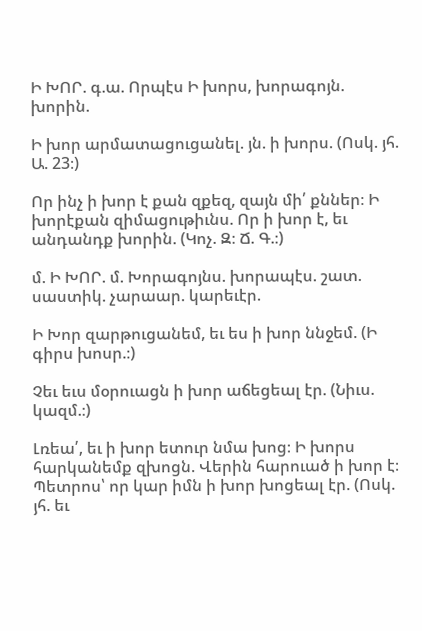Ի ԽՈՐ. գ.ա. Որպէս Ի խորս, խորագոյն. խորին.

Ի խոր արմատացուցանել. յն. ի խորս. (Ոսկ. յհ. Ա. 23։)

Որ ինչ ի խոր է քան զքեզ, զայն մի՛ քններ։ Ի խորէքան զիմացութիւնս. Որ ի խոր է, եւ անդանդք խորին. (Կոչ. Զ։ Ճ. Գ.։)

մ. Ի ԽՈՐ. մ. Խորագոյնս. խորապէս. շատ. սաստիկ. չարաար. կարեւէր.

Ի Խոր զարթուցանեմ, եւ ես ի խոր ննջեմ. (Ի գիրս խոսր.։)

Չեւ եւս մօրուացն ի խոր աճեցեալ էր. (Նիւս. կազմ.։)

Լռեա՛, եւ ի խոր ետուր նմա խոց։ Ի խորս հարկանեմք զխոցն. Վերին հարուած ի խոր է։ Պետրոս՝ որ կար իմն ի խոր խոցեալ էր. (Ոսկ. յհ. եւ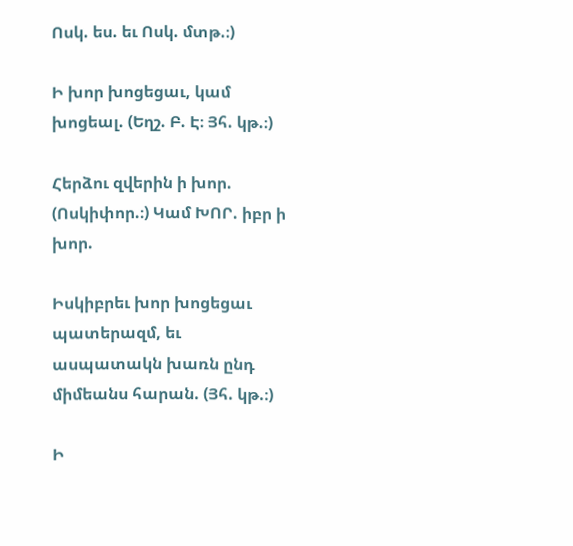Ոսկ. ես. եւ Ոսկ. մտթ.։)

Ի խոր խոցեցաւ, կամ խոցեալ. (Եղշ. Բ. Է։ Յհ. կթ.։)

Հերձու զվերին ի խոր. (Ոսկիփոր.։) Կամ ԽՈՐ. իբր ի խոր.

Իսկիբրեւ խոր խոցեցաւ պատերազմ, եւ ասպատակն խառն ընդ միմեանս հարան. (Յհ. կթ.։)

Ի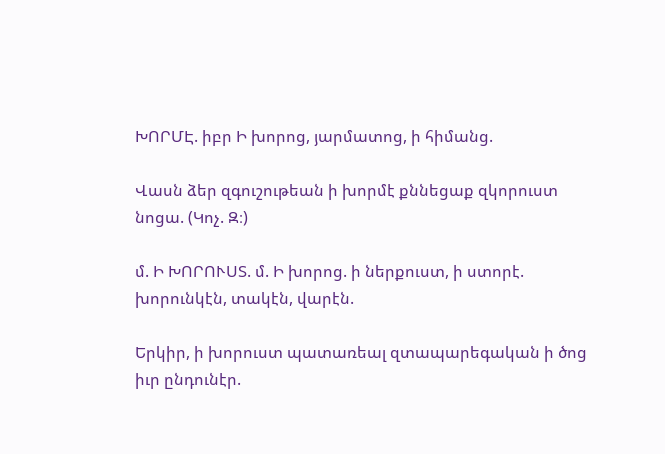ԽՈՐՄԷ. իբր Ի խորոց, յարմատոց, ի հիմանց.

Վասն ձեր զգուշութեան ի խորմէ քննեցաք զկորուստ նոցա. (Կոչ. Զ։)

մ. Ի ԽՈՐՈՒՍՏ. մ. Ի խորոց. ի ներքուստ, ի ստորէ. խորունկէն, տակէն, վարէն.

Երկիր, ի խորուստ պատառեալ զտապարեգական ի ծոց իւր ընդունէր.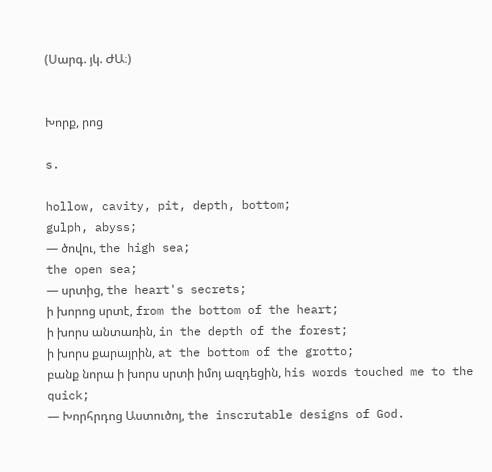(Սարգ. յկ. ԺԱ։)


Խորք, րոց

s.

hollow, cavity, pit, depth, bottom;
gulph, abyss;
— ծովու, the high sea;
the open sea;
— սրտից, the heart's secrets;
ի խորոց սրտէ, from the bottom of the heart;
ի խորս անտառին, in the depth of the forest;
ի խորս քարայրին, at the bottom of the grotto;
բանք նորա ի խորս սրտի իմոյ ազդեցին, his words touched me to the quick;
— Խորհրդոց Աստուծոյ, the inscrutable designs of God.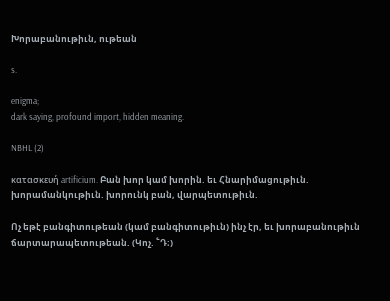Խորաբանութիւն, ութեան

s.

enigma;
dark saying, profound import, hidden meaning.

NBHL (2)

κατασκευή artificium. Բան խոր կամ խորին. եւ Հնարիմացութիւն. խորամանկութիւն. խորունկ բան, վարպետութիւն.

Ոչ եթէ բանգիտութեան (կամ բանգիտութիւն) ինչ էր, եւ խորաբանութիւն ճարտարապետութեան. (Կոչ. ՟Դ։)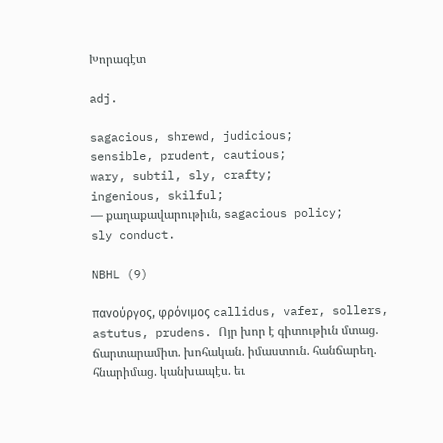Խորագէտ

adj.

sagacious, shrewd, judicious;
sensible, prudent, cautious;
wary, subtil, sly, crafty;
ingenious, skilful;
— քաղաքավարութիւն, sagacious policy;
sly conduct.

NBHL (9)

πανούργος, φρόνιμος callidus, vafer, sollers, astutus, prudens. Ոյր խոր է գիտութիւն մտաց. ճարտարամիտ. խոհական. իմաստուն. հանճարեղ. հնարիմաց. կանխապէս. եւ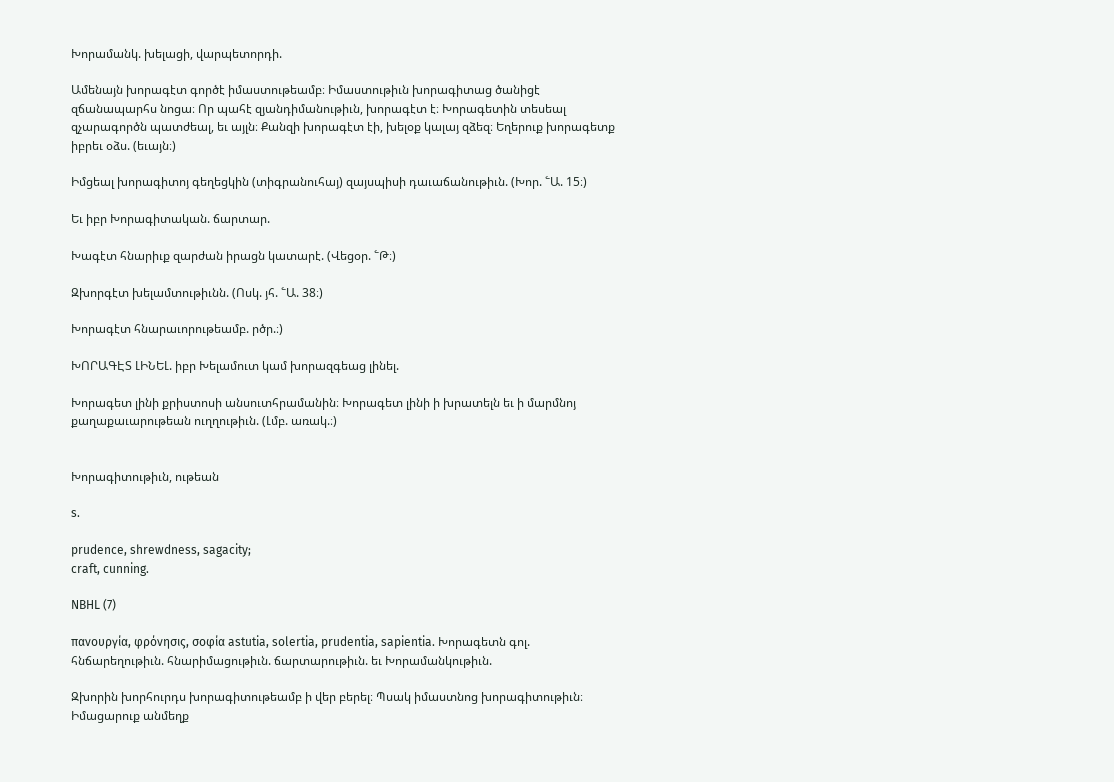Խորամանկ. խելացի, վարպետորդի.

Ամենայն խորագէտ գործէ իմաստութեամբ։ Իմաստութիւն խորագիտաց ծանիցէ զճանապարհս նոցա։ Որ պահէ զյանդիմանութիւն, խորագէտ է։ Խորագետին տեսեալ զչարագործն պատժեալ, եւ այլն։ Քանզի խորագէտ էի, խելօք կալայ զձեզ։ Եղերուք խորագետք իբրեւ օձս. (եւայն։)

Իմցեալ խորագիտոյ գեղեցկին (տիգրանուհայ) զայսպիսի դաւաճանութիւն. (Խոր. ՟Ա. 15։)

Եւ իբր Խորագիտական. ճարտար.

Խագէտ հնարիւք զարժան իրացն կատարէ. (Վեցօր. ՟Թ։)

Զխորգէտ խելամտութիւնն. (Ոսկ. յհ. ՟Ա. 38։)

Խորագէտ հնարաւորութեամբ. րծր.։)

ԽՈՐԱԳԷՏ ԼԻՆԵԼ. իբր Խելամուտ կամ խորազգեաց լինել.

Խորագետ լինի քրիստոսի անսուտհրամանին։ Խորագետ լինի ի խրատելն եւ ի մարմնոյ քաղաքաւարութեան ուղղութիւն. (Լմբ. առակ.։)


Խորագիտութիւն, ութեան

s.

prudence, shrewdness, sagacity;
craft, cunning.

NBHL (7)

πανουργία, φρόνησις, σοφία astutia, solertia, prudentia, sapientia. Խորագետն գոլ. հնճարեղութիւն. հնարիմացութիւն. ճարտարութիւն. եւ Խորամանկութիւն.

Զխորին խորհուրդս խորագիտութեամբ ի վեր բերել։ Պսակ իմաստնոց խորագիտութիւն։ Իմացարուք անմեղք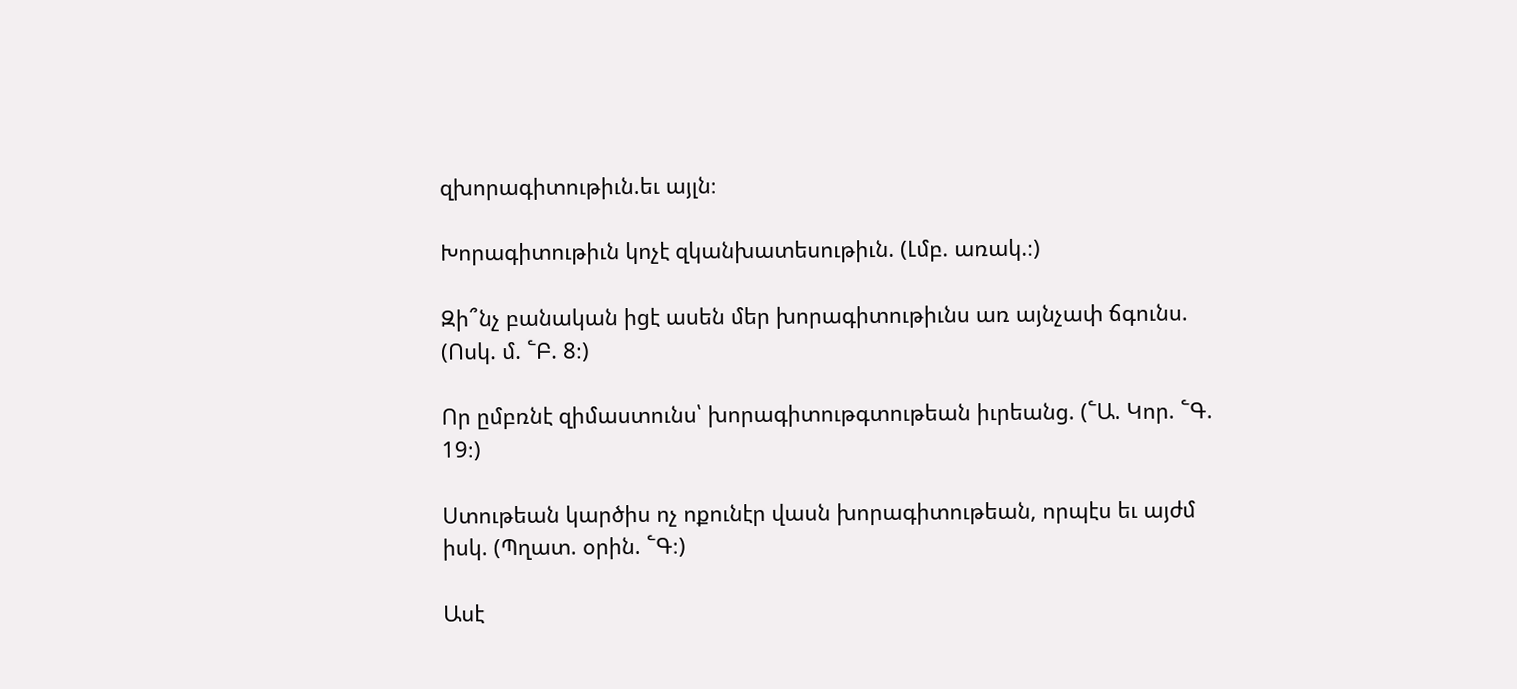զխորագիտութիւն.եւ այլն։

Խորագիտութիւն կոչէ զկանխատեսութիւն. (Լմբ. առակ.։)

Զի՞նչ բանական իցէ ասեն մեր խորագիտութիւնս առ այնչափ ճգունս. (Ոսկ. մ. ՟Բ. 8։)

Որ ըմբռնէ զիմաստունս՝ խորագիտութգտութեան իւրեանց. (՟Ա. Կոր. ՟Գ. 19։)

Ստութեան կարծիս ոչ ոքունէր վասն խորագիտութեան, որպէս եւ այժմ իսկ. (Պղատ. օրին. ՟Գ։)

Ասէ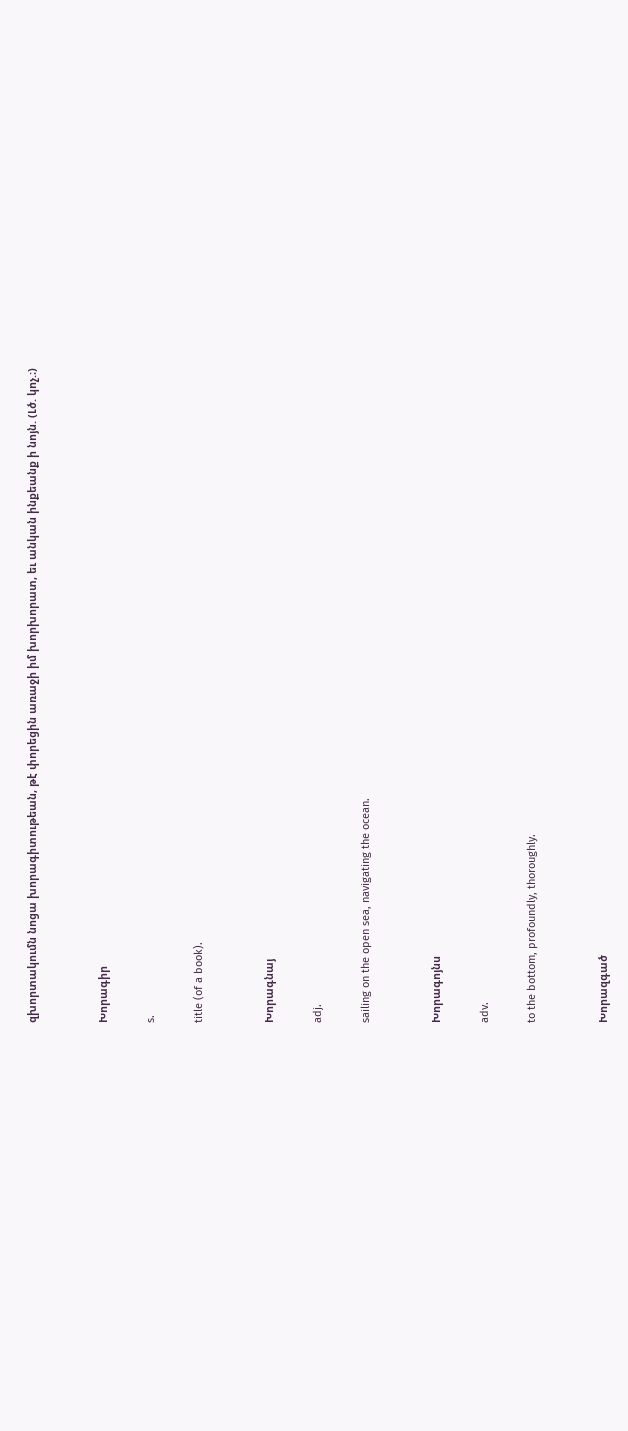զխորտակումն նոցա խորագիտութեան, թէ փորեցին առաջի իմ խորխորատ, եւ անկան ինքեանք ի նոյն. (Լծ. կոչ.։)


Խորագիր

s.

title (of a book).


Խորագնայ

adj.

sailing on the open sea, navigating the ocean.


Խորագոյնս

adv.

to the bottom, profoundly, thoroughly.


Խորազգած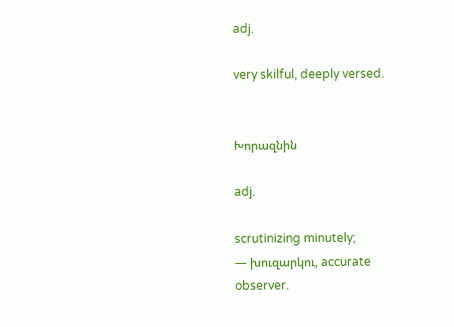adj.

very skilful, deeply versed.


Խորազնին

adj.

scrutinizing minutely;
— խուզարկու, accurate observer.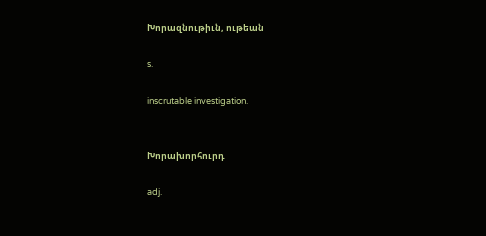Խորազնութիւն, ութեան

s.

inscrutable investigation.


Խորախորհուրդ

adj.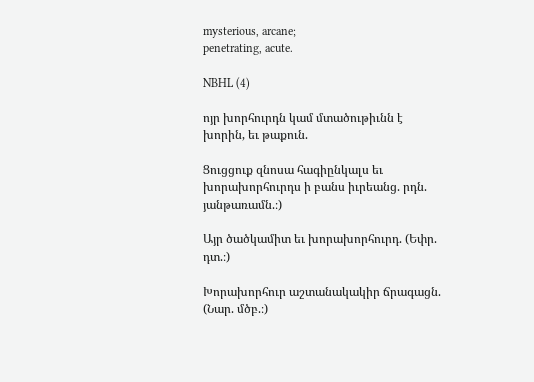mysterious, arcane;
penetrating, acute.

NBHL (4)

ոյր խորհուրդն կամ մտածութիւնն է խորին, եւ թաքուն.

Ցուցցուք զնոսա հագիընկալս եւ խորախորհուրդս ի բանս իւրեանց. րդն. յանթառամն.։)

Այր ծածկամիտ եւ խորախորհուրդ. (Եփր. դտ.։)

Խորախորհուր աշտանակակիր ճրագացն. (Նար. մծբ.։)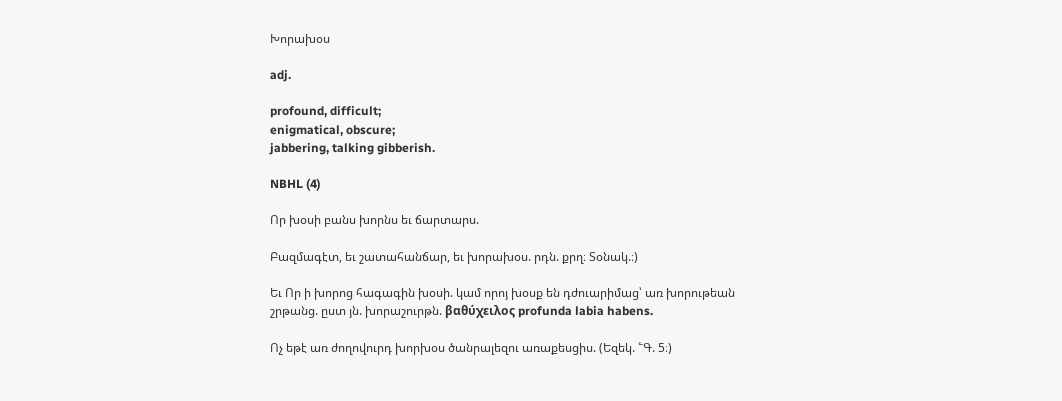Խորախօս

adj.

profound, difficult;
enigmatical, obscure;
jabbering, talking gibberish.

NBHL (4)

Որ խօսի բանս խորնս եւ ճարտարս.

Բազմագէտ, եւ շատահանճար, եւ խորախօս. րդն. քրղ։ Տօնակ.։)

Եւ Որ ի խորոց հագագին խօսի. կամ որոյ խօսք են դժուարիմաց՝ առ խորութեան շրթանց. ըստ յն. խորաշուրթն. βαθύχειλος profunda labia habens.

Ոչ եթէ առ ժողովուրդ խորխօս ծանրալեզու առաքեսցիս. (Եզեկ. ՟Գ. 5։)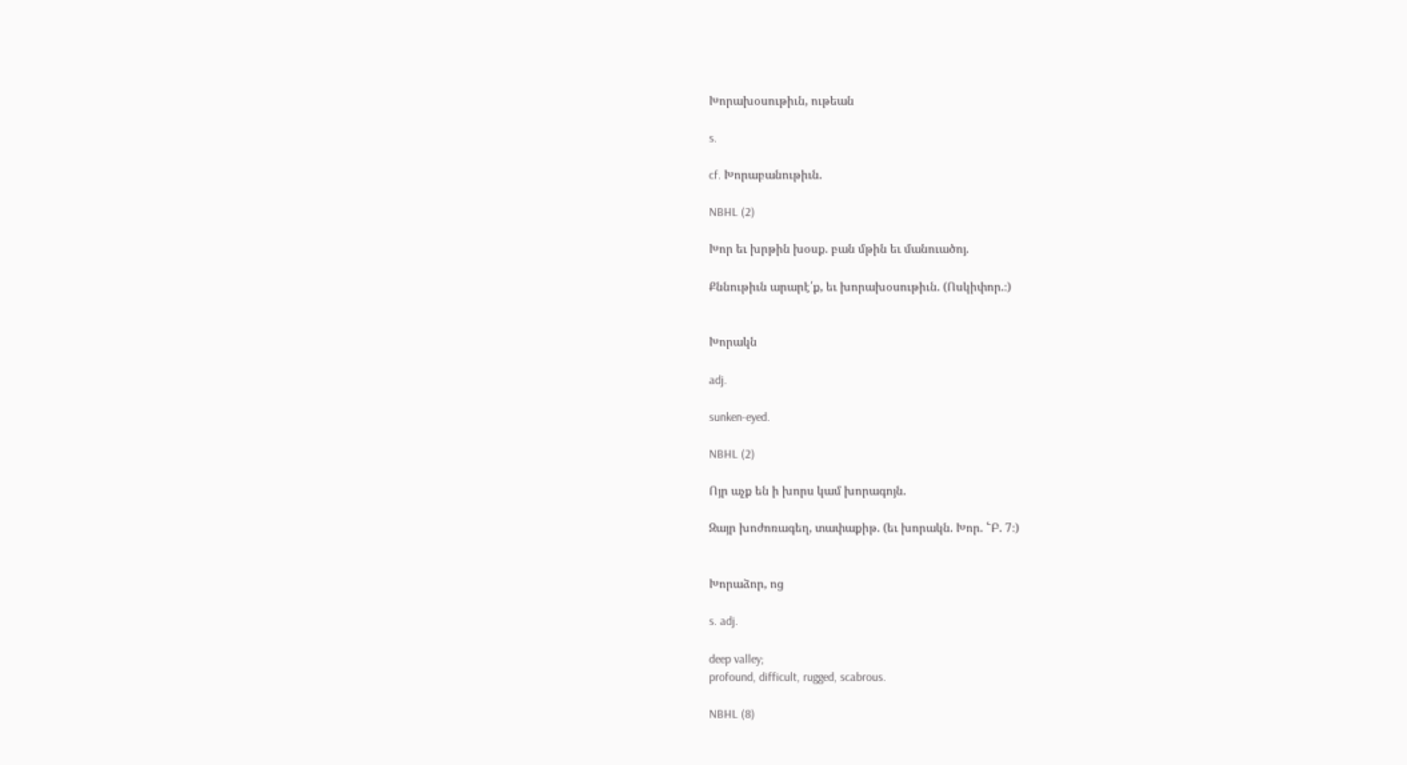Խորախօսութիւն, ութեան

s.

cf. Խորաբանութիւն.

NBHL (2)

Խոր եւ խրթին խօսք. բան մթին եւ մանուածոյ.

Քննութիւն արարէ՛ք, եւ խորախօսութիւն. (Ոսկիփոր.։)


Խորակն

adj.

sunken-eyed.

NBHL (2)

Ոյր աչք են ի խորս կամ խորագոյն.

Զայր խոժոռագեղ, տափաքիթ. (եւ խորակն. Խոր. ՟Բ. 7։)


Խորաձոր, ոց

s. adj.

deep valley;
profound, difficult, rugged, scabrous.

NBHL (8)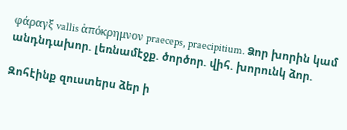φάραγξ vallis ἁπόκρημνον praeceps, praecipitium. Ձոր խորին կամ անդնդախոր. լեռնամէջք. ծործոր. վիհ. խորունկ ձոր.

Զոհէինք զուստերս ձեր ի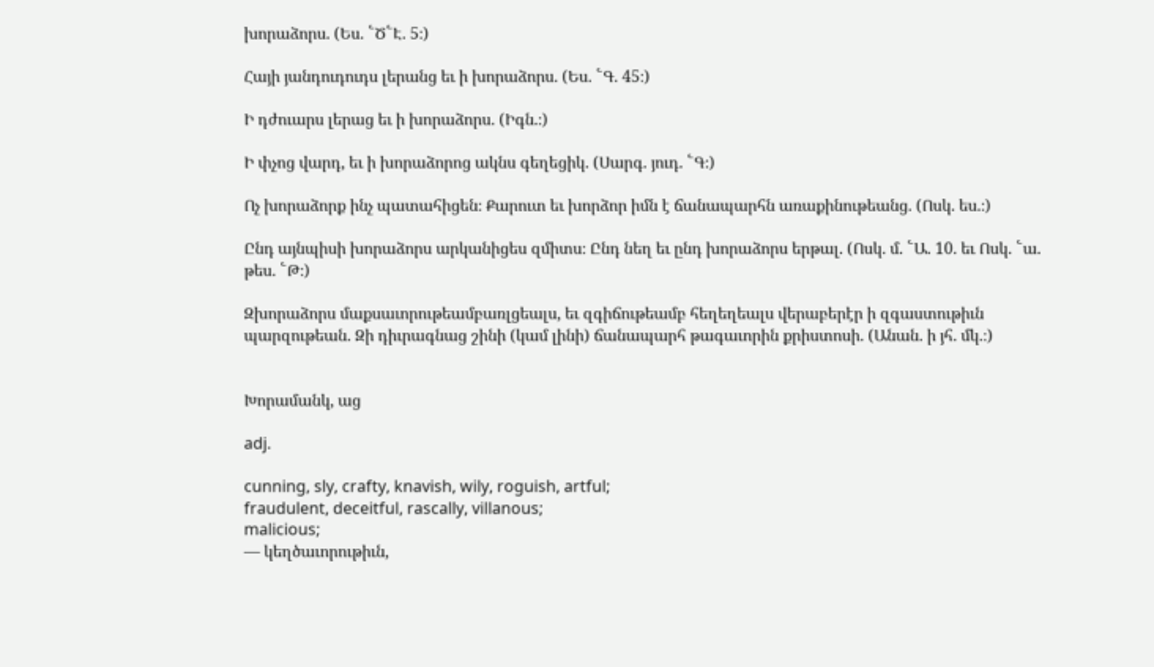խորաձորս. (Ես. ՟Ծ՟Է. 5։)

Հայի յանդուդուդս լերանց եւ ի խորաձորս. (Ես. ՟Գ. 45։)

Ի դժուարս լերաց եւ ի խորաձորս. (Իգն.։)

Ի փչոց վարդ, եւ ի խորաձորոց ակնս գեղեցիկ. (Սարգ. յուդ. ՟Գ։)

Ոչ խորաձորք ինչ պատահիցեն։ Քարուտ եւ խորձոր իմն է ճանապարհն առաքինութեանց. (Ոսկ. ես.։)

Ընդ այնպիսի խորաձորս արկանիցես զմիտս։ Ընդ նեղ եւ ընդ խորաձորս երթալ. (Ոսկ. մ. ՟Ա. 10. եւ Ոսկ. ՟ա. թես. ՟Թ։)

Զխորաձորս մաքսաւորութեամբառլցեալս, եւ զգիճութեամբ հեղեղեալս վերաբերէր ի զգաստութիւն պարզութեան. Զի դիւրագնաց շինի (կամ լինի) ճանապարհ թագաւորին քրիստոսի. (Անան. ի յհ. մկ.։)


Խորամանկ, աց

adj.

cunning, sly, crafty, knavish, wily, roguish, artful;
fraudulent, deceitful, rascally, villanous;
malicious;
— կեղծաւորութիւն,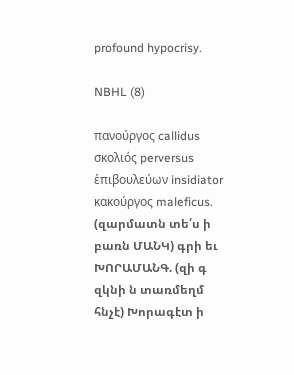profound hypocrisy.

NBHL (8)

πανούργος callidus σκολιός perversus ἑπιβουλεύων insidiator κακούργος maleficus. (զարմատն տե՛ս ի բառն ՄԱՆԿ) գրի եւ ԽՈՐԱՄԱՆԳ. (զի գ զկնի ն տառմեղմ հնչէ) Խորագէտ ի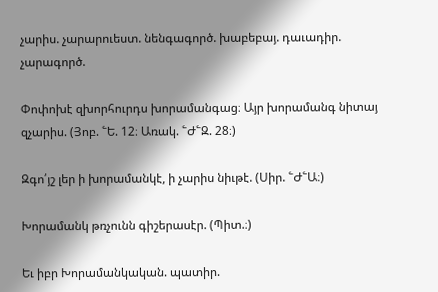չարիս. չարարուեստ. նենգագործ. խաբեբայ. դաւադիր. չարագործ.

Փոփոխէ զխորհուրդս խորամանգաց։ Այր խորամանգ նիտայ զչարիս. (Յոբ. ՟Ե. 12։ Առակ. ՟Ժ՟Զ. 28։)

Զգո՛յշ լեր ի խորամանկէ, ի չարիս նիւթէ. (Սիր. ՟Ժ՟Ա։)

Խորամանկ թռչունն գիշերասէր. (Պիտ.։)

Եւ իբր Խորամանկական. պատիր.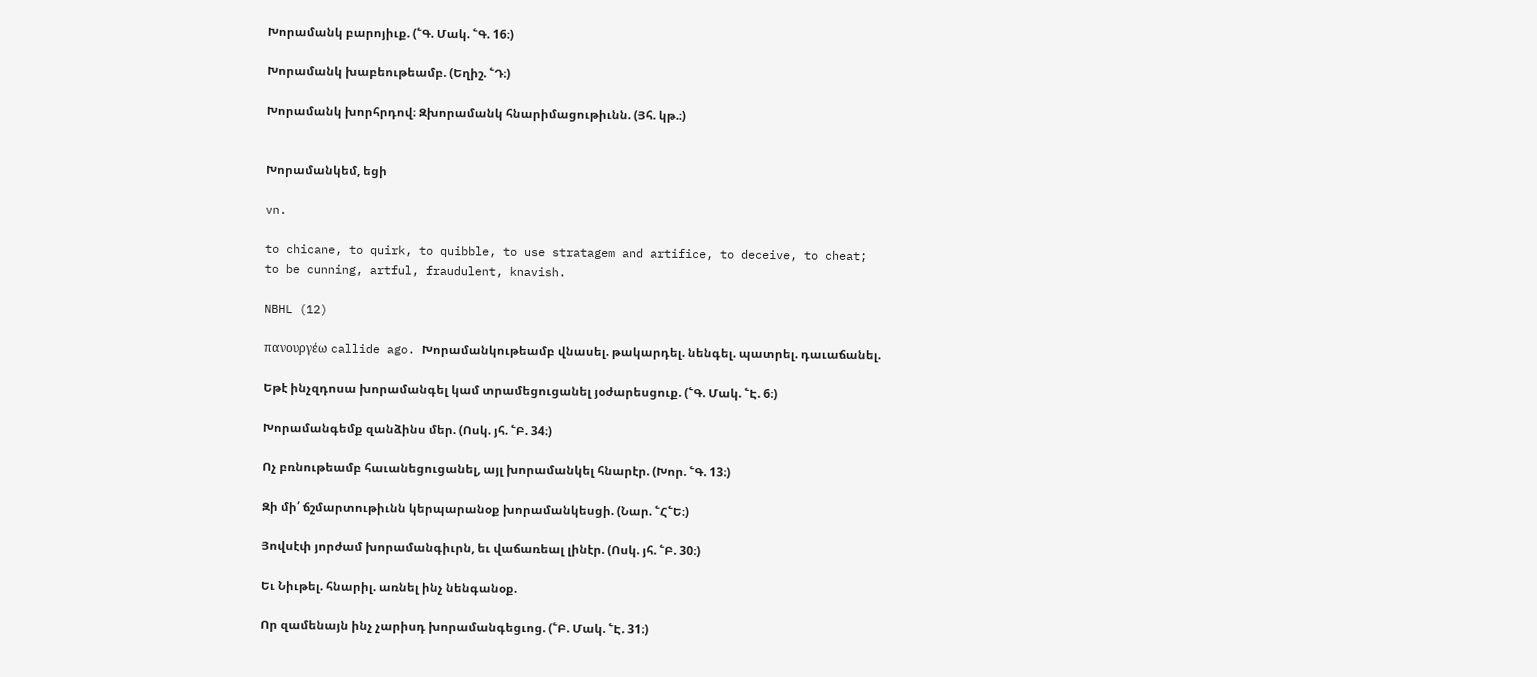Խորամանկ բարոյիւք. (՟Գ. Մակ. ՟Գ. 16։)

Խորամանկ խաբեութեամբ. (Եղիշ. ՟Դ։)

Խորամանկ խորհրդով։ Զխորամանկ հնարիմացութիւնն. (Յհ. կթ.։)


Խորամանկեմ, եցի

vn.

to chicane, to quirk, to quibble, to use stratagem and artifice, to deceive, to cheat;
to be cunning, artful, fraudulent, knavish.

NBHL (12)

πανουργέω callide ago. Խորամանկութեամբ վնասել. թակարդել. նենգել. պատրել. դաւաճանել.

Եթէ ինչզդոսա խորամանգել կամ տրամեցուցանել յօժարեսցուք. (՟Գ. Մակ. ՟Է. 6։)

Խորամանգեմք զանձինս մեր. (Ոսկ. յհ. ՟Բ. 34։)

Ոչ բռնութեամբ հաւանեցուցանել, այլ խորամանկել հնարէր. (Խոր. ՟Գ. 13։)

Զի մի՛ ճշմարտութիւնն կերպարանօք խորամանկեսցի. (Նար. ՟Հ՟Ե։)

Յովսէփ յորժամ խորամանգիւրն, եւ վաճառեալ լինէր. (Ոսկ. յհ. ՟Բ. 30։)

Եւ Նիւթել. հնարիլ. առնել ինչ նենգանօք.

Որ զամենայն ինչ չարիսդ խորամանգեցւոց. (՟Բ. Մակ. ՟Է. 31։)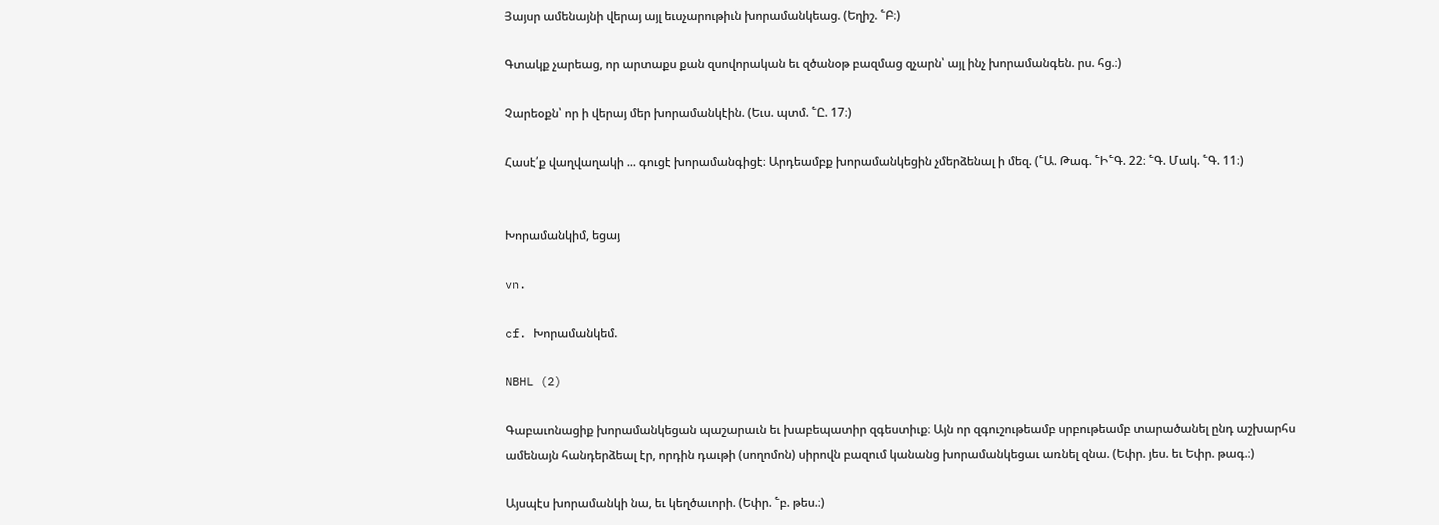Յայսր ամենայնի վերայ այլ եւսչարութիւն խորամանկեաց. (Եղիշ. ՟Բ։)

Գտակք չարեաց, որ արտաքս քան զսովորական եւ զծանօթ բազմաց զչարն՝ այլ ինչ խորամանգեն. րս. հց.։)

Չարեօքն՝ որ ի վերայ մեր խորամանկէին. (Եւս. պտմ. ՟Ը. 17։)

Հասէ՛ք վաղվաղակի ... գուցէ խորամանգիցէ։ Արդեամբք խորամանկեցին չմերձենալ ի մեզ. (՟Ա. Թագ. ՟Ի՟Գ. 22։ ՟Գ. Մակ. ՟Գ. 11։)


Խորամանկիմ, եցայ

vn.

cf. Խորամանկեմ.

NBHL (2)

Գաբաւոնացիք խորամանկեցան պաշարաւն եւ խաբեպատիր զգեստիւք։ Այն որ զգուշութեամբ սրբութեամբ տարածանել ընդ աշխարհս ամենայն հանդերձեալ էր, որդին դաւթի (սողոմոն) սիրովն բազում կանանց խորամանկեցաւ առնել զնա. (Եփր. յես. եւ Եփր. թագ.։)

Այսպէս խորամանկի նա, եւ կեղծաւորի. (Եփր. ՟բ. թես.։)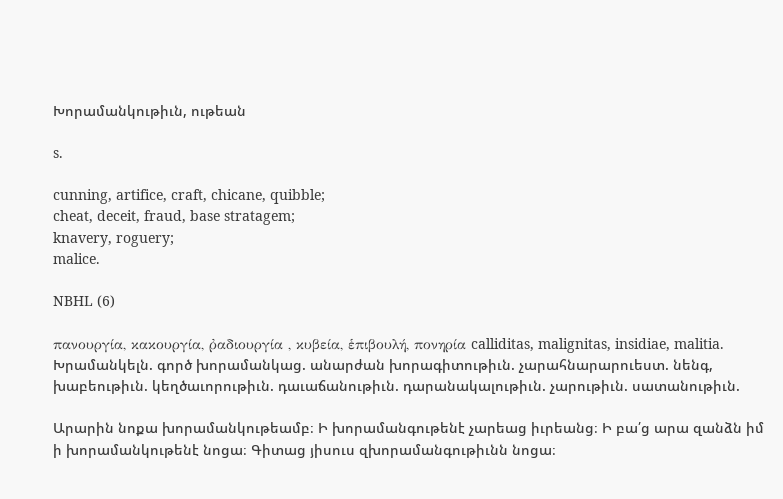Խորամանկութիւն, ութեան

s.

cunning, artifice, craft, chicane, quibble;
cheat, deceit, fraud, base stratagem;
knavery, roguery;
malice.

NBHL (6)

πανουργία, κακουργία, ῤαδιουργία , κυβεία, ἑπιβουλή, πονηρία calliditas, malignitas, insidiae, malitia. Խրամանկելն. գործ խորամանկաց. անարժան խորագիտութիւն. չարահնարարուեստ. նենգ, խաբեութիւն. կեղծաւորութիւն. դաւաճանութիւն. դարանակալութիւն. չարութիւն. սատանութիւն.

Արարին նոքա խորամանկութեամբ։ Ի խորամանգութենէ չարեաց իւրեանց։ Ի բա՛ց արա զանձն իմ ի խորամանկութենէ նոցա։ Գիտաց յիսուս զխորամանգութիւնն նոցա։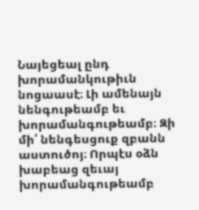Նայեցեալ ընդ խորամանկութիւն նոցաասէ։ Լի ամենայն նենգութեամբ եւ խորամանգութեամբ։ Զի մի՛ նենգեսցուք զբանն աստուծոյ։ Որպէս օձն խաբեաց զեւայ խորամանգութեամբ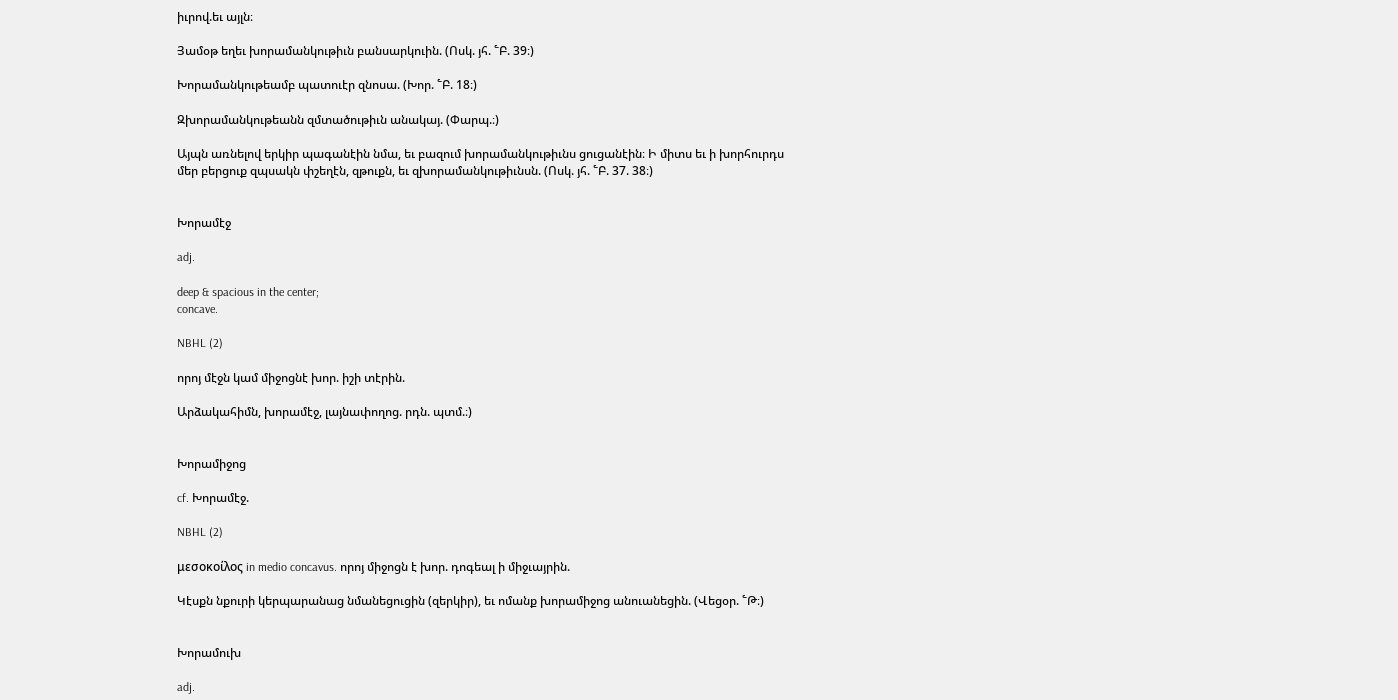իւրով.եւ այլն։

Յամօթ եղեւ խորամանկութիւն բանսարկուին. (Ոսկ. յհ. ՟Բ. 39։)

Խորամանկութեամբ պատուէր զնոսա. (Խոր. ՟Բ. 18։)

Զխորամանկութեանն զմտածութիւն անակայ. (Փարպ.։)

Այպն առնելով երկիր պագանէին նմա, եւ բազում խորամանկութիւնս ցուցանէին։ Ի միտս եւ ի խորհուրդս մեր բերցուք զպսակն փշեղէն, զթուքն, եւ զխորամանկութիւնսն. (Ոսկ. յհ. ՟Բ. 37. 38։)


Խորամէջ

adj.

deep & spacious in the center;
concave.

NBHL (2)

որոյ մէջն կամ միջոցնէ խոր. իշի տէրին.

Արձակահիմն, խորամէջ, լայնափողոց. րդն. պտմ.։)


Խորամիջոց

cf. Խորամէջ.

NBHL (2)

μεσοκοίλος in medio concavus. որոյ միջոցն է խոր. դոգեալ ի միջւայրին.

Կէսքն նքուրի կերպարանաց նմանեցուցին (զերկիր), եւ ոմանք խորամիջոց անուանեցին. (Վեցօր. ՟Թ։)


Խորամուխ

adj.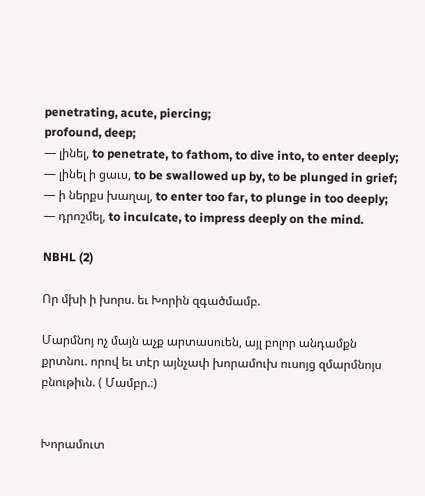penetrating, acute, piercing;
profound, deep;
— լինել, to penetrate, to fathom, to dive into, to enter deeply;
— լինել ի ցաւս, to be swallowed up by, to be plunged in grief;
— ի ներքս խաղալ, to enter too far, to plunge in too deeply;
— դրոշմել, to inculcate, to impress deeply on the mind.

NBHL (2)

Որ մխի ի խորս. եւ Խորին զգածմամբ.

Մարմնոյ ոչ մայն աչք արտասուեն, այլ բոլոր անդամքն քրտնու. որով եւ տէր այնչափ խորամուխ ուսոյց զմարմնոյս բնութիւն. ( Մամբր.։)


Խորամուտ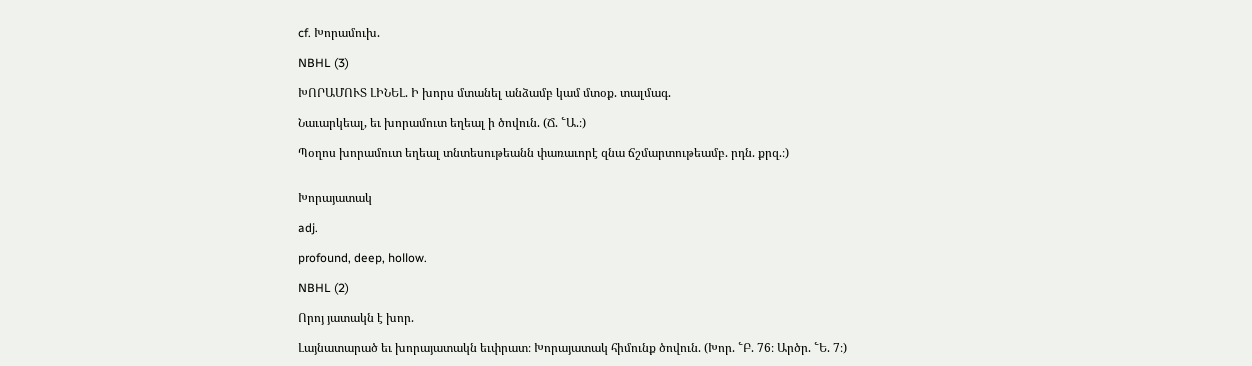cf. Խորամուխ.

NBHL (3)

ԽՈՐԱՄՈՒՏ ԼԻՆԵԼ. Ի խորս մտանել անձամբ կամ մտօք. տալմագ.

Նաւարկեալ, եւ խորամուտ եղեալ ի ծովուն. (Ճ. ՟Ա.։)

Պօղոս խորամուտ եղեալ տնտեսութեանն փառաւորէ զնա ճշմարտութեամբ. րդն. քրզ.։)


Խորայատակ

adj.

profound, deep, hollow.

NBHL (2)

Որոյ յատակն է խոր.

Լայնատարած եւ խորայատակն եւփրատ։ Խորայատակ հիմունք ծովուն. (Խոր. ՟Բ. 76։ Արծր. ՟Ե. 7։)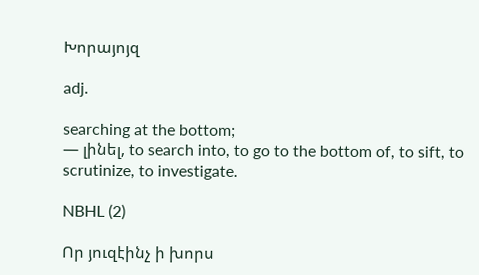Խորայոյզ

adj.

searching at the bottom;
— լինել, to search into, to go to the bottom of, to sift, to scrutinize, to investigate.

NBHL (2)

Որ յուզէինչ ի խորս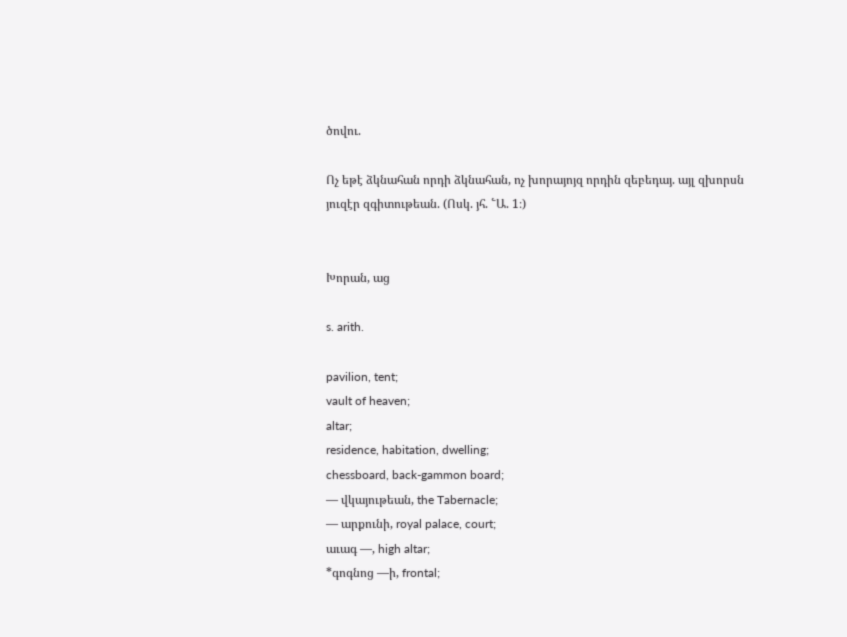ծովու.

Ոչ եթէ ձկնահան որդի ձկնահան, ոչ խորայոյզ որդին զեբեդայ. այլ զխորսն յուզէր զգիտութեան. (Ոսկ. յհ. ՟Ա. 1։)


Խորան, աց

s. arith.

pavilion, tent;
vault of heaven;
altar;
residence, habitation, dwelling;
chessboard, back-gammon board;
— վկայութեան, the Tabernacle;
— արքունի, royal palace, court;
աւագ —, high altar;
*գոգնոց —ի, frontal;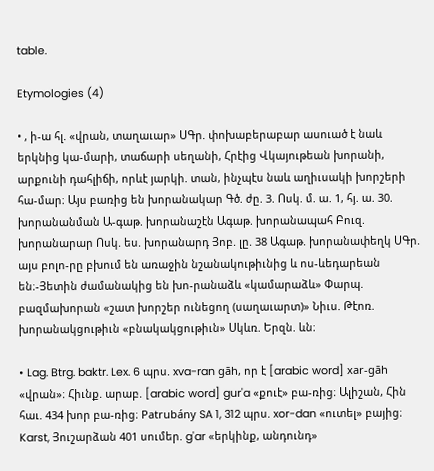table.

Etymologies (4)

• , ի-ա հլ. «վրան, տաղաւար» ՍԳր. փոխաբերաբար ասուած է նաև երկնից կա-մարի, տաճարի սեղանի, Հրէից Վկայութեան խորանի, արքունի դահլիճի, որևէ յարկի. տան, ինչպէս նաև աղիւսակի խորշերի հա-մար։ Այս բառից են խորանակար Գծ. ժը. 3. Ոսկ. մ. ա. 1, հյ. ա. 30. խորանանման Ա-գաթ. խորանաշէն Ագաթ. խորանապահ Բուզ. խորանարար Ոսկ. ես. խորանարդ Յոբ. լը. 38 Ագաթ. խորանափեղկ ՍԳր. այս բոլո-րը բխում են առաջին նշանակութիւնից և ոս-ևեդարեան են։-Յետին ժամանակից են խո-րանաձև «կամարաձև» Փարպ. բազմախորան «շատ խորշեր ունեցող (սաղաւարտ)» Նիւս. Թէոռ. խորանակցութիւն «բնակակցութիւն» Սկևռ. Երզն. ևն։

• Lag. Btrg. baktr. Lex. 6 պրս. xva-ran gāh, որ է [arabic word] xar-gāh «վրան»։ Հիւնք. արաբ. [arabic word] gur'a «քուէ» բա-ռից։ Ալիշան, Հին հաւ. 434 խոր բա-ռից։ Patrubány SA 1, 312 պրս. xor-dan «ուտել» բայից։ Karst, Յուշարձան 401 սումեր. g'ar «երկինք, անդունդ»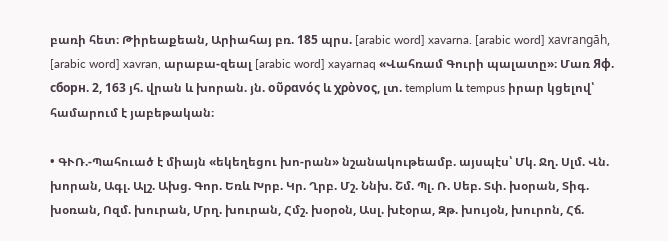բառի հետ։ Թիրեաքեան, Արիահայ բռ. 185 պրս. [arabic word] xavarna. [arabic word] xavrangāh, [arabic word] xavran, արաբա-զեալ [arabic word] xayarnaq «Վահռամ Գուրի պալատը»։ Մառ Яф. cборн. 2, 163 յհ. վրան և խորան. յն. οῦρανός և χρὸνος, լտ. templum և tempus իրար կցելով՝ համարում է յաբեթական։

• ԳՒՌ.-Պահուած է միայն «եկեղեցու խո-րան» նշանակութեամբ. այսպէս՝ Մկ. Ջղ. Սլմ. Վն. խորան, Ագլ. Ալշ. Ախց. Գոր. Եռև Խրբ. Կր. Ղրբ. Մշ. Ննխ. Շմ. Պլ. Ռ. Սեբ. Տփ. խօրան, Տիգ. խօռան, Ոզմ. խուրան, Մրղ. խուրան, Հմշ. խօրօն, Ասլ. խէօրա, Զթ. խույօն, խուրոն, Հճ.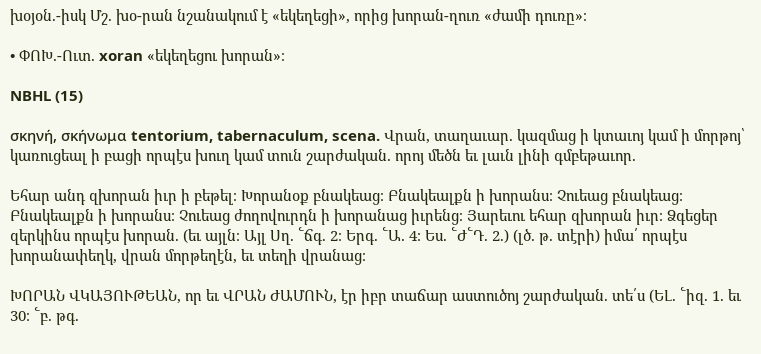խօյօն.-իսկ Մշ. խօ-րան նշանակում է «եկեղեցի», որից խորան-ղուռ «ժամի դուռը»։

• ՓՈԽ.-Ուտ. xoran «եկեղեցու խորան»։

NBHL (15)

σκηνή, σκήνωμα tentorium, tabernaculum, scena. Վրան, տաղաւար. կազմաց ի կտաւոյ կամ ի մորթոյ՝ կառուցեալ ի բացի որպէս խուղ կամ տուն շարժական. որոյ մեծն եւ լաւն լինի գմբեթաւոր.

Եհար անդ զխորան իւր ի բեթել։ Խորանօք բնակեաց։ Բնակեալքն ի խորանս։ Չուեաց բնակեաց։ Բնակեալքն ի խորանս։ Չուեաց ժողովուրդն ի խորանաց իւրենց։ Յարեւու եհար զխորան իւր։ Ձգեցեր զերկինս որպէս խորան. (եւ այլն։ Այլ Սղ. ՟ճգ. 2։ Երգ. ՟Ա. 4։ Ես. ՟Ժ՟Դ. 2.) (լծ. թ. տէրի) իմա՛ որպէս խորանափեղկ, վրան մորթեղէն, եւ տեղի վրանաց։

ԽՈՐԱՆ ՎԿԱՅՈՒԹԵԱՆ, որ եւ ՎՐԱՆ ԺԱՄՈՒՆ, էր իբր տաճար աստուծոյ շարժական. տե՛ս (ԵԼ. ՟իզ. 1. եւ 30։ ՟բ. թգ.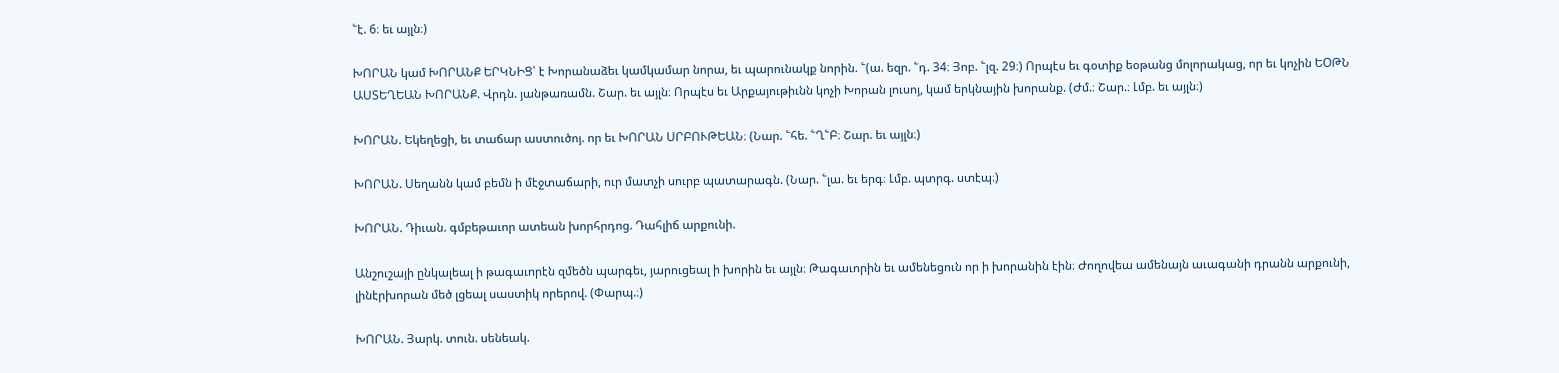՟է. 6։ եւ այլն։)

ԽՈՐԱՆ կամ ԽՈՐԱՆՔ ԵՐԿՆԻՑ՝ է Խորանաձեւ կամկամար նորա, եւ պարունակք նորին. ՟(ա. եզր. ՟դ. 34։ Յոբ. ՟լզ. 29։) Որպէս եւ գօտիք եօթանց մոլորակաց, որ եւ կոչին ԵՕԹՆ ԱՍՏԵՂԵԱՆ ԽՈՐԱՆՔ. Վրդն. յանթառամն. Շար. եւ այլն։ Որպէս եւ Արքայութիւնն կոչի Խորան լուսոյ, կամ երկնային խորանք. (Ժմ.։ Շար.։ Լմբ. եւ այլն։)

ԽՈՐԱՆ. Եկեղեցի, եւ տաճար աստուծոյ. որ եւ ԽՈՐԱՆ ՍՐԲՈՒԹԵԱՆ։ (Նար. ՟հե. ՟Ղ՟Բ։ Շար. եւ այլն։)

ԽՈՐԱՆ. Սեղանն կամ բեմն ի մէջտաճարի, ուր մատչի սուրբ պատարագն. (Նար. ՟լա. եւ երգ։ Լմբ. պտրգ. ստէպ։)

ԽՈՐԱՆ. Դիւան. գմբեթաւոր ատեան խորհրդոց. Դահլիճ արքունի.

Անշուշայի ընկալեալ ի թագաւորէն զմեծն պարգեւ, յարուցեալ ի խորին եւ այլն։ Թագաւորին եւ ամենեցուն որ ի խորանին էին։ Ժողովեա ամենայն աւագանի դրանն արքունի, լինէրխորան մեծ լցեալ սաստիկ որերով. (Փարպ.։)

ԽՈՐԱՆ. Յարկ. տուն. սենեակ.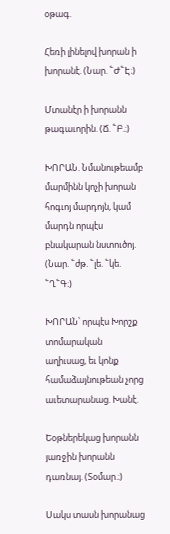օթագ.

Հեռի լինելով խորան ի խորանէ. (Նար. ՟Ժ՟Է։)

Մտանէր ի խորանն թագաւորին. (Ճ. ՟Բ.։)

ԽՈՐԱՆ. Նմանութեամբ մարմինն կոչի խորան հոգւոյ մարդոյն, կամ մարդն որպէս բնակարան նստուծոյ. (Նար. ՟ժթ. ՟լե. ՟կե. ՟Ղ՟Գ։)

ԽՈՐԱՆ՝ որպէս Խորշք տոմարական աղիւսաց, եւ կոնք համաձայնութեան չորց աւետարանաց. Խանէ.

Եօթներեկաց խորանն յառջին խորանն դառնայ. (Տօմար.։)

Սակս տասն խորանաց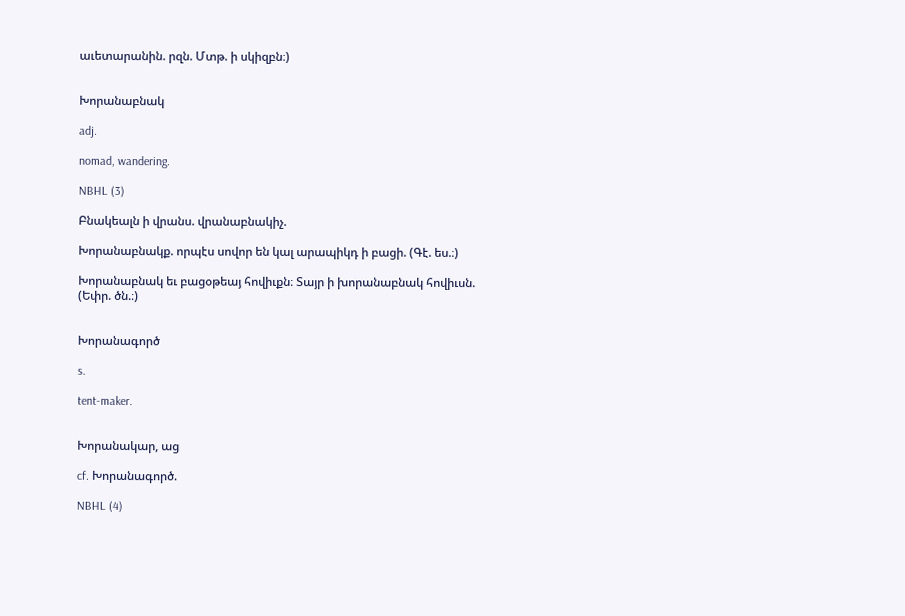աւետարանին. րզն. Մտթ. ի սկիզբն։)


Խորանաբնակ

adj.

nomad, wandering.

NBHL (3)

Բնակեալն ի վրանս. վրանաբնակիչ.

Խորանաբնակք. որպէս սովոր են կալ արապիկդ ի բացի. (Գէ. ես.։)

Խորանաբնակ եւ բացօթեայ հովիւքն։ Տայր ի խորանաբնակ հովիւսն. (Եփր. ծն.։)


Խորանագործ

s.

tent-maker.


Խորանակար, աց

cf. Խորանագործ.

NBHL (4)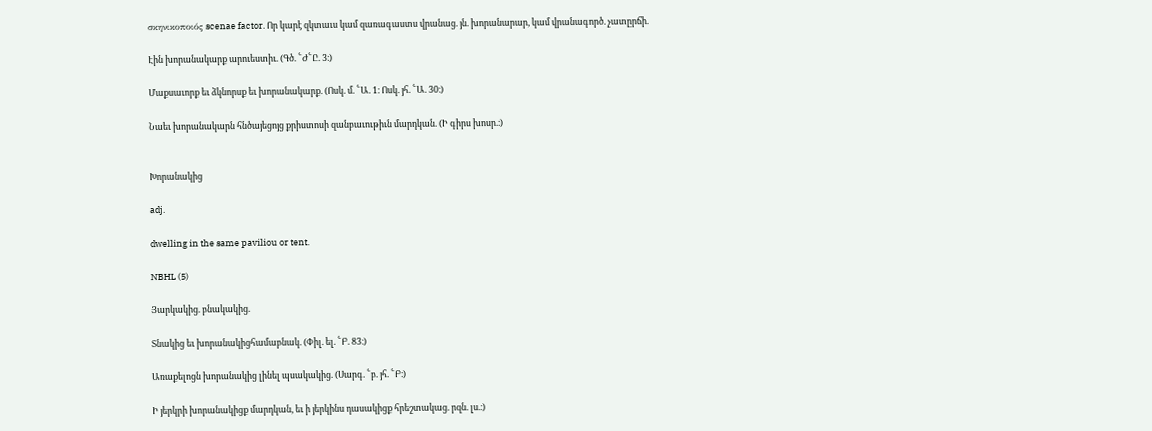σκηνικοποιός scenae factor. Որ կարէ զկտաւս կամ զառագաստս վրանաց. յն. խորանարար, կամ վրանագործ. չատըրճի.

Էին խորանակարք արուեստիւ. (Գծ. ՟Ժ՟Ը. 3։)

Մաքսաւորք եւ ձկնորսք եւ խորանակարք. (Ոսկ. մ. ՟Ա. 1։ Ոսկ. յհ. ՟Ա. 30։)

Նաեւ խորանակարն հնծայեցոյց քրիստոսի զանբաւութիւն մարդկան. (Ի գիրս խոսր.։)


Խորանակից

adj.

dwelling in the same paviliou or tent.

NBHL (5)

Յարկակից. բնակակից.

Տնակից եւ խորանակիցհամաբնակ. (Փիլ. ել. ՟Բ. 83։)

Առաքելոցն խորանակից լինել պսակակից. (Սարգ. ՟բ. յհ. ՟Բ։)

Ի յերկրի խորանակիցք մարդկան, եւ ի յերկինս դասակիցք հրեշտակաց. րզն. լս.։)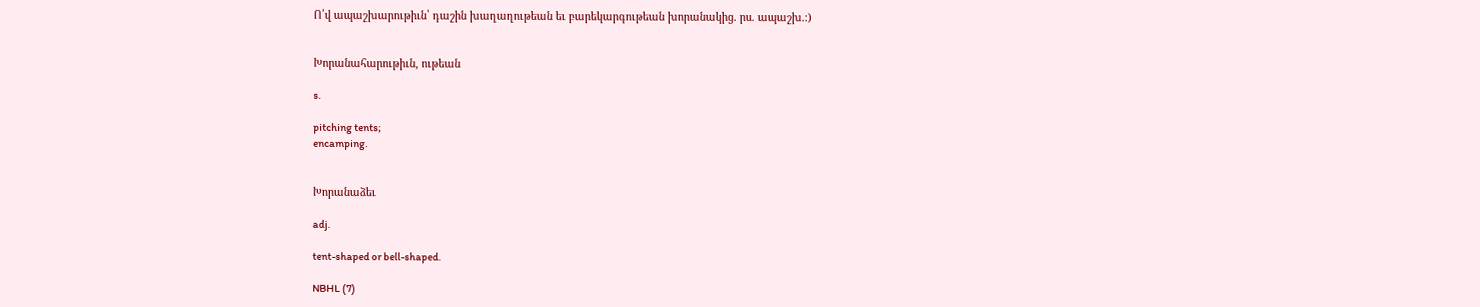Ո՛վ ապաշխարութիւն՝ դաշին խաղաղութեան եւ բարեկարգութեան խորանակից. րս. ապաշխ.։)


Խորանահարութիւն, ութեան

s.

pitching tents;
encamping.


Խորանաձեւ

adj.

tent-shaped or bell-shaped.

NBHL (7)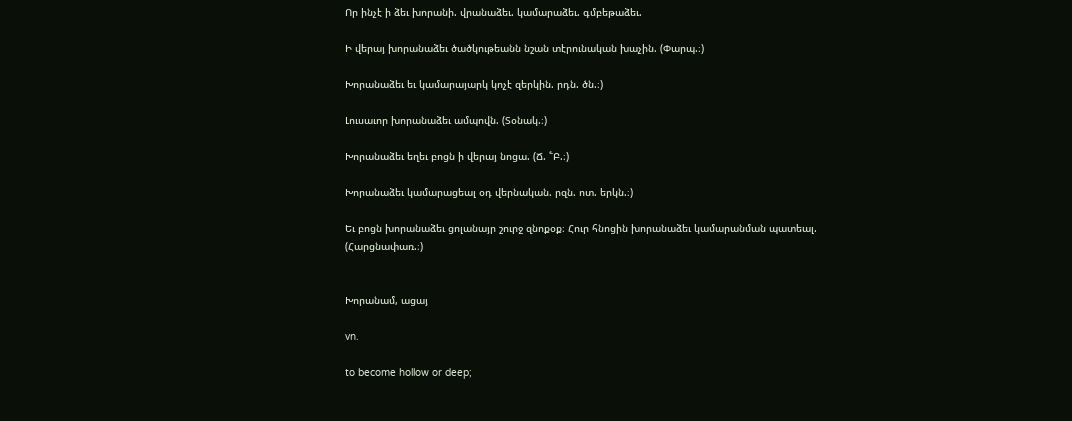Որ ինչէ ի ձեւ խորանի. վրանաձեւ. կամարաձեւ. գմբեթաձեւ.

Ի վերայ խորանաձեւ ծածկութեանն նշան տէրունական խաչին. (Փարպ.։)

Խորանաձեւ եւ կամարայարկ կոչէ զերկին. րդն. ծն.։)

Լուսաւոր խորանաձեւ ամպովն. (Տօնակ.։)

Խորանաձեւ եղեւ բոցն ի վերայ նոցա. (Ճ. ՟Բ.։)

Խորանաձեւ կամարացեալ օդ վերնական. րզն. ոտ. երկն.։)

Եւ բոցն խորանաձեւ ցոլանայր շուրջ զնոքօք։ Հուր հնոցին խորանաձեւ կամարանման պատեալ. (Հարցնափառ.։)


Խորանամ, ացայ

vn.

to become hollow or deep;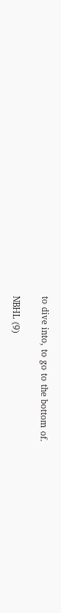to dive into, to go to the bottom of.

NBHL (9)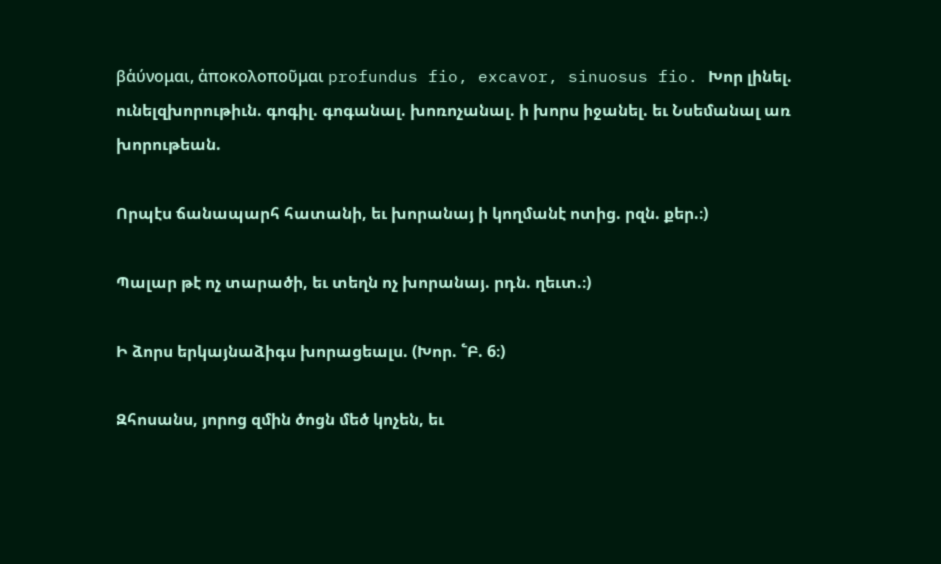βἁύνομαι, ἁποκολοποῦμαι profundus fio, excavor, sinuosus fio. Խոր լինել. ունելզխորութիւն. գոգիլ. գոգանալ. խոռոչանալ. ի խորս իջանել. եւ Նսեմանալ առ խորութեան.

Որպէս ճանապարհ հատանի, եւ խորանայ ի կողմանէ ոտից. րզն. քեր.։)

Պալար թէ ոչ տարածի, եւ տեղն ոչ խորանայ. րդն. ղեւտ.։)

Ի ձորս երկայնաձիգս խորացեալս. (Խոր. ՟Բ. 6։)

Զհոսանս, յորոց զմին ծոցն մեծ կոչեն, եւ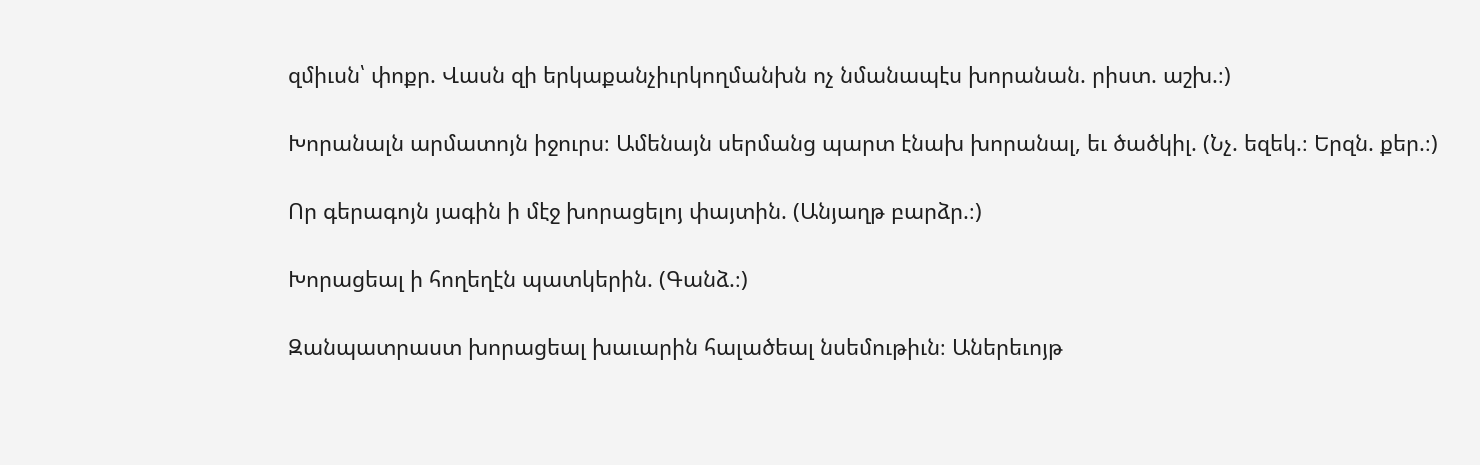զմիւսն՝ փոքր. Վասն զի երկաքանչիւրկողմանխն ոչ նմանապէս խորանան. րիստ. աշխ.։)

Խորանալն արմատոյն իջուրս։ Ամենայն սերմանց պարտ էնախ խորանալ, եւ ծածկիլ. (Նչ. եզեկ.։ Երզն. քեր.։)

Որ գերագոյն յագին ի մէջ խորացելոյ փայտին. (Անյաղթ բարձր.։)

Խորացեալ ի հողեղէն պատկերին. (Գանձ.։)

Զանպատրաստ խորացեալ խաւարին հալածեալ նսեմութիւն։ Աներեւոյթ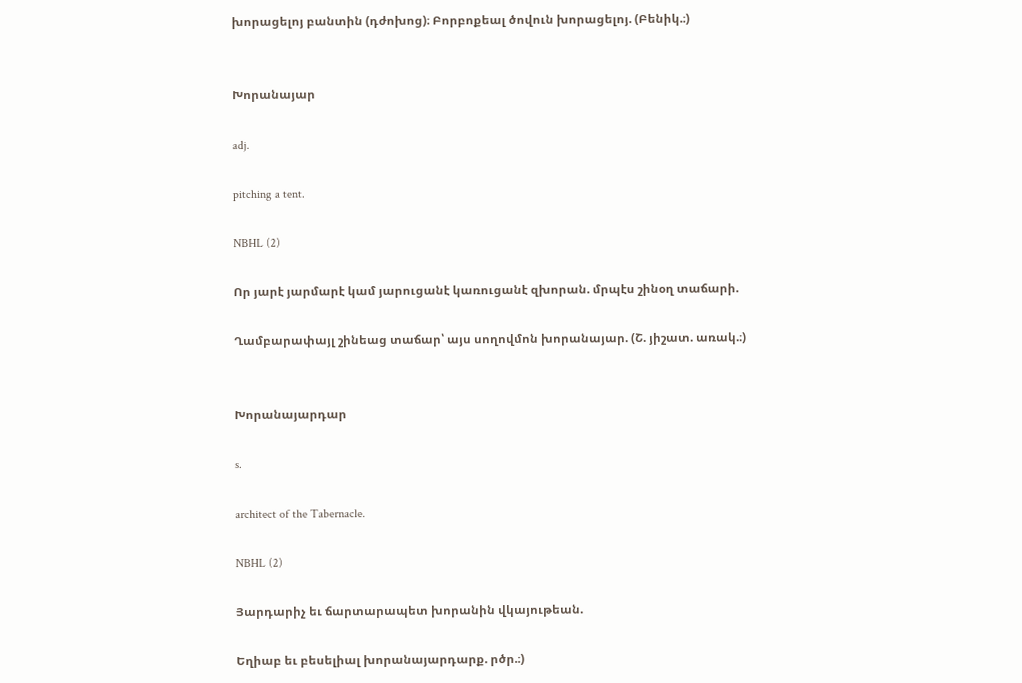խորացելոյ բանտին (դժոխոց)։ Բորբոքեալ ծովուն խորացելոյ. (Բենիկ.։)


Խորանայար

adj.

pitching a tent.

NBHL (2)

Որ յարէ յարմարէ կամ յարուցանէ կառուցանէ զխորան. մրպէս շինօղ տաճարի.

Ղամբարափայլ շինեաց տաճար՝ այս սողովմոն խորանայար. (Շ. յիշատ. առակ.։)


Խորանայարդար

s.

architect of the Tabernacle.

NBHL (2)

Յարդարիչ եւ ճարտարապետ խորանին վկայութեան.

Եղիաբ եւ բեսելիալ խորանայարդարք. րծր.։)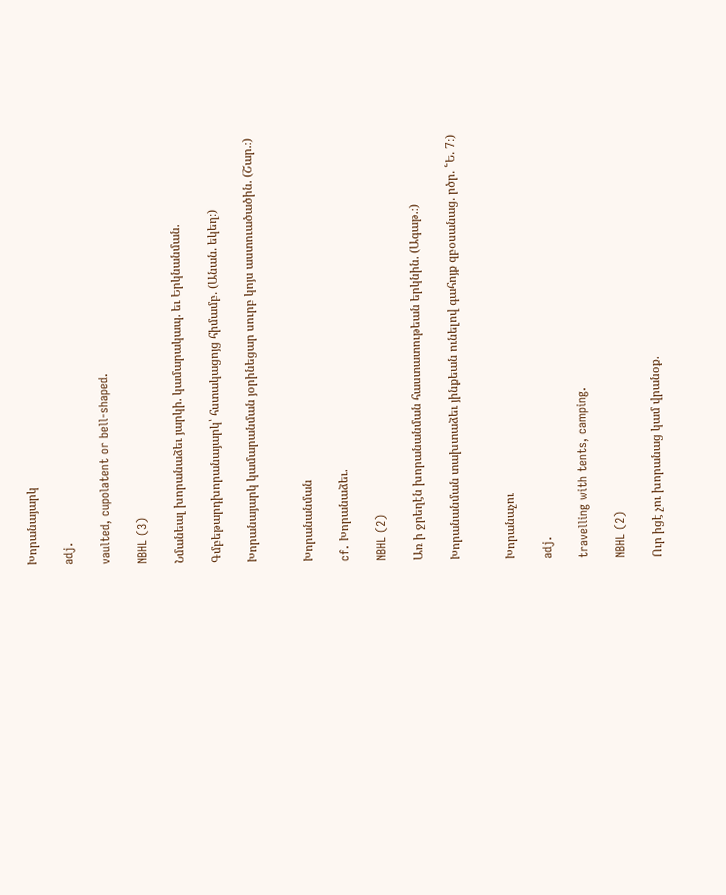Խորանայարկ

adj.

vaulted, cupolatent or bell-shaped.

NBHL (3)

Նմանեալ խորանաձեւ յարկի. կամարակապ. եւ Երկնանման.

Գմբեթարդխորանայարկ՝ հստակացոյց հիմամբ. (Անան. եկեղ։)

Խորանայարկ կամարանման յօրինեցար սուրբ կոյս աստուածածին. (Շար.։)


Խորանանման

cf. Խորանաձեւ.

NBHL (2)

Առ ի ջրեղէն խորանանման հաստատութեան երկնին. (Ագաթ.։)

Խորանանման տախտաձեւ յինքեան ունելով գահոյք զբօսանաց. րծր. ՟Ե. 7։)


Խորանաչու

adj.

travelling with tents, camping.

NBHL (2)

Ուր իցէ չու խորանաց կամ վրանօք.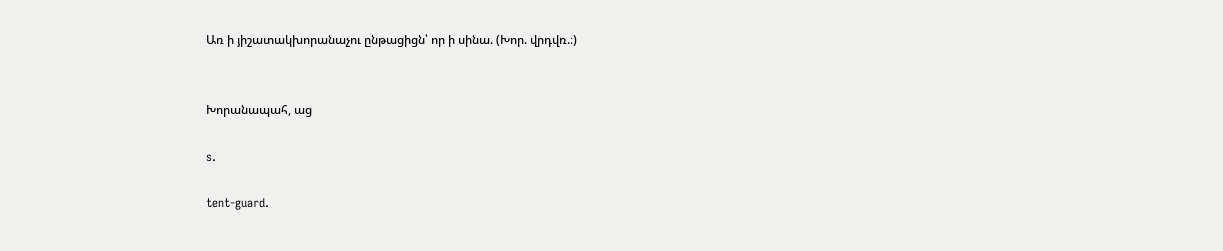Առ ի յիշատակխորանաչու ընթացիցն՝ որ ի սինա. (Խոր. վրդվռ.։)


Խորանապահ, աց

s.

tent-guard.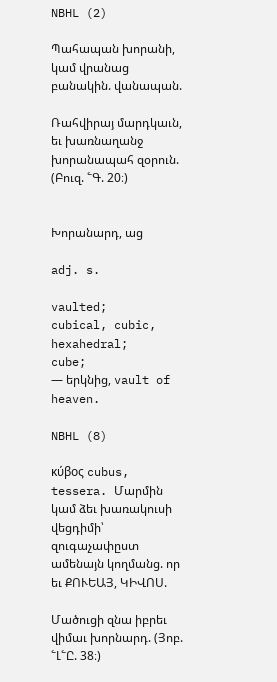NBHL (2)

Պահապան խորանի, կամ վրանաց բանակին. վանապան.

Ռահվիրայ մարդկաւն, եւ խառնաղանջ խորանապահ զօրուն. (Բուզ. ՟Գ. 20։)


Խորանարդ, աց

adj. s.

vaulted;
cubical, cubic, hexahedral;
cube;
— երկնից, vault of heaven.

NBHL (8)

κύβος cubus, tessera. Մարմին կամ ձեւ խառակուսի վեցդիմի՝ զուգաչափըստ ամենայն կողմանց. որ եւ ՔՈՒԵԱՅ, ԿԻՎՈՍ.

Մածուցի զնա իբրեւ վիմաւ խորնարդ. (Յոբ. ՟Լ՟Ը. 38։)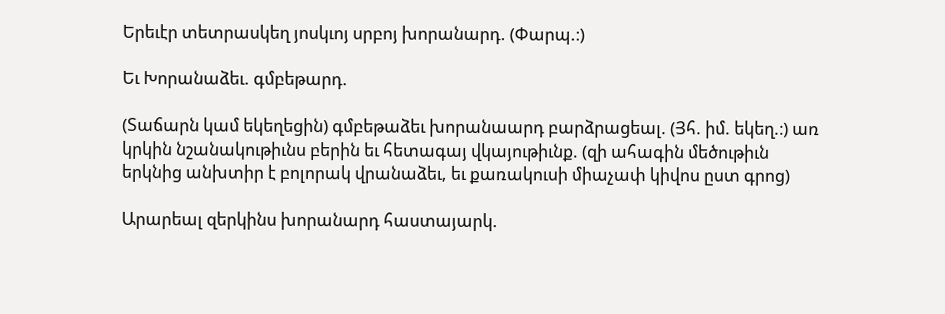Երեւէր տետրասկեղ յոսկւոյ սրբոյ խորանարդ. (Փարպ.։)

Եւ Խորանաձեւ. գմբեթարդ.

(Տաճարն կամ եկեղեցին) գմբեթաձեւ խորանաարդ բարձրացեալ. (Յհ. իմ. եկեղ.։) առ կրկին նշանակութիւնս բերին եւ հետագայ վկայութիւնք. (զի ահագին մեծութիւն երկնից անխտիր է բոլորակ վրանաձեւ, եւ քառակուսի միաչափ կիվոս ըստ գրոց)

Արարեալ զերկինս խորանարդ հաստայարկ.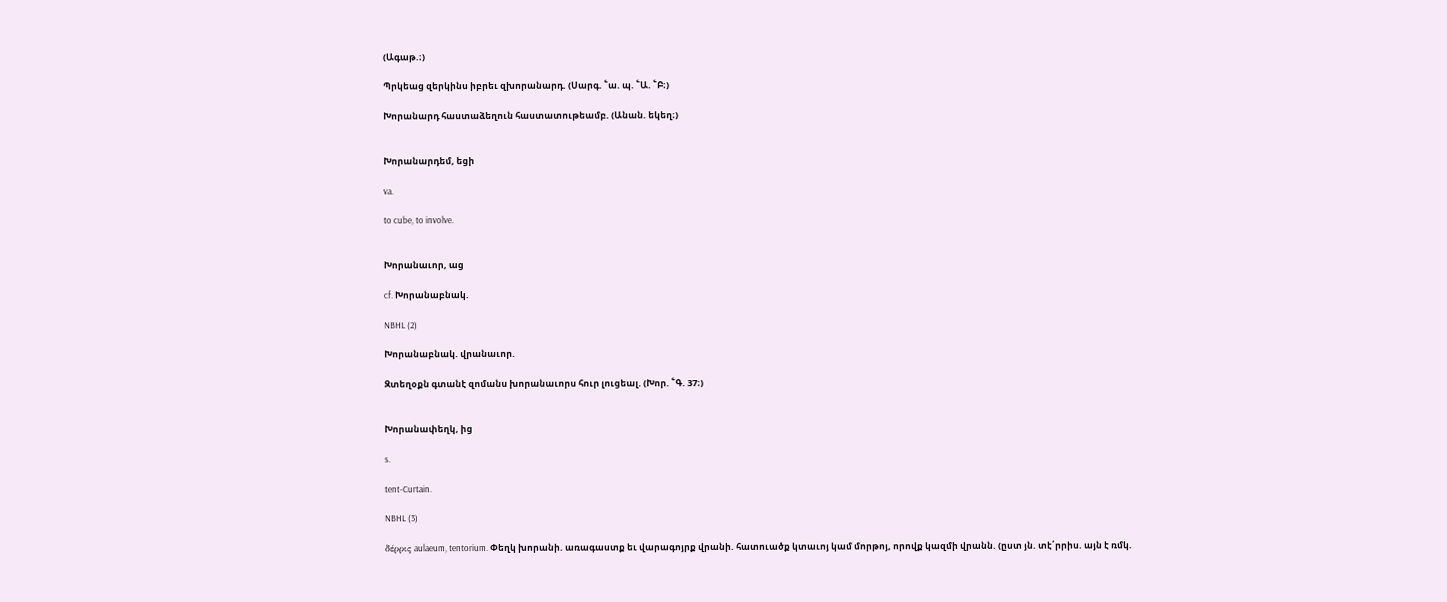(Ագաթ.։)

Պրկեաց զերկինս իբրեւ զխորանարդ. (Սարգ. ՟ա. պ. ՟Ա. ՟Բ։)

Խորանարդ հաստաձեղուն հաստատութեամբ. (Անան. եկեղ։)


Խորանարդեմ, եցի

va.

to cube, to involve.


Խորանաւոր, աց

cf. Խորանաբնակ.

NBHL (2)

Խորանաբնակ. վրանաւոր.

Զտեղօքն գտանէ զոմանս խորանաւորս հուր լուցեալ. (Խոր. ՟Գ. 37։)


Խորանափեղկ, ից

s.

tent-Curtain.

NBHL (3)

δέρρις aulaeum, tentorium. Փեղկ խորանի. առագաստք եւ վարագոյրք վրանի. հատուածք կտաւոյ կամ մորթոյ, որովք կազմի վրանն. (ըստ յն. տէ՛րրիս. այն է ռմկ.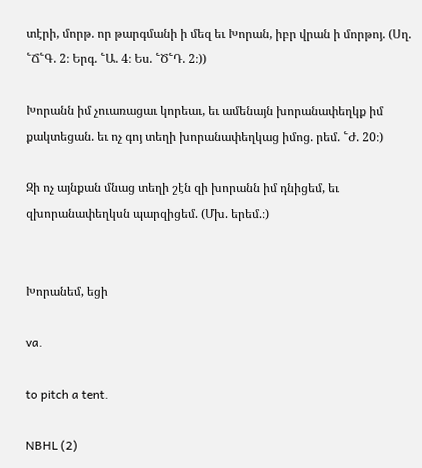տէրի, մորթ. որ թարգմանի ի մեզ եւ Խորան, իբր վրան ի մորթոյ. (Սղ. ՟Ճ՟Գ. 2։ Երգ. ՟Ա. 4։ Ես. ՟Ծ՟Դ. 2։))

Խորանն իմ չուառացաւ կորեաւ, եւ ամենայն խորանափեղկք իմ քակտեցան. եւ ոչ գոյ տեղի խորանափեղկաց իմոց. րեմ. ՟Ժ. 20։)

Զի ոչ այնքան մնաց տեղի շէն զի խորանն իմ դնիցեմ, եւ զխորանափեղկսն պարզիցեմ. (Մխ. երեմ.։)


Խորանեմ, եցի

va.

to pitch a tent.

NBHL (2)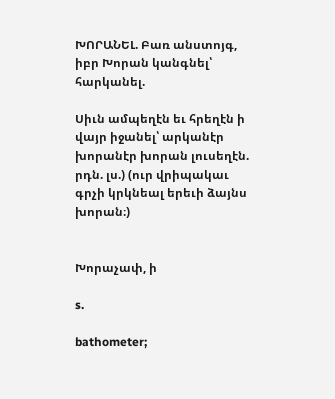ԽՈՐԱՆԵԼ. Բառ անստոյգ, իբր Խորան կանգնել՝ հարկանել.

Սիւն ամպեղէն եւ հրեղէն ի վայր իջանել՝ արկանէր խորանէր խորան լուսեղէն. րդն. լս.) (ուր վրիպակաւ գրչի կրկնեալ երեւի ձայնս խորան։)


Խորաչափ, ի

s.

bathometer;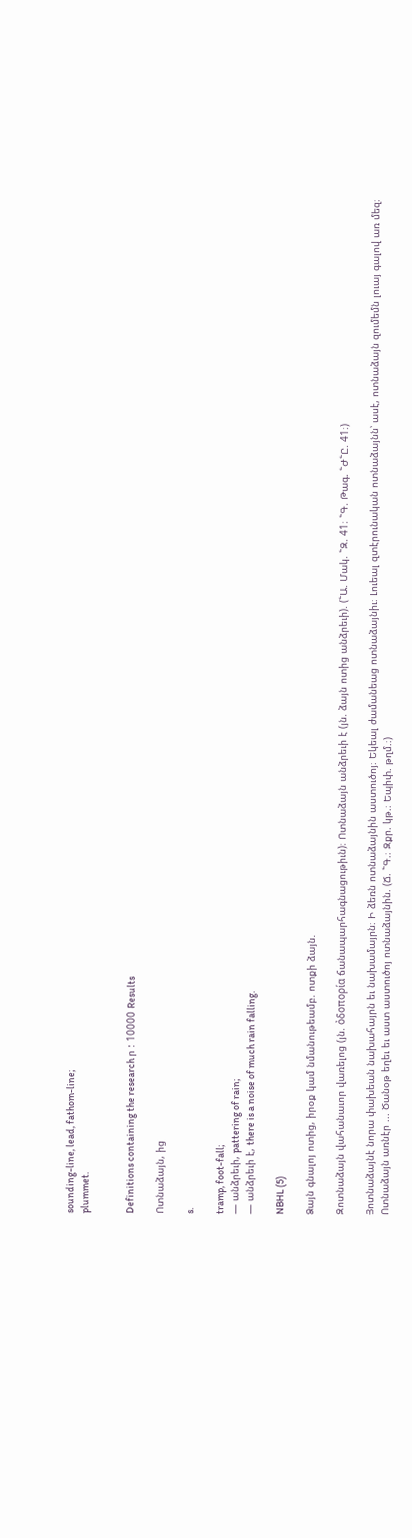sounding-line, lead, fathom-line;
plummet.


Definitions containing the research ր : 10000 Results

Ոտնաձայն, ից

s.

tramp, foot-fall;
— անձրեւի, pattering of rain;
— անձրեւի է, there is a noise of much rain falling.

NBHL (5)

Ձայն գնալոյ ոտից, իրօք կամ նմանութեամբ. ոտքի ձայն.

Զոտնաձայն վահանաւոր վառելոց (յն. ὀδοπορία ճանապարհագնացութիւն)։ Ոտնաձայն անձրեւի է (յն. ձայն ոտից անձրեւի). (՟Ա. Մակ. ՟Զ. 41։ ՟Գ. Թագ. ՟Ժ՟Ը. 41։)

Յոտնաձայնէ նորա փախեան նախահայրն եւ նախամայրն։ Ի ձեռն ոտնաձայնին աստուծոյ։ Եկեալ ժամանեաց ոտնաձայնիւ։ Լուեալ զտէրունական ոտնաձայնն՝ ասէ, ոտնաձայն զումեմն լուայ գալով առ մեզ։ Ոտնաձայն առնէր ... Ծանօթ եղեւ եւ աստ աստուծոյ ոտնաձայնին. (Ճ. ՟Գ.։ Զքր. կթ.։ Եպիփ. թղմ.։)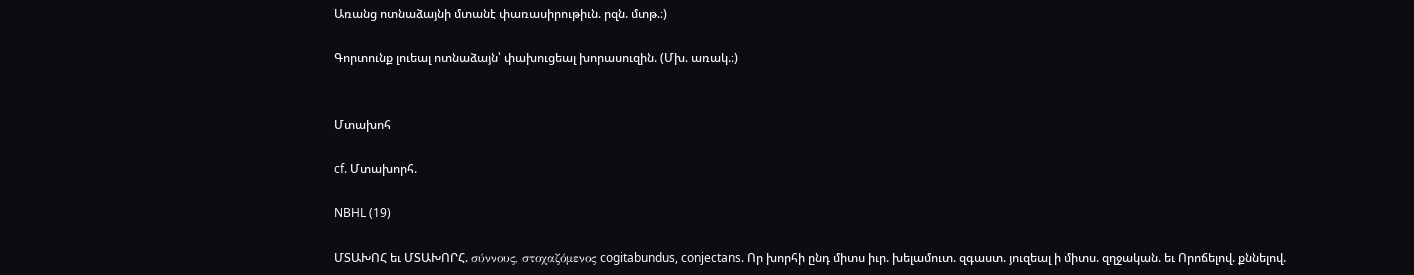Առանց ոտնաձայնի մտանէ փառասիրութիւն. րզն. մտթ.։)

Գորտունք լուեալ ոտնաձայն՝ փախուցեալ խորասուզին. (Մխ. առակ.։)


Մտախոհ

cf. Մտախորհ.

NBHL (19)

ՄՏԱԽՈՀ եւ ՄՏԱԽՈՐՀ. σύννους, στοχαζόμενος cogitabundus, conjectans. Որ խորհի ընդ միտս իւր. խելամուտ. զգաստ. յուզեալ ի միտս. զղջական. եւ Որոճելով. քննելով.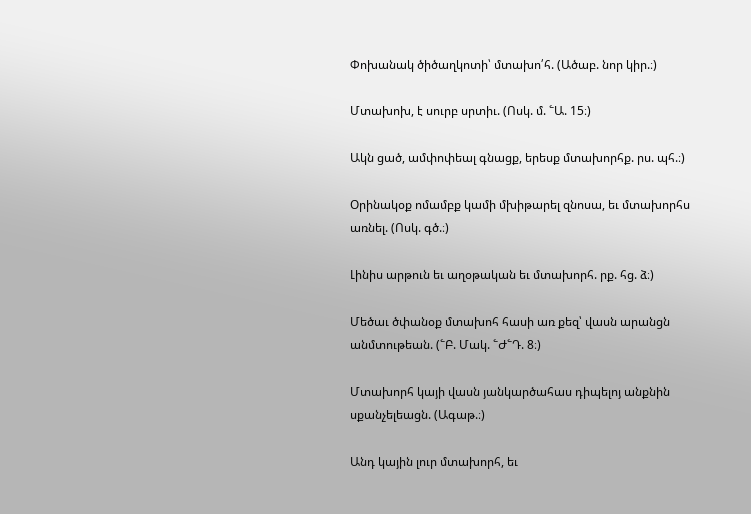Փոխանակ ծիծաղկոտի՝ մտախո՛հ. (Ածաբ. նոր կիր.։)

Մտախոխ, է սուրբ սրտիւ. (Ոսկ. մ. ՟Ա. 15։)

Ակն ցած, ամփոփեալ գնացք, երեսք մտախորհք. րս. պհ.։)

Օրինակօք ոմամբք կամի մխիթարել զնոսա, եւ մտախորհս առնել. (Ոսկ. գծ.։)

Լինիս արթուն եւ աղօթական եւ մտախորհ. րք. հց. ձ։)

Մեծաւ ծփանօք մտախոհ հասի առ քեզ՝ վասն արանցն անմտութեան. (՟Բ. Մակ. ՟Ժ՟Դ. 8։)

Մտախորհ կայի վասն յանկարծահաս դիպելոյ անքնին սքանչելեացն. (Ագաթ.։)

Անդ կային լուր մտախորհ, եւ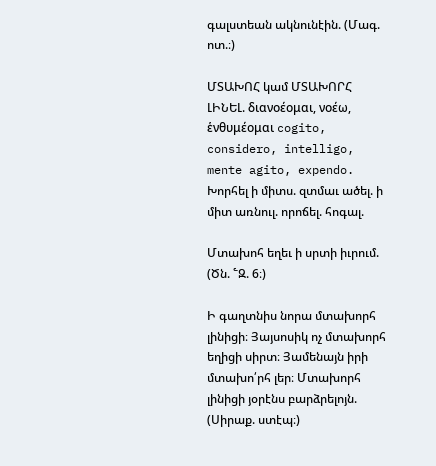գալստեան ակնունէին. (Մագ. ոտ.։)

ՄՏԱԽՈՀ կամ ՄՏԱԽՈՐՀ ԼԻՆԵԼ. διανοέομαι, νοέω, ἑνθυμέομαι cogito, considero, intelligo, mente agito, expendo. Խորհել ի միտս. զտմաւ ածել. ի միտ առնուլ. որոճել. հոգալ.

Մտախոհ եղեւ ի սրտի իւրում. (Ծն. ՟Զ. 6։)

Ի գաղտնիս նորա մտախորհ լինիցի։ Յայսոսիկ ոչ մտախորհ եղիցի սիրտ։ Յամենայն իրի մտախո՛րհ լեր։ Մտախորհ լինիցի յօրէնս բարձրելոյն. (Սիրաք. ստէպ։)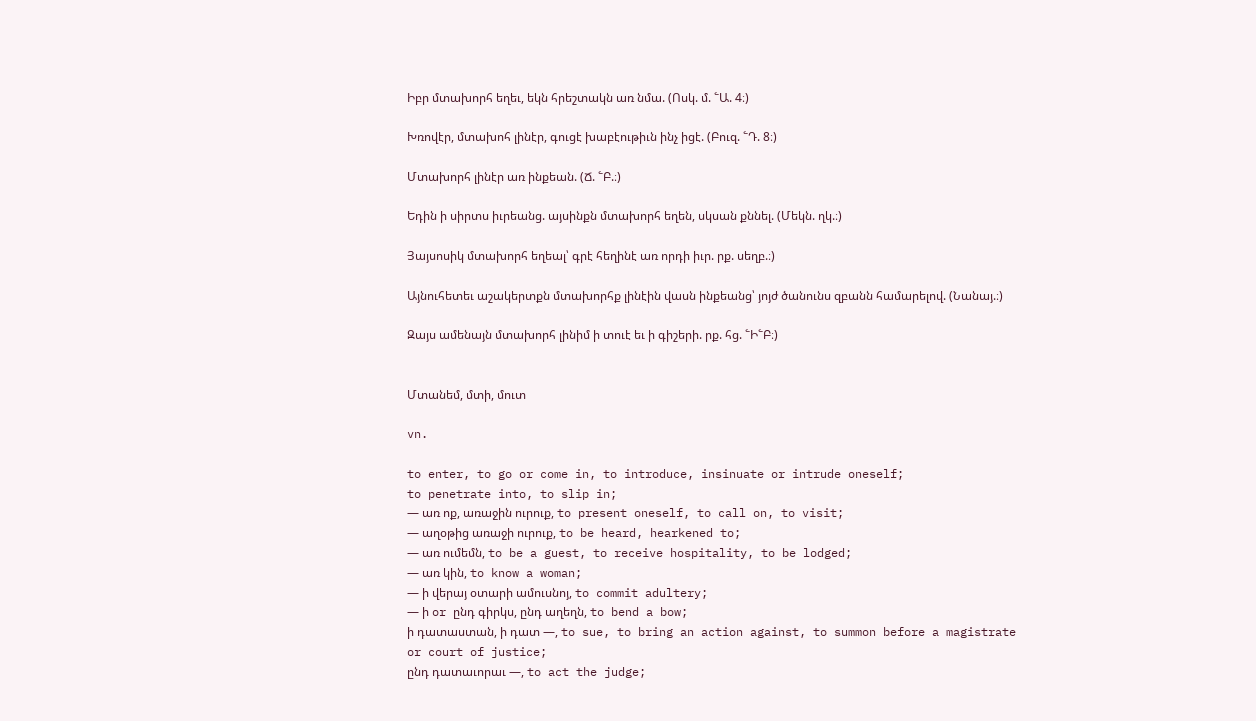Իբր մտախորհ եղեւ, եկն հրեշտակն առ նմա. (Ոսկ. մ. ՟Ա. 4։)

Խռովէր, մտախոհ լինէր, գուցէ խաբէութիւն ինչ իցէ. (Բուզ. ՟Դ. 8։)

Մտախորհ լինէր առ ինքեան. (Ճ. ՟Բ.։)

Եդին ի սիրտս իւրեանց. այսինքն մտախորհ եղեն, սկսան քննել. (Մեկն. ղկ.։)

Յայսոսիկ մտախորհ եղեալ՝ գրէ հեղինէ առ որդի իւր. րք. սեղբ.։)

Այնուհետեւ աշակերտքն մտախորհք լինէին վասն ինքեանց՝ յոյժ ծանունս զբանն համարելով. (Նանայ.։)

Զայս ամենայն մտախորհ լինիմ ի տուէ եւ ի գիշերի. րք. հց. ՟Ի՟Բ։)


Մտանեմ, մտի, մուտ

vn.

to enter, to go or come in, to introduce, insinuate or intrude oneself;
to penetrate into, to slip in;
— առ ոք, առաջին ուրուք, to present oneself, to call on, to visit;
— աղօթից առաջի ուրուք, to be heard, hearkened to;
— առ ումեմն, to be a guest, to receive hospitality, to be lodged;
— առ կին, to know a woman;
— ի վերայ օտարի ամուսնոյ, to commit adultery;
— ի or ընդ գիրկս, ընդ աղեղն, to bend a bow;
ի դատաստան, ի դատ —, to sue, to bring an action against, to summon before a magistrate or court of justice;
ընդ դատաւորաւ —, to act the judge;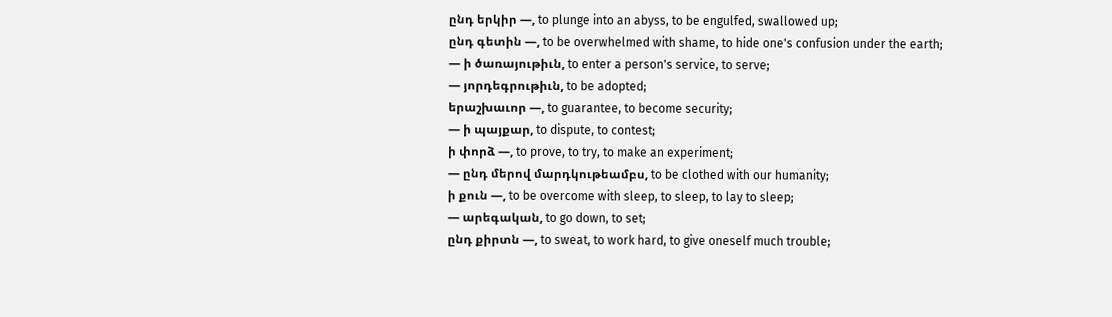ընդ երկիր —, to plunge into an abyss, to be engulfed, swallowed up;
ընդ գետին —, to be overwhelmed with shame, to hide one's confusion under the earth;
— ի ծառայութիւն, to enter a person's service, to serve;
— յորդեգրութիւն, to be adopted;
երաշխաւոր —, to guarantee, to become security;
— ի պայքար, to dispute, to contest;
ի փորձ —, to prove, to try, to make an experiment;
— ընդ մերով մարդկութեամբս, to be clothed with our humanity;
ի քուն —, to be overcome with sleep, to sleep, to lay to sleep;
— արեգական, to go down, to set;
ընդ քիրտն —, to sweat, to work hard, to give oneself much trouble;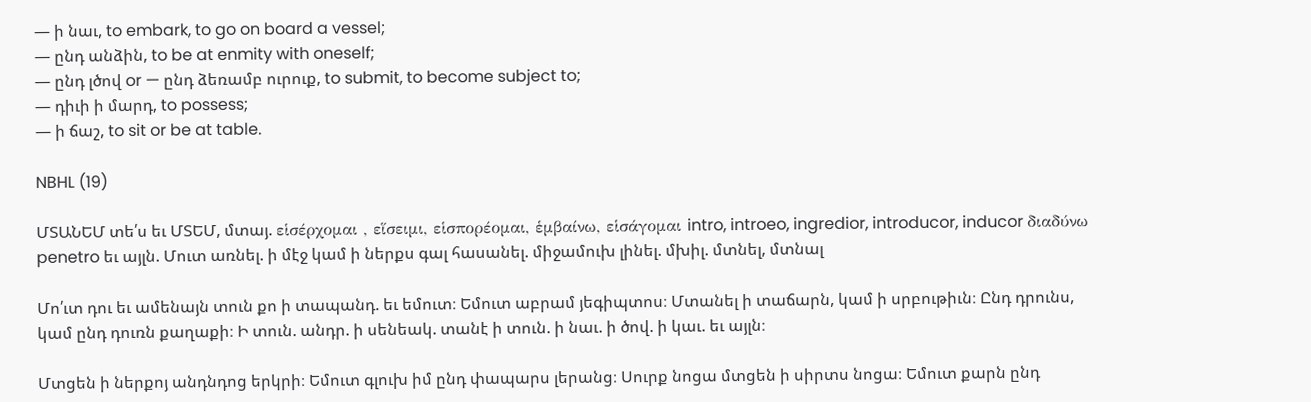— ի նաւ, to embark, to go on board a vessel;
— ընդ անձին, to be at enmity with oneself;
— ընդ լծով or — ընդ ձեռամբ ուրուք, to submit, to become subject to;
— դիւի ի մարդ, to possess;
— ի ճաշ, to sit or be at table.

NBHL (19)

ՄՏԱՆԵՄ տե՛ս եւ ՄՏԵՄ, մտայ. εἱσέρχομαι , εἵσειμι, εἱσπορέομαι, ἑμβαίνω, εἱσάγομαι intro, introeo, ingredior, introducor, inducor διαδύνω penetro եւ այլն. Մուտ առնել. ի մէջ կամ ի ներքս գալ հասանել. միջամուխ լինել. մխիլ. մտնել, մտնալ

Մո՛ւտ դու եւ ամենայն տուն քո ի տապանդ. եւ եմուտ։ Եմուտ աբրամ յեգիպտոս։ Մտանել ի տաճարն, կամ ի սրբութիւն։ Ընդ դրունս, կամ ընդ դուռն քաղաքի։ Ի տուն. անդր. ի սենեակ. տանէ ի տուն. ի նաւ. ի ծով. ի կաւ. եւ այլն։

Մտցեն ի ներքոյ անդնդոց երկրի։ Եմուտ գլուխ իմ ընդ փապարս լերանց։ Սուրք նոցա մտցեն ի սիրտս նոցա։ Եմուտ քարն ընդ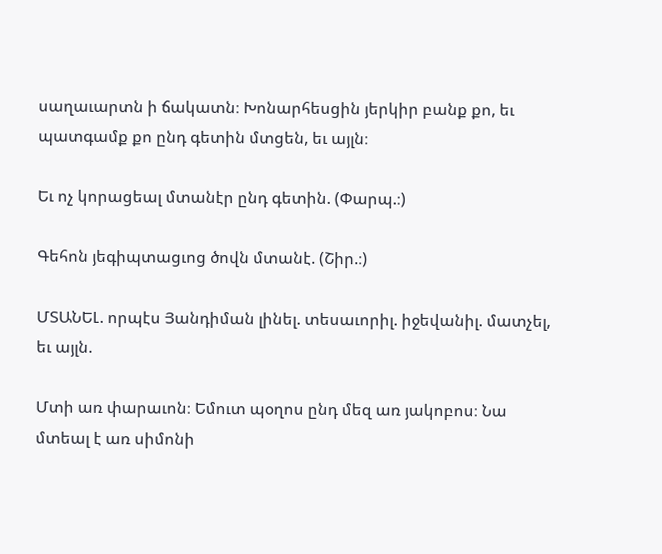սաղաւարտն ի ճակատն։ Խոնարհեսցին յերկիր բանք քո, եւ պատգամք քո ընդ գետին մտցեն, եւ այլն։

Եւ ոչ կորացեալ մտանէր ընդ գետին. (Փարպ.։)

Գեհոն յեգիպտացւոց ծովն մտանէ. (Շիր.։)

ՄՏԱՆԵԼ. որպէս Յանդիման լինել. տեսաւորիլ. իջեվանիլ. մատչել, եւ այլն.

Մտի առ փարաւոն։ Եմուտ պօղոս ընդ մեզ առ յակոբոս։ Նա մտեալ է առ սիմոնի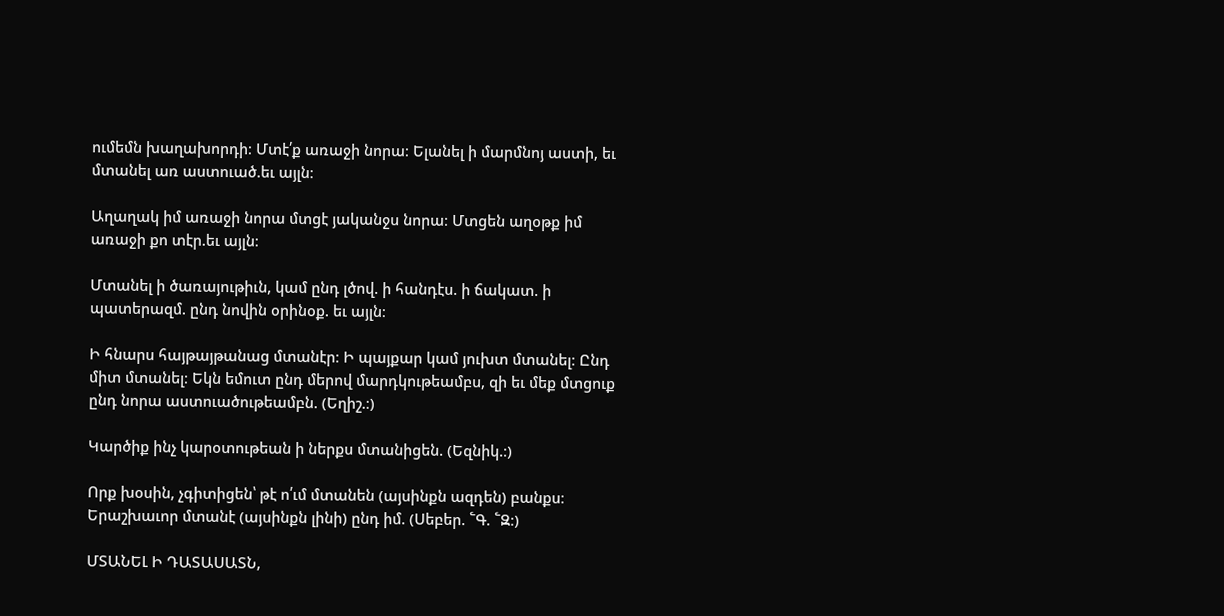ումեմն խաղախորդի։ Մտէ՛ք առաջի նորա։ Ելանել ի մարմնոյ աստի, եւ մտանել առ աստուած.եւ այլն։

Աղաղակ իմ առաջի նորա մտցէ յականջս նորա։ Մտցեն աղօթք իմ առաջի քո տէր.եւ այլն։

Մտանել ի ծառայութիւն, կամ ընդ լծով. ի հանդէս. ի ճակատ. ի պատերազմ. ընդ նովին օրինօք. եւ այլն։

Ի հնարս հայթայթանաց մտանէր։ Ի պայքար կամ յուխտ մտանել։ Ընդ միտ մտանել։ Եկն եմուտ ընդ մերով մարդկութեամբս, զի եւ մեք մտցուք ընդ նորա աստուածութեամբն. (Եղիշ.։)

Կարծիք ինչ կարօտութեան ի ներքս մտանիցեն. (Եզնիկ.։)

Որք խօսին, չգիտիցեն՝ թէ ո՛ւմ մտանեն (այսինքն ազդեն) բանքս։ Երաշխաւոր մտանէ (այսինքն լինի) ընդ իմ. (Սեբեր. ՟Գ. ՟Զ։)

ՄՏԱՆԵԼ Ի ԴԱՏԱՍԱՏՆ,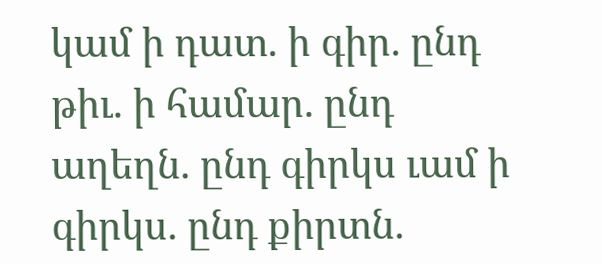կամ ի դատ. ի գիր. ընդ թիւ. ի համար. ընդ աղեղն. ընդ գիրկս ւամ ի գիրկս. ընդ քիրտն.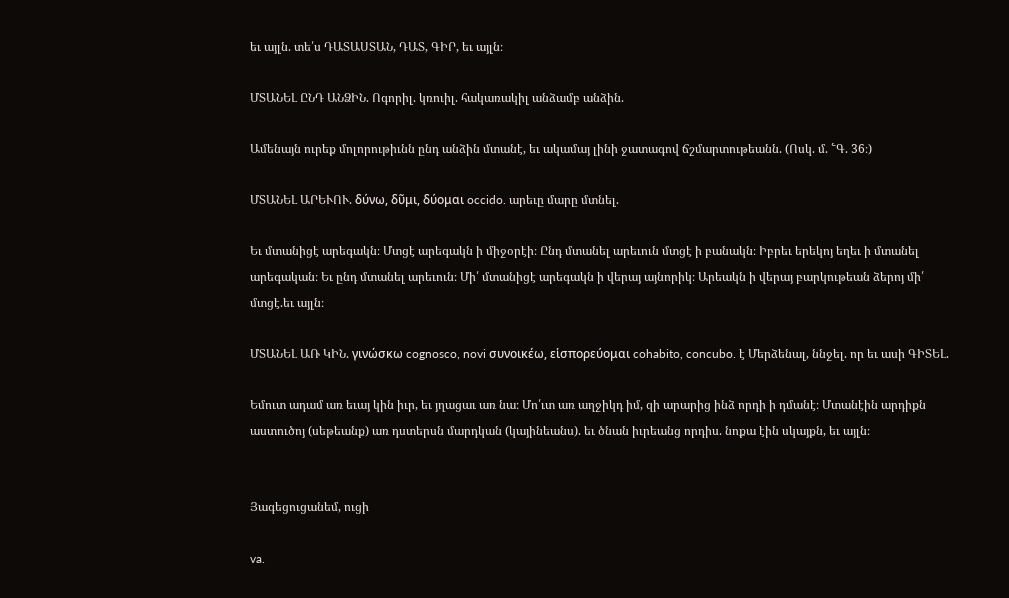եւ այլն. տե՛ս ԴԱՏԱՍՏԱՆ, ԴԱՏ, ԳԻՐ, եւ այլն։

ՄՏԱՆԵԼ ԸՆԴ ԱՆՁԻՆ. Ոգորիլ. կռուիլ. հակառակիլ անձամբ անձին.

Ամենայն ուրեք մոլորութիւնն ընդ անձին մտանէ, եւ ակամայ լինի ջատագով ճշմարտութեանն. (Ոսկ. մ. ՟Գ. 36։)

ՄՏԱՆԵԼ ԱՐԵՒՈՒ. δύνω, δῦμι, δύομαι occido. արեւը մարը մտնել.

Եւ մտանիցէ արեգակն։ Մտցէ արեգակն ի միջօրէի։ Ընդ մտանել արեւուն մտցէ ի բանակն։ Իբրեւ երեկոյ եղեւ ի մտանել արեգական։ Եւ ընդ մտանել արեւուն։ Մի՛ մտանիցէ արեգակն ի վերայ այնորիկ։ Արեակն ի վերայ բարկութեան ձերոյ մի՛ մտցէ.եւ այլն։

ՄՏԱՆԵԼ ԱՌ ԿԻՆ. γινώσκω cognosco, novi συνοικέω, εἱσπορεύομαι cohabito, concubo. է Մերձենալ, ննջել. որ եւ ասի ԳԻՏԵԼ.

Եմուտ ադամ առ եւայ կին իւր, եւ յղացաւ առ նա։ Մո՛ւտ առ աղջիկդ իմ, զի արարից ինձ որդի ի դմանէ։ Մտանէին արդիքն աստուծոյ (սեթեանք) առ դստերսն մարդկան (կայինեանս). եւ ծնան իւրեանց որդիս. նոքա էին սկայքն, եւ այլն։


Յագեցուցանեմ, ուցի

va.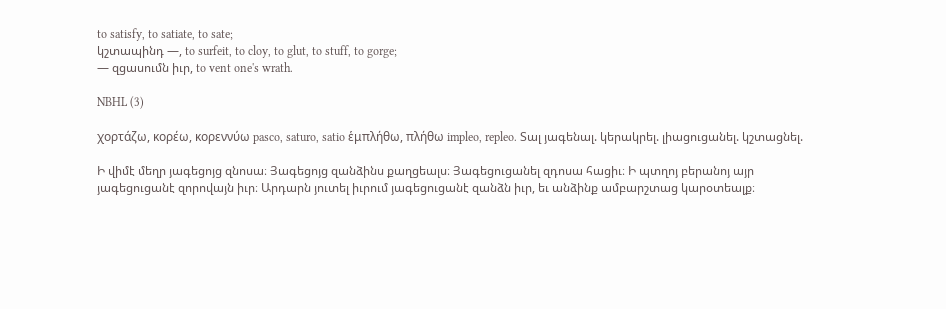to satisfy, to satiate, to sate;
կշտապինդ —, to surfeit, to cloy, to glut, to stuff, to gorge;
— զցասումն իւր, to vent one's wrath.

NBHL (3)

χορτάζω, κορέω, κορεννύω pasco, saturo, satio ἑμπλήθω, πλήθω impleo, repleo. Տալ յագենալ. կերակրել. լիացուցանել. կշտացնել.

Ի վիմէ մեղր յագեցոյց զնոսա։ Յագեցոյց զանձինս քաղցեալս։ Յագեցուցանել զդոսա հացիւ։ Ի պտղոյ բերանոյ այր յագեցուցանէ զորովայն իւր։ Արդարն յուտել իւրում յագեցուցանէ զանձն իւր, եւ անձինք ամբարշտաց կարօտեալք։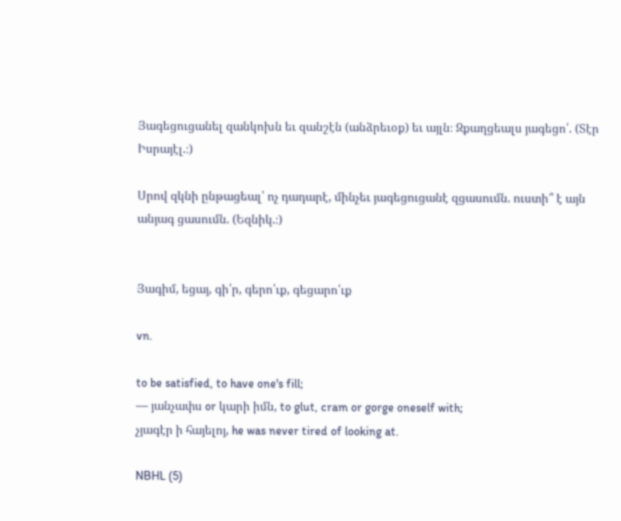Յագեցուցանել զանկոխն եւ զանշէն (անձրեւօք) եւ այլն։ Զքաղցեալս յագեցո՛. (Տէր Իսրայէլ.։)

Սրով զկնի ընթացեալ՝ ոչ դադարէ, մինչեւ յագեցուցանէ զցասումն. ուստի՞ է այն անյագ ցասումն. (Եզնիկ.։)


Յագիմ, եցայ, գի՛ր, գերո՛ւք, գեցարո՛ւք

vn.

to be satisfied, to have one's fill;
— յանչափս or կարի իմն, to glut, cram or gorge oneself with;
չյագէր ի հայելոյ, he was never tired of looking at.

NBHL (5)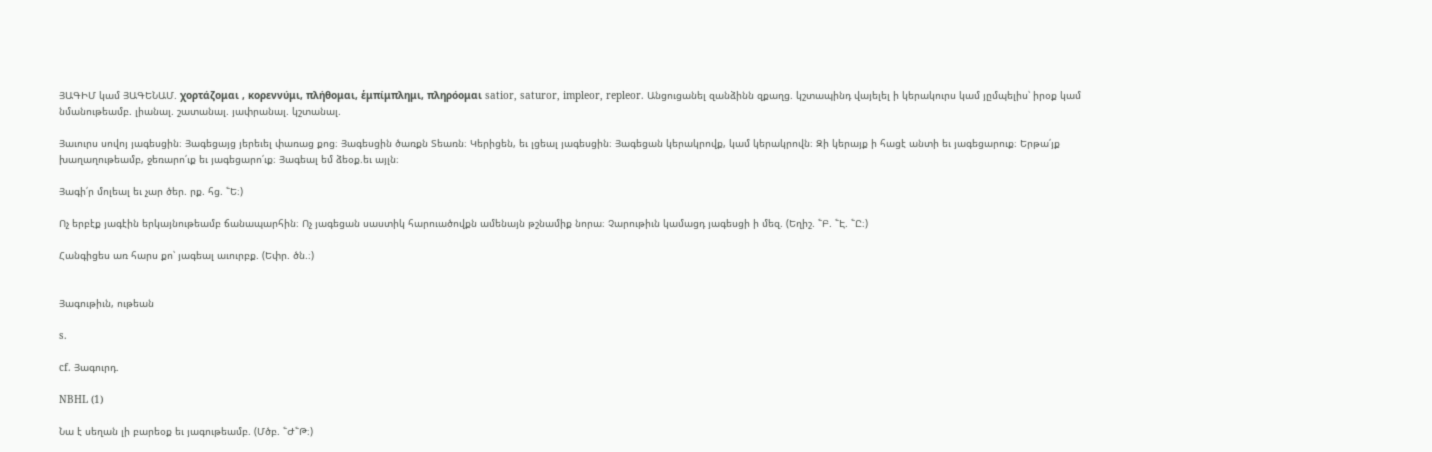ՅԱԳԻՄ կամ ՅԱԳԵՆԱՄ. χορτάζομαι , κορεννύμι, πλήθομαι, ἑμπίμπλημι, πληρόομαι satior, saturor, impleor, repleor. Անցուցանել զանձինն զքաղց. կշտապինդ վայելել ի կերակուրս կամ յըմպելիս՝ իրօք կամ նմանութեամբ. լիանալ. շատանալ. յափրանալ. կշտանալ.

Յաւուրս սովոյ յագեսցին։ Յագեցայց յերեւել փառաց քոց։ Յագեսցին ծառքն Տեառն։ Կերիցեն, եւ լցեալ յագեսցին։ Յագեցան կերակրովք, կամ կերակրովն։ Զի կերայք ի հացէ անտի եւ յագեցարուք։ Երթա՛յք խաղաղութեամբ, ջեռարո՛ւք եւ յագեցարո՛ւք։ Յագեալ եմ ձեօք.եւ այլն։

Յագի՛ր մոլեալ եւ չար ծեր. րք. հց. ՟Ե։)

Ոչ երբէք յագէին երկայնութեամբ ճանապարհին։ Ոչ յագեցան սաստիկ հարուածովքն ամենայն թշնամիք նորա։ Չարութիւն կամացդ յագեսցի ի մեզ. (Եղիշ. ՟Բ. ՟Է. ՟Ը։)

Հանգիցես առ հարս քո՝ յագեալ աւուրբք. (Եփր. ծն.։)


Յագութիւն, ութեան

s.

cf. Յագուրդ.

NBHL (1)

Նա է սեղան լի բարեօք եւ յագութեամբ. (Մծբ. ՟Ժ՟Թ։)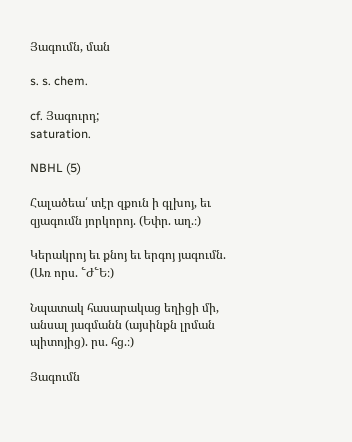Յագումն, ման

s. s. chem.

cf. Յագուրդ;
saturation.

NBHL (5)

Հալածեա՛ տէր զքուն ի գլխոյ, եւ զյագումն յորկորոյ. (Եփր. աղ.։)

Կերակրոյ եւ քնոյ եւ երգոյ յագումն. (Առ որս. ՟Ժ՟Ե։)

Նպատակ հասարակաց եղիցի մի, անսալ յագմանն (այսինքն լրման պիտոյից). րս. հց.։)

Յագումն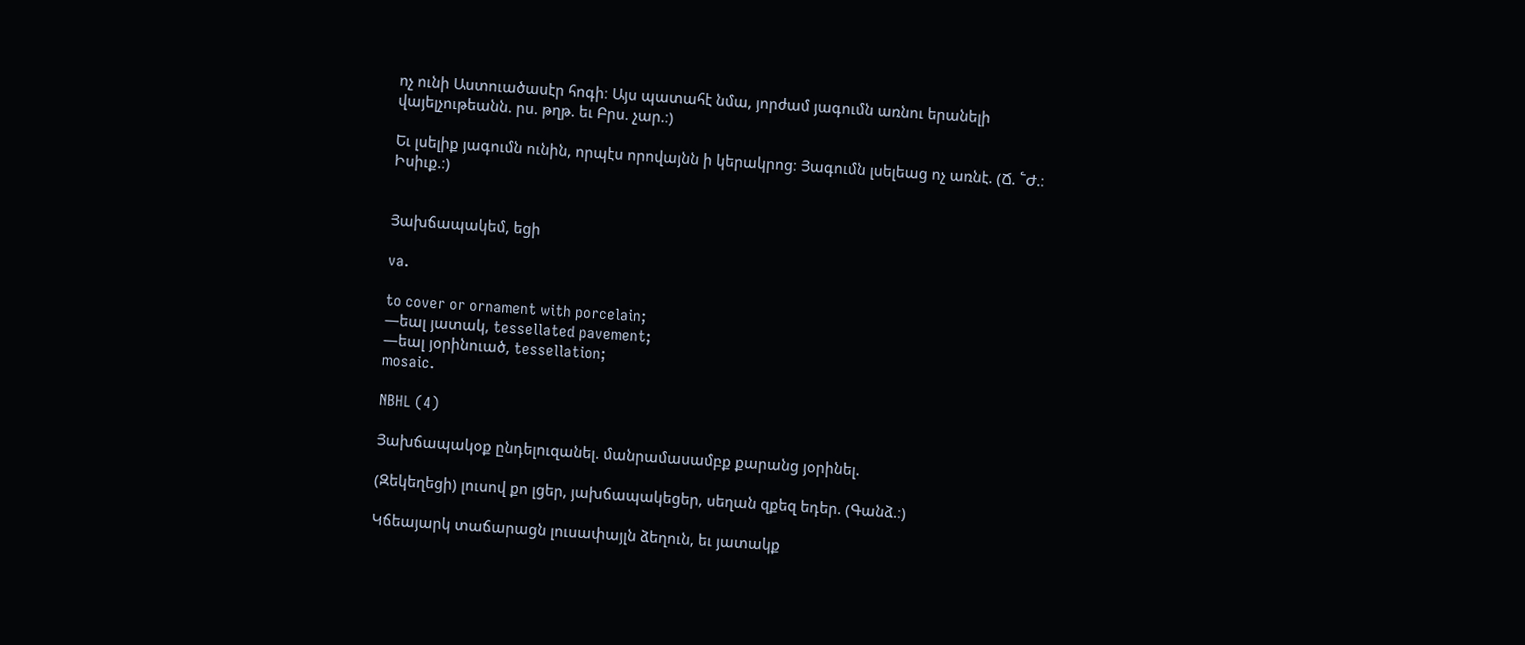ոչ ունի Աստուածասէր հոգի։ Այս պատահէ նմա, յորժամ յագումն առնու երանելի վայելչութեանն. րս. թղթ. եւ Բրս. չար.։)

Եւ լսելիք յագումն ունին, որպէս որովայնն ի կերակրոց։ Յագումն լսելեաց ոչ առնէ. (Ճ. ՟Ժ.։ Իսիւք.։)


Յախճապակեմ, եցի

va.

to cover or ornament with porcelain;
—եալ յատակ, tessellated pavement;
—եալ յօրինուած, tessellation;
mosaic.

NBHL (4)

Յախճապակօք ընդելուզանել. մանրամասամբք քարանց յօրինել.

(Զեկեղեցի) լուսով քո լցեր, յախճապակեցեր, սեղան զքեզ եդեր. (Գանձ.։)

Կճեայարկ տաճարացն լուսափայլն ձեղուն, եւ յատակք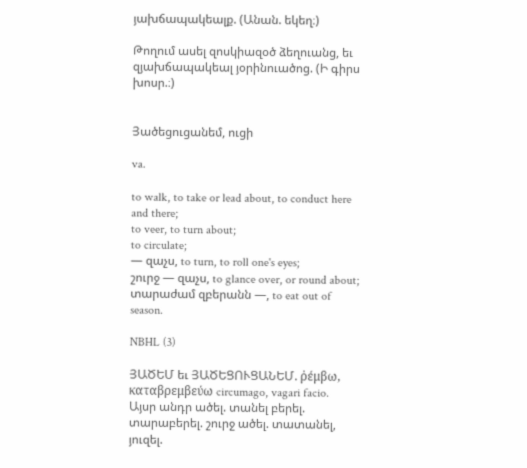յախճապակեալք. (Անան. եկեղ։)

Թողում ասել զոսկիազօծ ձեղուանց, եւ զյախճապակեալ յօրինուածոց. (Ի գիրս խոսր.։)


Յածեցուցանեմ, ուցի

va.

to walk, to take or lead about, to conduct here and there;
to veer, to turn about;
to circulate;
— զաչս, to turn, to roll one's eyes;
շուրջ — զաչս, to glance over, or round about;
տարաժամ զբերանն —, to eat out of season.

NBHL (3)

ՅԱԾԵՄ եւ ՅԱԾԵՑՈՒՑԱՆԵՄ. ῤέμβω, καταβρεμβεύω circumago, vagari facio. Այսր անդր ածել. տանել բերել. տարաբերել. շուրջ ածել. տատանել, յուզել.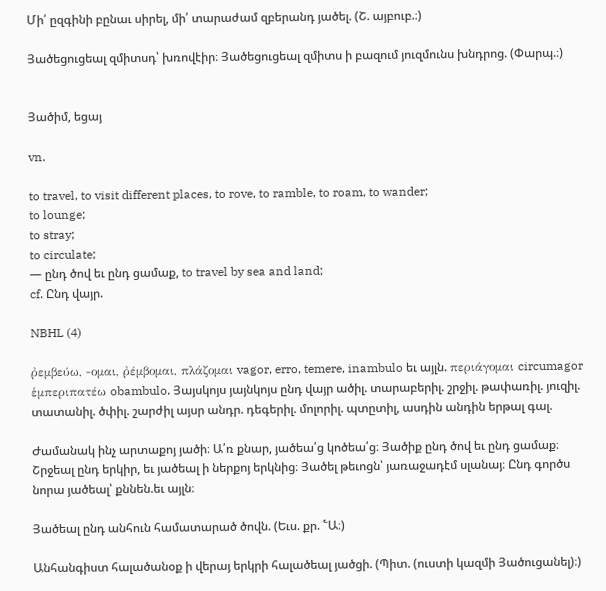Մի՛ ըզգինի բընաւ սիրել, մի՛ տարաժամ զբերանդ յածել. (Շ. այբուբ.։)

Յածեցուցեալ զմիտսդ՝ խռովէիր։ Յածեցուցեալ զմիտս ի բազում յուզմունս խնդրոց. (Փարպ.։)


Յածիմ, եցայ

vn.

to travel, to visit different places, to rove, to ramble, to roam, to wander;
to lounge;
to stray;
to circulate;
— ընդ ծով եւ ընդ ցամաք, to travel by sea and land;
cf. Ընդ վայր.

NBHL (4)

ῤεμβεύω, -ομαι, ῤέμβομαι, πλάζομαι vagor, erro, temere, inambulo եւ այլն. περιάγομαι circumagor ἑμπεριπατέω obambulo. Յայսկոյս յայնկոյս ընդ վայր ածիլ. տարաբերիլ. շրջիլ. թափառիլ. յուզիլ. տատանիլ. ծփիլ. շարժիլ այսր անդր. դեգերիլ. մոլորիլ. պտըտիլ, ասդին անդին երթալ գալ.

Ժամանակ ինչ արտաքոյ յածի։ Ա՛ռ քնար, յածեա՛ց կոծեա՛ց։ Յածիք ընդ ծով եւ ընդ ցամաք։ Շրջեալ ընդ երկիր, եւ յածեալ ի ներքոյ երկնից։ Յածել թեւոցն՝ յառաջադէմ սլանայ։ Ընդ գործս նորա յածեալ՝ քննեն.եւ այլն։

Յածեալ ընդ անհուն համատարած ծովն. (Եւս. քր. ՟Ա։)

Անհանգիստ հալածանօք ի վերայ երկրի հալածեալ յածցի. (Պիտ. (ուստի կազմի Յածուցանել)։)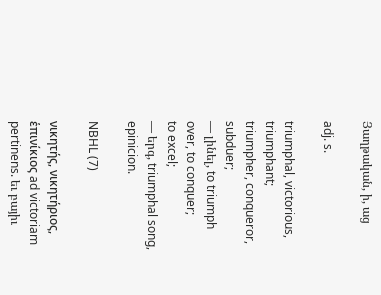Յաղթական, ի, աց

adj. s.

triumphal, victorious, triumphant;
triumpher, conqueror, subduer;
— լինել, to triumph over, to conquer;
to excel;
— երգ, triumphal song, epinicion.

NBHL (7)

νικητής, νικητήριος, ἑπινίκιος ad victoriam pertinens. եւ բայիւ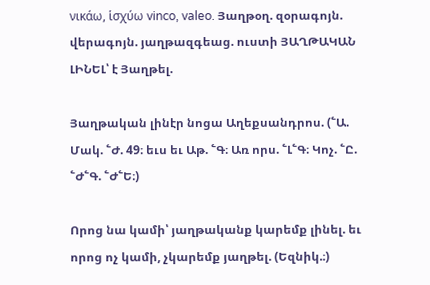νικάω, ἱσχύω vinco, valeo. Յաղթօղ. զօրագոյն. վերագոյն. յաղթազգեաց. ուստի ՅԱՂԹԱԿԱՆ ԼԻՆԵԼ՝ է Յաղթել.

Յաղթական լինէր նոցա Աղեքսանդրոս. (՟Ա. Մակ. ՟Ժ. 49։ եւս եւ Աթ. ՟Գ։ Առ որս. ՟Լ՟Գ։ Կոչ. ՟Ը. ՟Ժ՟Գ. ՟Ժ՟Ե։)

Որոց նա կամի՝ յաղթականք կարեմք լինել. եւ որոց ոչ կամի, չկարեմք յաղթել. (Եզնիկ.։)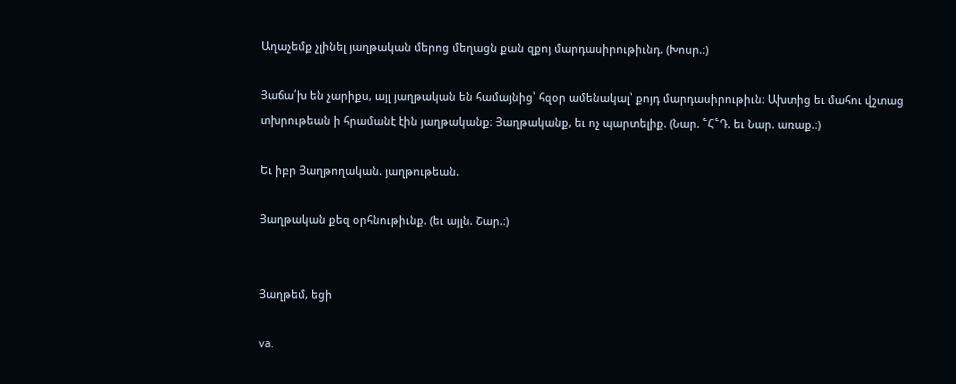Աղաչեմք չլինել յաղթական մերոց մեղացն քան զքոյ մարդասիրութիւնդ. (Խոսր.։)

Յաճա՛խ են չարիքս, այլ յաղթական են համայնից՝ հզօր ամենակալ՝ քոյդ մարդասիրութիւն։ Ախտից եւ մահու վշտաց տխրութեան ի հրամանէ էին յաղթականք։ Յաղթականք, եւ ոչ պարտելիք. (Նար. ՟Հ՟Դ. եւ Նար. առաք.։)

Եւ իբր Յաղթողական. յաղթութեան.

Յաղթական քեզ օրհնութիւնք. (եւ այլն. Շար.։)


Յաղթեմ, եցի

va.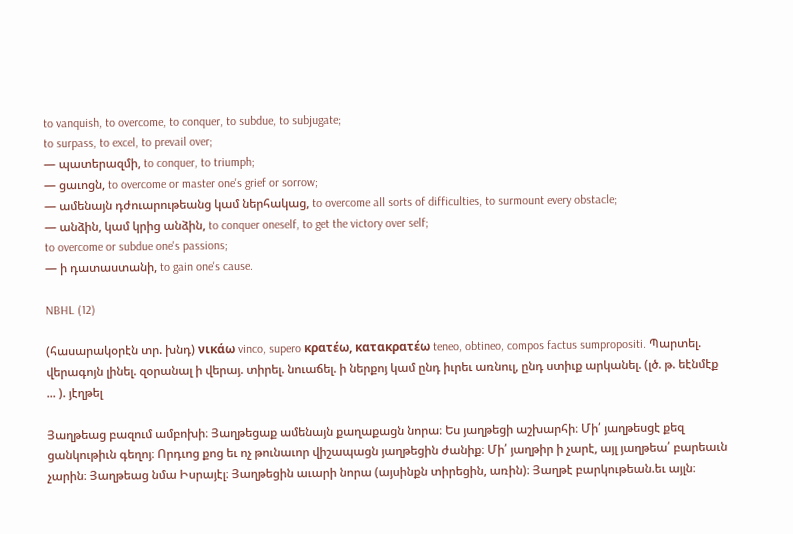to vanquish, to overcome, to conquer, to subdue, to subjugate;
to surpass, to excel, to prevail over;
— պատերազմի, to conquer, to triumph;
— ցաւոցն, to overcome or master one's grief or sorrow;
— ամենայն դժուարութեանց կամ ներհակաց, to overcome all sorts of difficulties, to surmount every obstacle;
— անձին, կամ կրից անձին, to conquer oneself, to get the victory over self;
to overcome or subdue one's passions;
— ի դատաստանի, to gain one's cause.

NBHL (12)

(հասարակօրէն տր. խնդ) νικάω vinco, supero κρατέω, κατακρατέω teneo, obtineo, compos factus sumpropositi. Պարտել. վերագոյն լինել. զօրանալ ի վերայ. տիրել. նուաճել. ի ներքոյ կամ ընդ իւրեւ առնուլ, ընդ ստիւք արկանել. (լծ. թ. եէնմէք ... ). յէղթել

Յաղթեաց բազում ամբոխի։ Յաղթեցաք ամենայն քաղաքացն նորա։ Ես յաղթեցի աշխարհի։ Մի՛ յաղթեսցէ քեզ ցանկութիւն գեղոյ։ Որդւոց քոց եւ ոչ թունաւոր վիշապացն յաղթեցին ժանիք։ Մի՛ յաղթիր ի չարէ, այլ յաղթեա՛ բարեաւն չարին։ Յաղթեաց նմա Իսրայէլ։ Յաղթեցին աւարի նորա (այսինքն տիրեցին, առին)։ Յաղթէ բարկութեան.եւ այլն։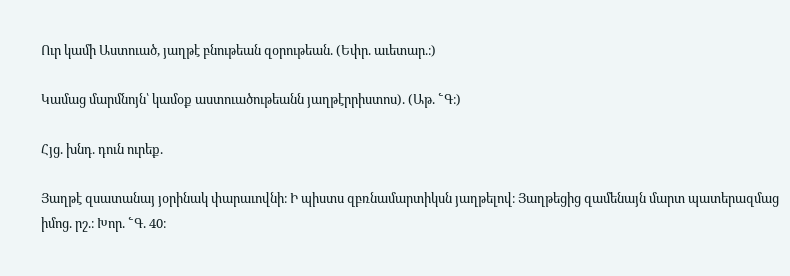Ուր կամի Աստուած, յաղթէ բնութեան զօրութեան. (Եփր. աւետար.։)

Կամաց մարմնոյն՝ կամօք աստուածութեանն յաղթէրրիստոս). (Աթ. ՟Գ։)

Հյց. խնդ. դուն ուրեք.

Յաղթէ զսատանայ յօրինակ փարաւովնի։ Ի պիստս զբռնամարտիկսն յաղթելով։ Յաղթեցից զամենայն մարտ պատերազմաց իմոց. րշ.։ Խոր. ՟Գ. 40։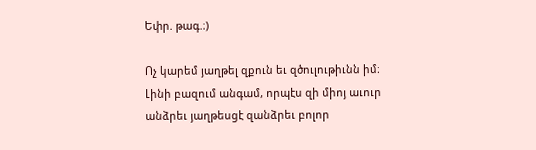Եփր. թագ.։)

Ոչ կարեմ յաղթել զքուն եւ զծուլութիւնն իմ։ Լինի բազում անգամ, որպէս զի միոյ աւուր անձրեւ յաղթեսցէ զանձրեւ բոլոր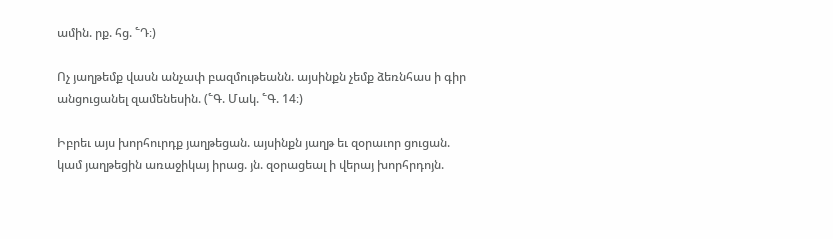ամին. րք. հց. ՟Դ։)

Ոչ յաղթեմք վասն անչափ բազմութեանն. այսինքն չեմք ձեռնհաս ի գիր անցուցանել զամենեսին. (՟Գ. Մակ. ՟Գ. 14։)

Իբրեւ այս խորհուրդք յաղթեցան. այսինքն յաղթ եւ զօրաւոր ցուցան. կամ յաղթեցին առաջիկայ իրաց. յն. զօրացեալ ի վերայ խորհրդոյն.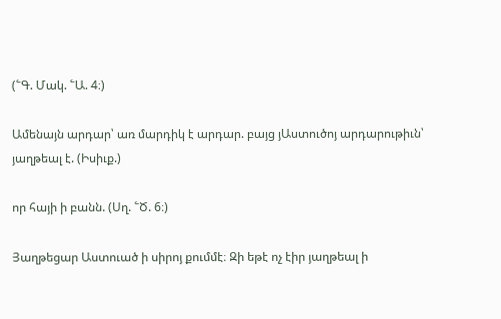(՟Գ. Մակ. ՟Ա. 4։)

Ամենայն արդար՝ առ մարդիկ է արդար. բայց յԱստուծոյ արդարութիւն՝ յաղթեալ է. (Իսիւք.)

որ հայի ի բանն. (Սղ. ՟Ծ. 6։)

Յաղթեցար Աստուած ի սիրոյ քումմէ։ Զի եթէ ոչ էիր յաղթեալ ի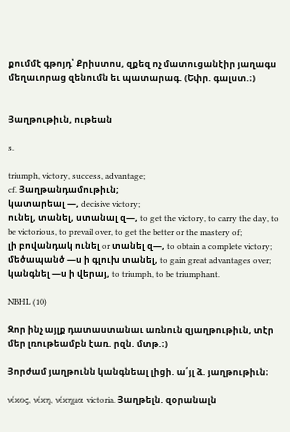քումմէ գթոյդ՝ Քրիստոս, զքեզ ոչ մատուցանէիր յաղագս մեղաւորաց զենումն եւ պատարագ. (Եփր. գալստ.։)


Յաղթութիւն, ութեան

s.

triumph, victory, success, advantage;
cf. Յաղթանդամութիւն;
կատարեալ —, decisive victory;
ունել, տանել, ստանալ զ—, to get the victory, to carry the day, to be victorious, to prevail over, to get the better or the mastery of;
լի բովանդակ ունել or տանել զ—, to obtain a complete victory;
մեծապանծ —ս ի գլուխ տանել, to gain great advantages over;
կանգնել —ս ի վերայ, to triumph, to be triumphant.

NBHL (10)

Զոր ինչ այլք դատաստանաւ առնուն զյաղթութիւն, տէր մեր լռութեամբն էառ. րզն. մտթ.։)

Յորժամ յաղթունն կանգնեալ լիցի. ա՛յլ ձ. յաղթութիւն։

νίκος, νίκη, νίκημα victoria. Յաղթելն. զօրանալն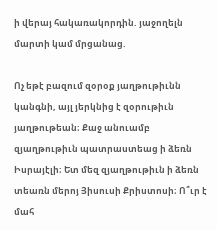ի վերայ հակառակորդին. յաջողելն մարտի կամ մրցանաց.

Ոչ եթէ բազում զօրօք յաղթութիւնն կանգնի, այլ յերկնից է զօրութիւն յաղթութեան։ Քաջ անուամբ զյաղթութիւն պատրաստեաց ի ձեռն Իսրայէլի։ Ետ մեզ զյաղթութիւն ի ձեռն տեառն մերոյ Յիսուսի Քրիստոսի։ Ո՞ւր է մահ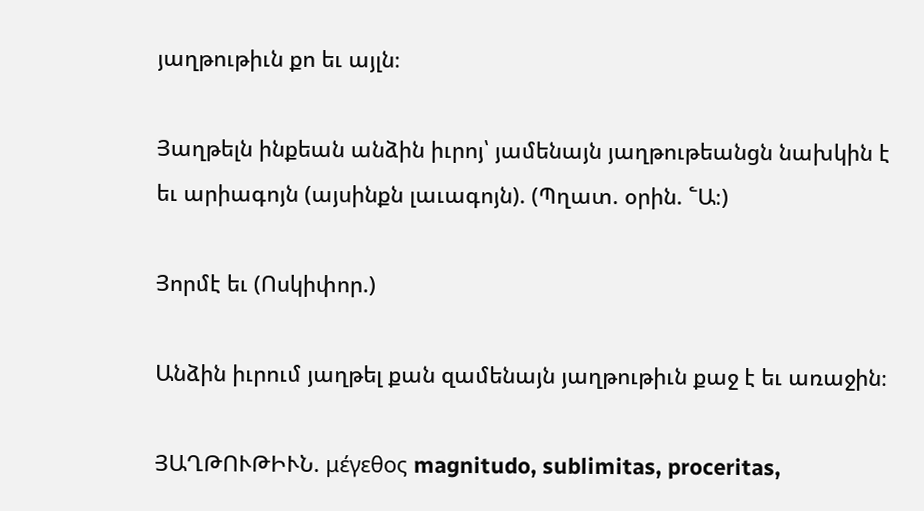յաղթութիւն քո եւ այլն։

Յաղթելն ինքեան անձին իւրոյ՝ յամենայն յաղթութեանցն նախկին է եւ արիագոյն (այսինքն լաւագոյն). (Պղատ. օրին. ՟Ա։)

Յորմէ եւ (Ոսկիփոր.)

Անձին իւրում յաղթել քան զամենայն յաղթութիւն քաջ է եւ առաջին։

ՅԱՂԹՈՒԹԻՒՆ. μέγεθος magnitudo, sublimitas, proceritas,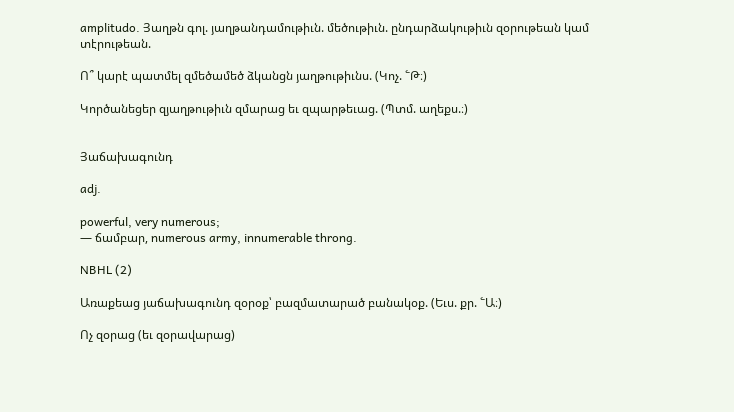amplitudo. Յաղթն գոլ. յաղթանդամութիւն. մեծութիւն. ընդարձակութիւն զօրութեան կամ տէրութեան.

Ո՞ կարէ պատմել զմեծամեծ ձկանցն յաղթութիւնս. (Կոչ. ՟Թ։)

Կործանեցեր զյաղթութիւն զմարաց եւ զպարթեւաց. (Պտմ. աղեքս.։)


Յաճախագունդ

adj.

powerful, very numerous;
— ճամբար, numerous army, innumerable throng.

NBHL (2)

Առաքեաց յաճախագունդ զօրօք՝ բազմատարած բանակօք. (Եւս. քր. ՟Ա։)

Ոչ զօրաց (եւ զօրավարաց)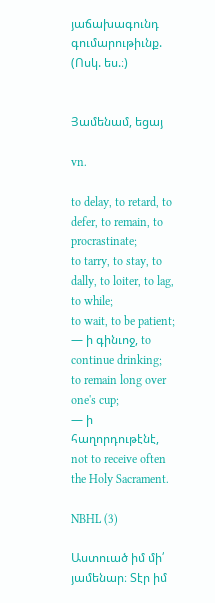յաճախագունդ գումարութիւնք. (Ոսկ. ես.։)


Յամենամ, եցայ

vn.

to delay, to retard, to defer, to remain, to procrastinate;
to tarry, to stay, to dally, to loiter, to lag, to while;
to wait, to be patient;
— ի գինւոջ, to continue drinking;
to remain long over one's cup;
— ի հաղորդութէնէ, not to receive often the Holy Sacrament.

NBHL (3)

Աստուած իմ մի՛ յամենար։ Տէր իմ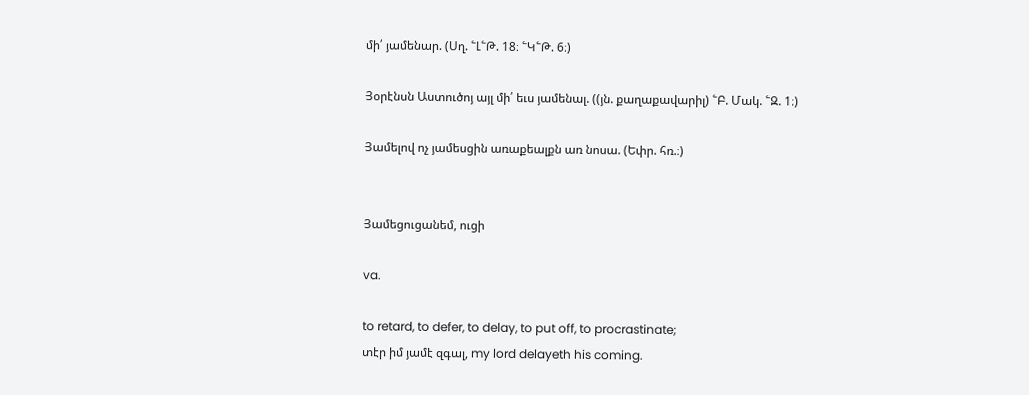մի՛ յամենար. (Սղ. ՟Լ՟Թ. 18։ ՟Կ՟Թ. 6։)

Յօրէնսն Աստուծոյ այլ մի՛ եւս յամենալ. ((յն. քաղաքավարիլ) ՟Բ. Մակ. ՟Զ. 1։)

Յամելով ոչ յամեսցին առաքեալքն առ նոսա. (Եփր. հռ.։)


Յամեցուցանեմ, ուցի

va.

to retard, to defer, to delay, to put off, to procrastinate;
տէր իմ յամէ զգալ, my lord delayeth his coming.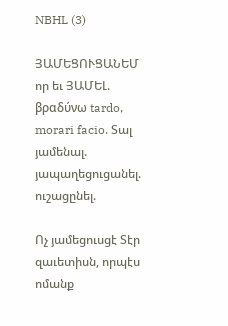NBHL (3)

ՅԱՄԵՑՈՒՑԱՆԵՄ որ եւ ՅԱՄԵԼ. βραδύνω tardo, morari facio. Տալ յամենալ. յապաղեցուցանել. ուշացընել.

Ոչ յամեցուսցէ Տէր զաւետիսն, որպէս ոմանք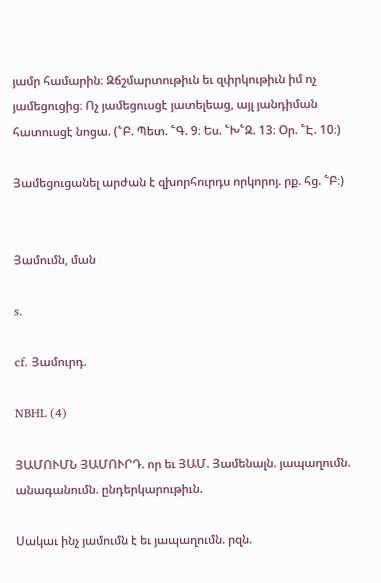յամր համարին։ Զճշմարտութիւն եւ զփրկութիւն իմ ոչ յամեցուցից։ Ոչ յամեցուսցէ յատելեաց, այլ յանդիման հատուսցէ նոցա. (՟Բ. Պետ. ՟Գ. 9։ Ես. ՟Խ՟Զ. 13։ Օր. ՟Է. 10։)

Յամեցուցանել արժան է զխորհուրդս որկորոյ. րք. հց. ՟Բ։)


Յամումն, ման

s.

cf. Յամուրդ.

NBHL (4)

ՅԱՄՈՒՄՆ ՅԱՄՈՒՐԴ. որ եւ ՅԱՄ. Յամենալն. յապաղումն. անագանումն. ընդերկարութիւն.

Սակաւ ինչ յամումն է եւ յապաղումն. րզն.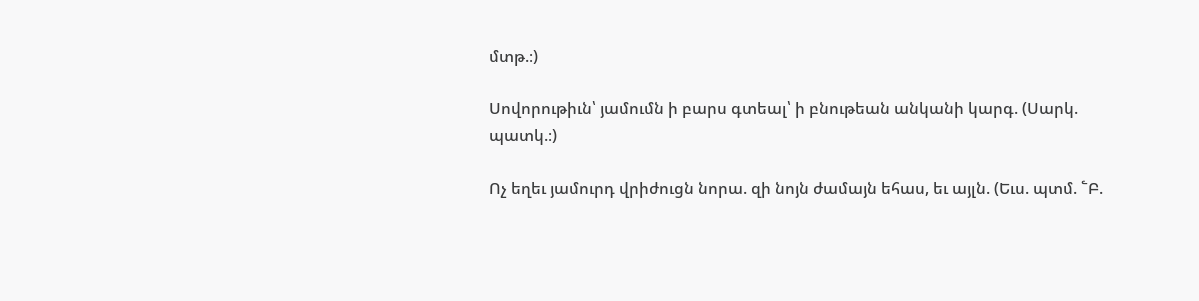մտթ.։)

Սովորութիւն՝ յամումն ի բարս գտեալ՝ ի բնութեան անկանի կարգ. (Սարկ. պատկ.։)

Ոչ եղեւ յամուրդ վրիժուցն նորա. զի նոյն ժամայն եհաս, եւ այլն. (Եւս. պտմ. ՟Բ.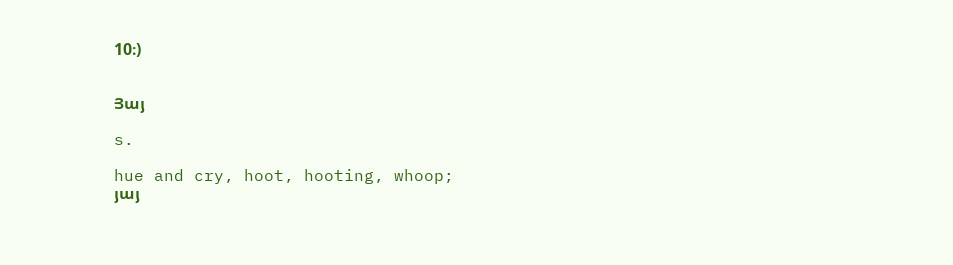10։)


Յայ

s.

hue and cry, hoot, hooting, whoop;
յայ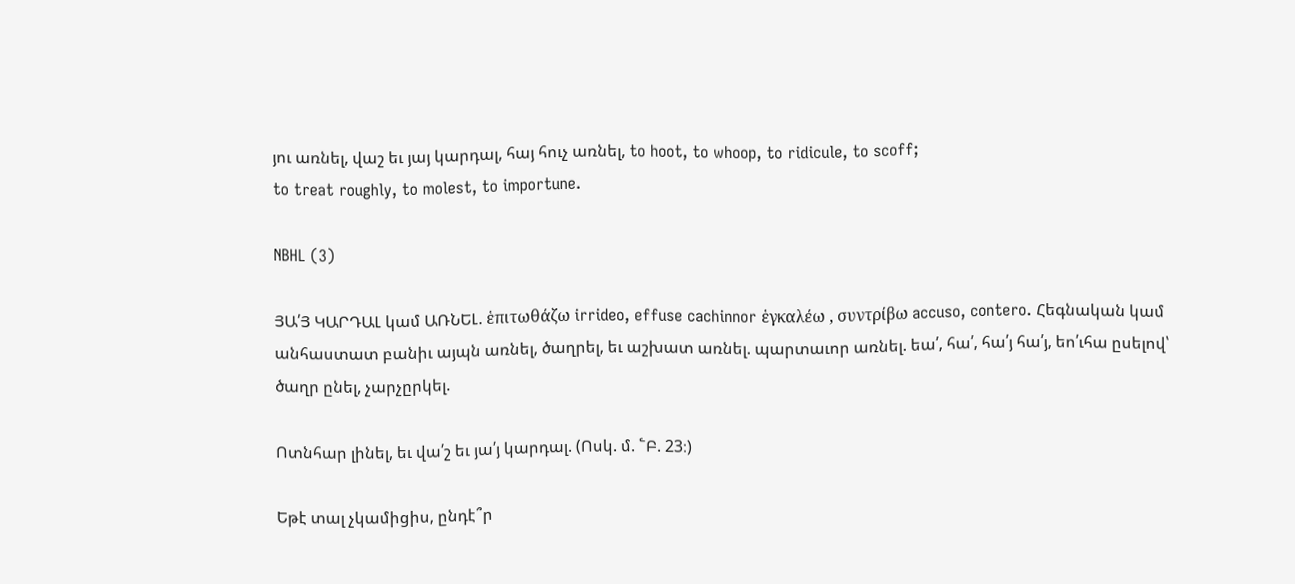յու առնել, վաշ եւ յայ կարդալ, հայ հուչ առնել, to hoot, to whoop, to ridicule, to scoff;
to treat roughly, to molest, to importune.

NBHL (3)

ՅԱ՛Յ ԿԱՐԴԱԼ կամ ԱՌՆԵԼ. ἑπιτωθάζω irrideo, effuse cachinnor ἑγκαλέω , συντρίβω accuso, contero. Հեգնական կամ անհաստատ բանիւ այպն առնել, ծաղրել, եւ աշխատ առնել. պարտաւոր առնել. եա՛, հա՛, հա՛յ հա՛յ, եո՛ւհա ըսելով՝ ծաղր ընել, չարչըրկել.

Ոտնհար լինել, եւ վա՛շ եւ յա՛յ կարդալ. (Ոսկ. մ. ՟Բ. 23։)

Եթէ տալ չկամիցիս, ընդէ՞ր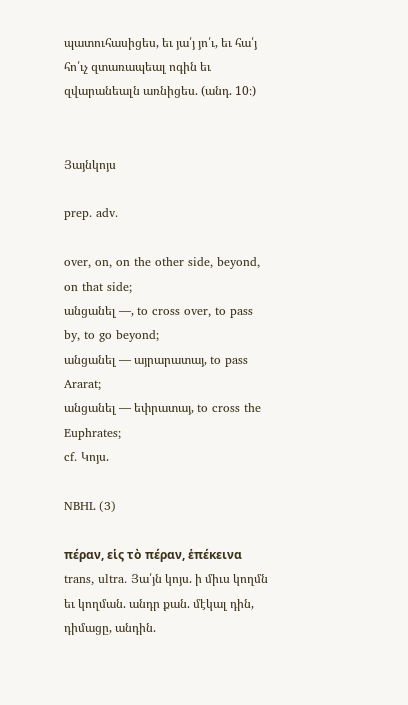պատուհասիցես, եւ յա՛յ յո՛ւ, եւ հա՛յ հո՛ւչ զտառապեալ ոգին եւ զվարանեալն առնիցես. (անդ. 10։)


Յայնկոյս

prep. adv.

over, on, on the other side, beyond, on that side;
անցանել —, to cross over, to pass by, to go beyond;
անցանել — այրարատայ, to pass Ararat;
անցանել — եփրատայ, to cross the Euphrates;
cf. Կոյս.

NBHL (3)

πέραν, εἱς τὸ πέραν, ἑπέκεινα trans, ultra. Յա՛յն կոյս. ի միւս կողմն եւ կողման. անդր քան. մէկալ դին, դիմացը, անդին.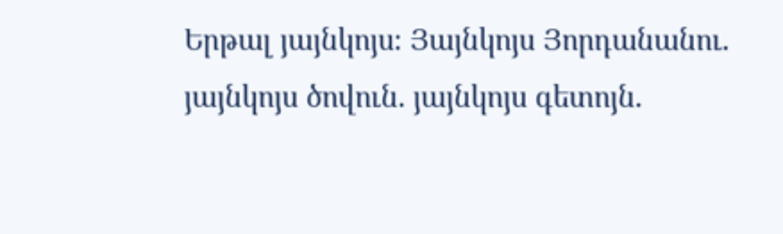Երթալ յայնկոյս։ Յայնկոյս Յորդանանու. յայնկոյս ծովուն. յայնկոյս գետոյն.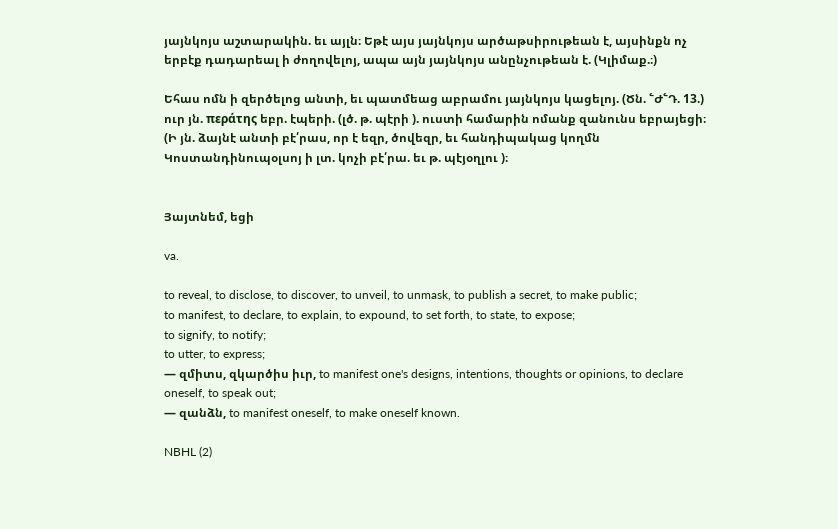յայնկոյս աշտարակին. եւ այլն։ Եթէ այս յայնկոյս արծաթսիրութեան է, այսինքն ոչ երբէք դադարեալ ի ժողովելոյ, ապա այն յայնկոյս անընչութեան է. (Կլիմաք.։)

Եհաս ոմն ի զերծելոց անտի, եւ պատմեաց աբրամու յայնկոյս կացելոյ. (Ծն. ՟Ժ՟Դ. 13.) ուր յն. περάτης եբր. էպերի. (լծ. թ. պէրի ). ուստի համարին ոմանք զանունս եբրայեցի։ (Ի յն. ձայնէ անտի բէ՛րաս, որ է եզր, ծովեզր, եւ հանդիպակաց կողմն Կոստանդինուպօլսոյ ի լտ. կոչի բէ՛րա. եւ թ. պէյօղլու )։


Յայտնեմ, եցի

va.

to reveal, to disclose, to discover, to unveil, to unmask, to publish a secret, to make public;
to manifest, to declare, to explain, to expound, to set forth, to state, to expose;
to signify, to notify;
to utter, to express;
— զմիտս, զկարծիս իւր, to manifest one's designs, intentions, thoughts or opinions, to declare oneself, to speak out;
— զանձն, to manifest oneself, to make oneself known.

NBHL (2)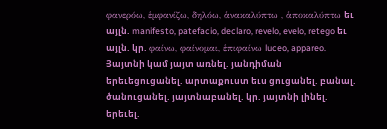φανερόω, ἑμφανίζω, δηλόω, ἁνακαλύπτω , ἁποκαλύπτω եւ այլն. manifesto, patefacio, declaro, revelo, evelo, retego եւ այլն. կր. φαίνω, φαίνομαι, ἑπιφαίνω luceo, appareo. Յայտնի կամ յայտ առնել. յանդիման երեւեցուցանել. արտաքուստ եւս ցուցանել. բանալ. ծանուցանել. յայտնաբանել. կր. յայտնի լինել. երեւել.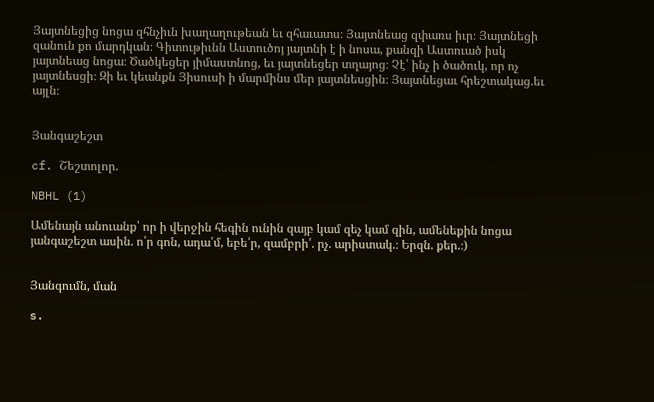Յայտնեցից նոցա զհնչիւն խաղաղութեան եւ զհաւատս։ Յայտնեաց զփառս իւր։ Յայտնեցի զանուն քո մարդկան։ Գիտութիւնն Աստուծոյ յայտնի է ի նոսա, քանզի Աստուած իսկ յայտնեաց նոցա։ Ծածկեցեր յիմաստնոց, եւ յայտնեցեր տղայոց։ Չէ՛ ինչ ի ծածուկ, որ ոչ յայտնեսցի։ Զի եւ կեանքն Յիսուսի ի մարմինս մեր յայտնեսցին։ Յայտնեցաւ հրեշտակաց.եւ այլն։


Յանգաշեշտ

cf. Շեշտոլոր.

NBHL (1)

Ամենայն անուանք՝ որ ի վերջին հեգին ունին զայբ կամ զեչ կամ զին, ամենեքին նոցա յանգաշեշտ ասին. ո՛ր գոն, ադա՛մ, եբե՛ր, զամբրի՛. րչ. արիստակ.։ Երզն. քեր.։)


Յանգումն, ման

s.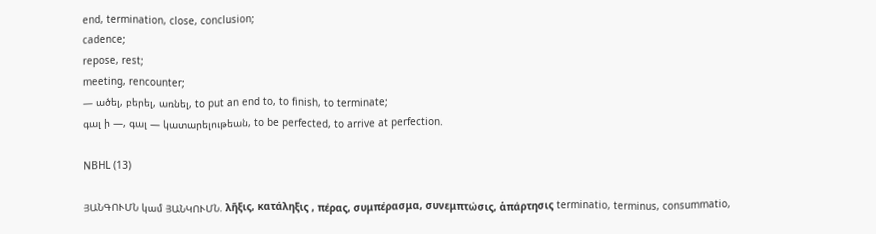end, termination, close, conclusion;
cadence;
repose, rest;
meeting, rencounter;
— ածել, բերել, առնել, to put an end to, to finish, to terminate;
գալ ի —, գալ — կատարելութեան, to be perfected, to arrive at perfection.

NBHL (13)

ՅԱՆԳՈՒՄՆ կամ ՅԱՆԿՈՒՄՆ. λῆξις, κατάληξις , πέρας, συμπέρασμα, συνεμπτώσις, ἁπάρτησις terminatio, terminus, consummatio,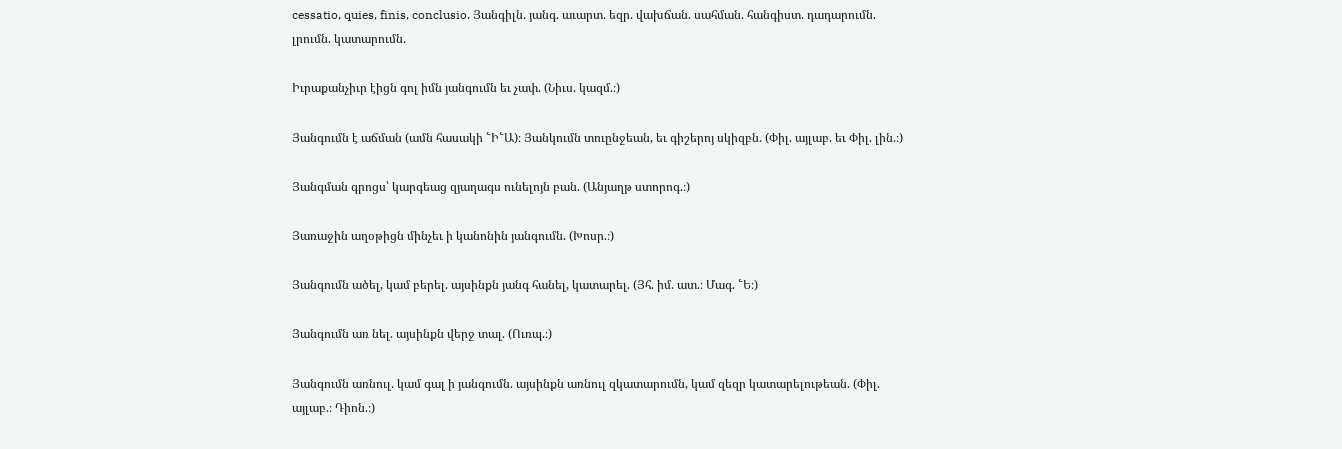cessatio, quies, finis, conclusio. Յանգիլն. յանգ. աւարտ. եզր. վախճան. սահման. հանգիստ. դադարումն. լրումն. կատարումն.

Իւրաքանչիւր էիցն գոլ իմն յանգումն եւ չափ. (Նիւս. կազմ.։)

Յանգումն է աճման (ամն հասակի ՟Ի՟Ա)։ Յանկումն տուընջեան, եւ գիշերոյ սկիզբն. (Փիլ. այլաբ. եւ Փիլ. լին.։)

Յանգման գրոցս՝ կարգեաց զյաղագս ունելոյն բան. (Անյաղթ ստորոգ.։)

Յառաջին աղօթիցն մինչեւ ի կանոնին յանգումն. (Խոսր.։)

Յանգումն ածել, կամ բերել. այսինքն յանգ հանել, կատարել. (Յհ. իմ. ատ.։ Մագ. ՟Ե։)

Յանգումն առ նել. այսինքն վերջ տալ. (Ուռպ.։)

Յանգումն առնուլ. կամ գալ ի յանգումն. այսինքն առնուլ զկատարումն, կամ զեզր կատարելութեան. (Փիլ. այլաբ.։ Դիոն.։)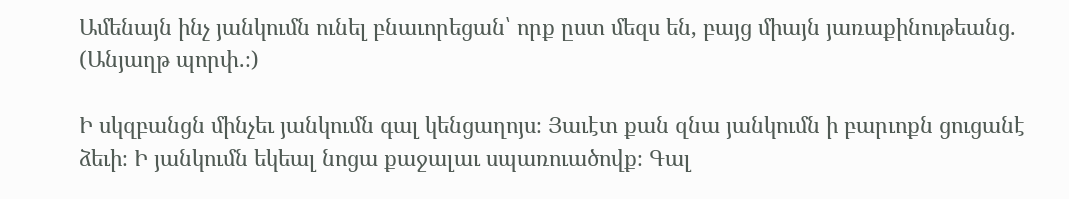Ամենայն ինչ յանկումն ունել բնաւորեցան՝ որք ըստ մեզս են, բայց միայն յառաքինութեանց. (Անյաղթ պորփ.։)

Ի սկզբանցն մինչեւ յանկումն գալ կենցաղոյս։ Յաւէտ քան զնա յանկումն ի բարւոքն ցուցանէ ձեւի։ Ի յանկումն եկեալ նոցա քաջալաւ սպառուածովք։ Գալ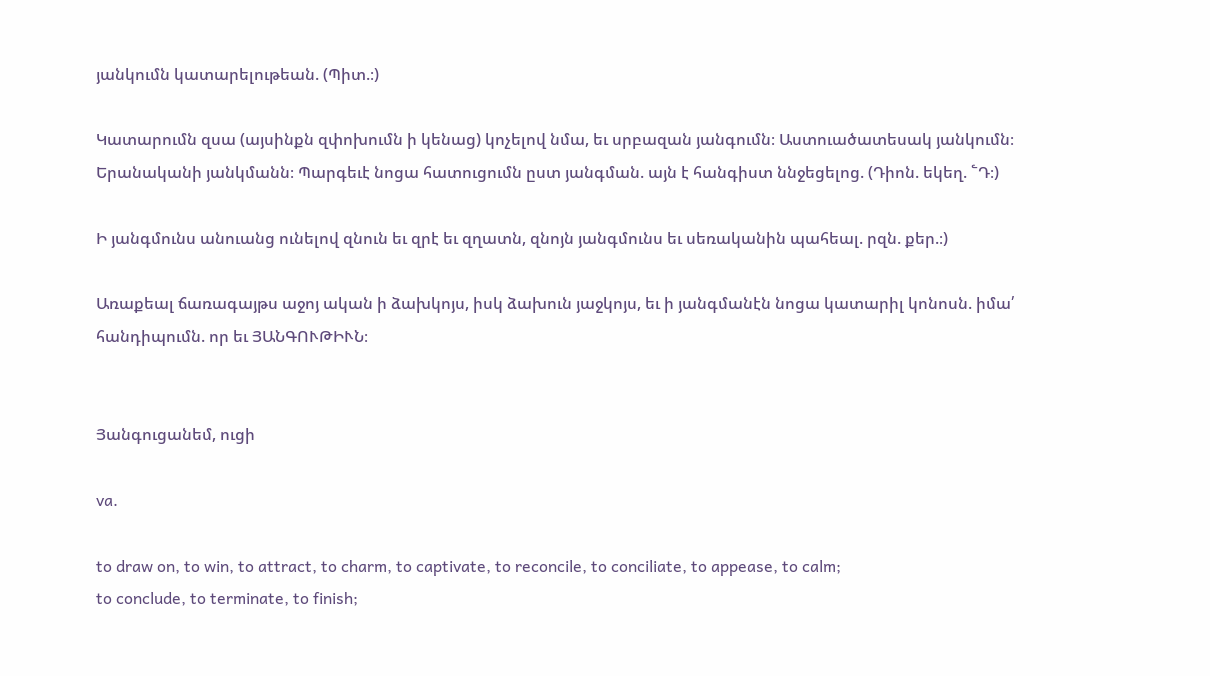յանկումն կատարելութեան. (Պիտ.։)

Կատարումն զսա (այսինքն զփոխումն ի կենաց) կոչելով նմա, եւ սրբազան յանգումն։ Աստուածատեսակ յանկումն։ Երանականի յանկմանն։ Պարգեւէ նոցա հատուցումն ըստ յանգման. այն է հանգիստ ննջեցելոց. (Դիոն. եկեղ. ՟Դ։)

Ի յանգմունս անուանց ունելով զնուն եւ զրէ եւ զղատն, զնոյն յանգմունս եւ սեռականին պահեալ. րզն. քեր.։)

Առաքեալ ճառագայթս աջոյ ական ի ձախկոյս, իսկ ձախուն յաջկոյս, եւ ի յանգմանէն նոցա կատարիլ կոնոսն. իմա՛ հանդիպումն. որ եւ ՅԱՆԳՈՒԹԻՒՆ։


Յանգուցանեմ, ուցի

va.

to draw on, to win, to attract, to charm, to captivate, to reconcile, to conciliate, to appease, to calm;
to conclude, to terminate, to finish;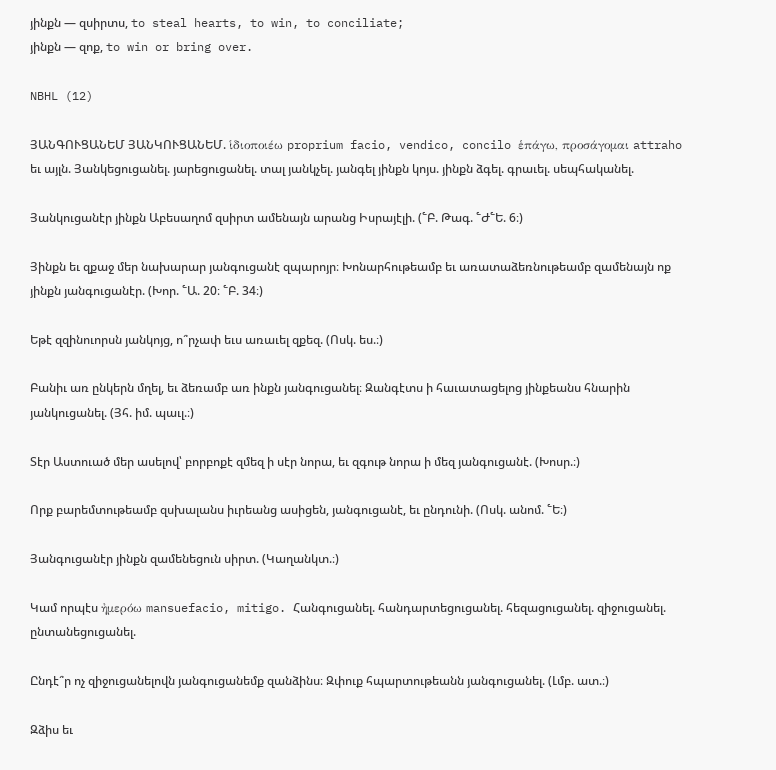յինքն — զսիրտս, to steal hearts, to win, to conciliate;
յինքն — զոք, to win or bring over.

NBHL (12)

ՅԱՆԳՈՒՑԱՆԵՄ ՅԱՆԿՈՒՑԱՆԵՄ. ἱδιοποιέω proprium facio, vendico, concilo ἑπάγω, προσάγομαι attraho եւ այլն. Յանկեցուցանել. յարեցուցանել. տալ յանկչել. յանգել յինքն կոյս. յինքն ձգել. գրաւել. սեպհականել.

Յանկուցանէր յինքն Աբեսաղոմ զսիրտ ամենայն արանց Իսրայէլի. (՟Բ. Թագ. ՟Ժ՟Ե. 6։)

Յինքն եւ զքաջ մեր նախարար յանգուցանէ զպարոյր։ Խոնարհութեամբ եւ առատաձեռնութեամբ զամենայն ոք յինքն յանգուցանէր. (Խոր. ՟Ա. 20։ ՟Բ. 34։)

Եթէ զզինուորսն յանկոյց, ո՞րչափ եւս առաւել զքեզ. (Ոսկ. ես.։)

Բանիւ առ ընկերն մղել, եւ ձեռամբ առ ինքն յանգուցանել։ Զանգէտս ի հաւատացելոց յինքեանս հնարին յանկուցանել. (Յհ. իմ. պաւլ.։)

Տէր Աստուած մեր ասելով՝ բորբոքէ զմեզ ի սէր նորա, եւ զգութ նորա ի մեզ յանգուցանէ. (Խոսր.։)

Որք բարեմտութեամբ զսխալանս իւրեանց ասիցեն, յանգուցանէ, եւ ընդունի. (Ոսկ. անոմ. ՟Ե։)

Յանգուցանէր յինքն զամենեցուն սիրտ. (Կաղանկտ.։)

Կամ որպէս ἠμερόω mansuefacio, mitigo. Հանգուցանել. հանդարտեցուցանել. հեզացուցանել. զիջուցանել. ընտանեցուցանել.

Ընդէ՞ր ոչ զիջուցանելովն յանգուցանեմք զանձինս։ Զփուք հպարտութեանն յանգուցանել. (Լմբ. ատ.։)

Զձիս եւ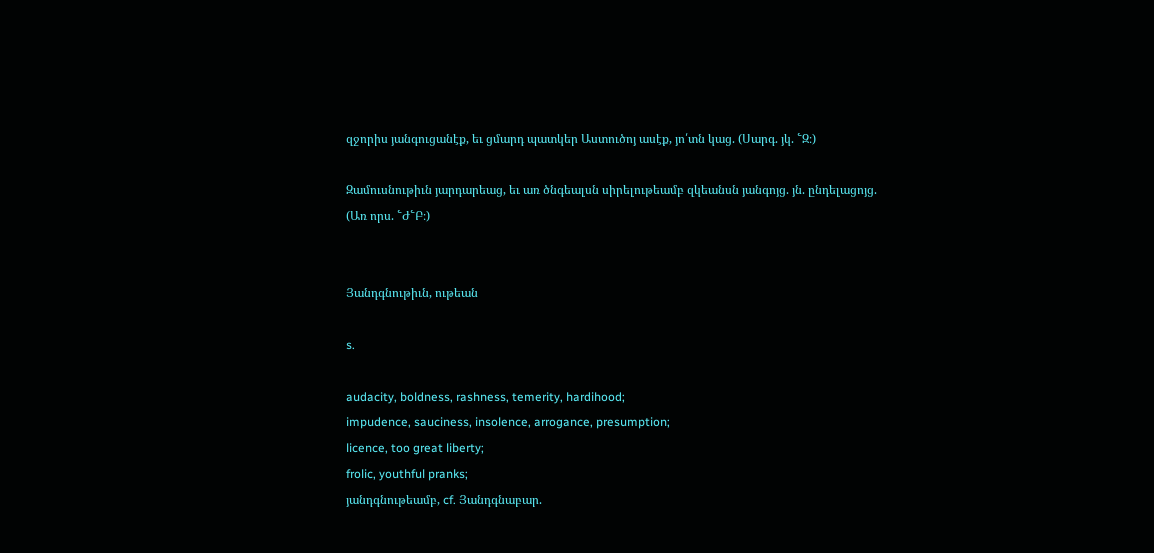զջորիս յանգուցանէք, եւ ցմարդ պատկեր Աստուծոյ ասէք, յո՛տն կաց. (Սարգ. յկ. ՟Զ։)

Զամուսնութիւն յարդարեաց, եւ առ ծնգեալսն սիրելութեամբ զկեանսն յանգոյց. յն. ընդելացոյց. (Առ որս. ՟Ժ՟Բ։)


Յանդգնութիւն, ութեան

s.

audacity, boldness, rashness, temerity, hardihood;
impudence, sauciness, insolence, arrogance, presumption;
licence, too great liberty;
frolic, youthful pranks;
յանդգնութեամբ, cf. Յանդգնաբար.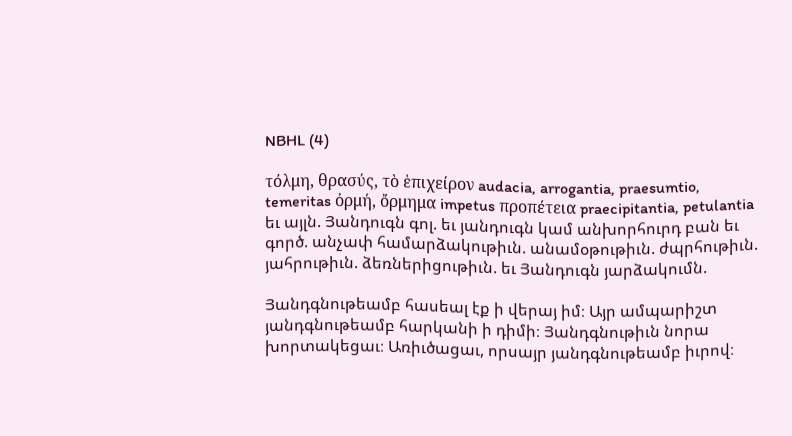NBHL (4)

τόλμη, θρασύς, τὸ ἑπιχείρον audacia, arrogantia, praesumtio, temeritas ὀρμή, ὄρμημα impetus προπέτεια praecipitantia, petulantia եւ այլն. Յանդուգն գոլ. եւ յանդուգն կամ անխորհուրդ բան եւ գործ. անչափ համարձակութիւն. անամօթութիւն. ժպրհութիւն. յահրութիւն. ձեռներիցութիւն. եւ Յանդուգն յարձակումն.

Յանդգնութեամբ հասեալ էք ի վերայ իմ։ Այր ամպարիշտ յանդգնութեամբ հարկանի ի դիմի։ Յանդգնութիւն նորա խորտակեցաւ։ Առիւծացաւ, որսայր յանդգնութեամբ իւրով։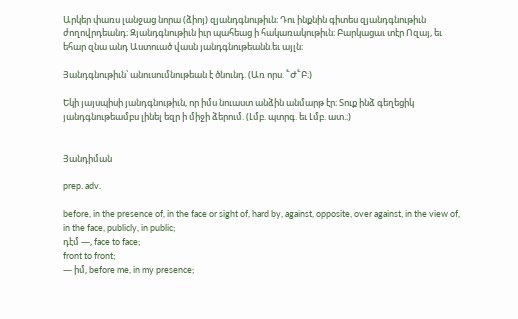Արկեր փառս լանջաց նորա (ձիոյ) զյանդգնութիւն։ Դու ինքնին գիտես զյանդգնութիւն ժողովրդեանդ։ Զյանդգնութիւն իւր պահեաց ի հակառակութիւն։ Բարկացաւ տէր Ոզայ, եւ եհար զնա անդ Աստուած վասն յանդգնութեանն.եւ այլն։

Յանդգնութիւն՝ անուսումնութեան է ծնունդ. (Առ որս. ՟Ժ՟Բ։)

Եկի յայսպիսի յանդգնութիւն, որ իմս նուաստ անձին անմարթ էր։ Տուք ինձ գեղեցիկ յանդգնութեամբս լինել եզր ի միջի ձերում. (Լմբ. պտրգ. եւ Լմբ. ատ.։)


Յանդիման

prep. adv.

before, in the presence of, in the face or sight of, hard by, against, opposite, over against, in the view of, in the face, publicly, in public;
դէմ —, face to face;
front to front;
— իմ, before me, in my presence;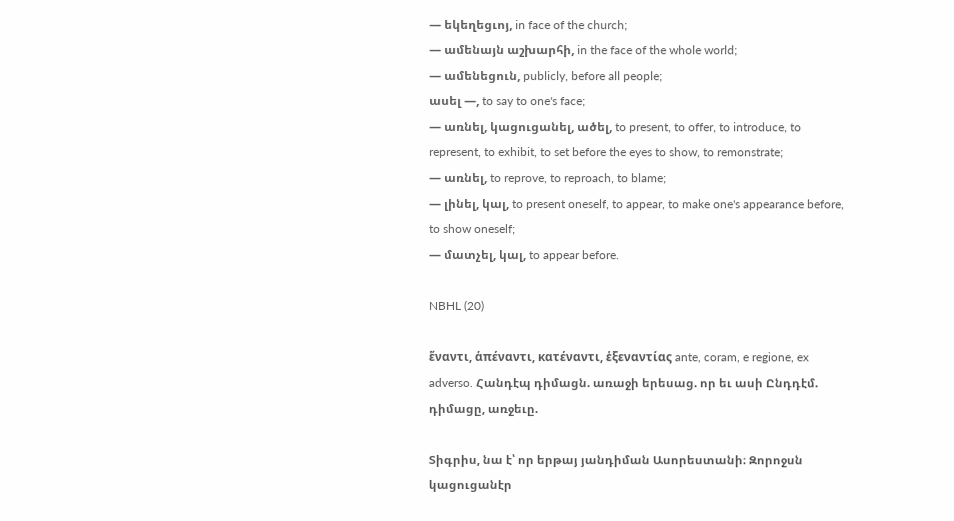— եկեղեցւոյ, in face of the church;
— ամենայն աշխարհի, in the face of the whole world;
— ամենեցուն, publicly, before all people;
ասել —, to say to one's face;
— առնել, կացուցանել, ածել, to present, to offer, to introduce, to represent, to exhibit, to set before the eyes to show, to remonstrate;
— առնել, to reprove, to reproach, to blame;
— լինել, կալ, to present oneself, to appear, to make one's appearance before, to show oneself;
— մատչել, կալ, to appear before.

NBHL (20)

ἕναντι, ἁπέναντι, κατέναντι, ἑξεναντίας ante, coram, e regione, ex adverso. Հանդէպ դիմացն. առաջի երեսաց. որ եւ ասի Ընդդէմ. դիմացը, առջեւը.

Տիգրիս, նա է՝ որ երթայ յանդիման Ասորեստանի։ Զորոջսն կացուցանէր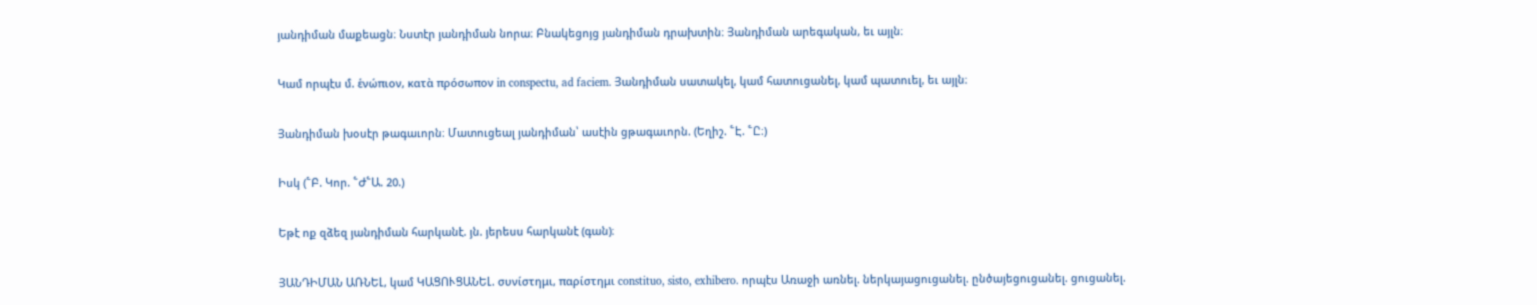յանդիման մաքեացն։ Նստէր յանդիման նորա։ Բնակեցոյց յանդիման դրախտին։ Յանդիման արեգական, եւ այլն։

Կամ որպէս մ. ἑνώπιον, κατὰ πρόσωπον in conspectu, ad faciem. Յանդիման սատակել, կամ հատուցանել, կամ պատուել, եւ այլն։

Յանդիման խօսէր թագաւորն։ Մատուցեալ յանդիման՝ ասէին ցթագաւորն. (Եղիշ. ՟Է. ՟Ը։)

Իսկ (՟Բ. Կոր. ՟Ժ՟Ա. 20.)

Եթէ ոք զձեզ յանդիման հարկանէ. յն. յերեսս հարկանէ (գան)։

ՅԱՆԴԻՄԱՆ ԱՌՆԵԼ, կամ ԿԱՑՈՒՑԱՆԵԼ. συνίστημι, παρίστημι constituo, sisto, exhibero. որպէս Առաջի առնել. ներկայացուցանել. ընծայեցուցանել. ցուցանել.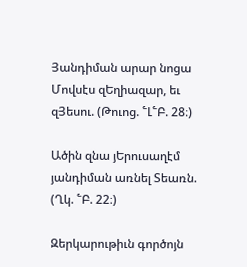Յանդիման արար նոցա Մովսէս զԵղիազար, եւ զՅեսու. (Թուոց. ՟Լ՟Բ. 28։)

Ածին զնա յԵրուսաղէմ յանդիման առնել Տեառն. (Ղկ. ՟Բ. 22։)

Զերկարութիւն գործոյն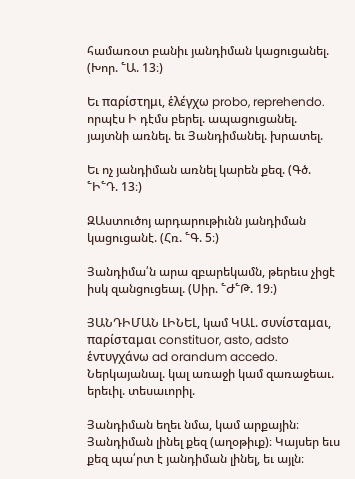համառօտ բանիւ յանդիման կացուցանել. (Խոր. ՟Ա. 13։)

Եւ παρίστημι, ἑλέγχω probo, reprehendo. որպէս Ի դէմս բերել. ապացուցանել. յայտնի առնել. եւ Յանդիմանել. խրատել.

Եւ ոչ յանդիման առնել կարեն քեզ. (Գծ. ՟Ի՟Դ. 13։)

ԶԱստուծոյ արդարութիւնն յանդիման կացուցանէ. (Հռ. ՟Գ. 5։)

Յանդիմա՛ն արա զբարեկամն, թերեւս չիցէ իսկ զանցուցեալ. (Սիր. ՟Ժ՟Թ. 19։)

ՅԱՆԴԻՄԱՆ ԼԻՆԵԼ, կամ ԿԱԼ. συνίσταμαι, παρίσταμαι constituor, asto, adsto ἑντυγχάνω ad orandum accedo. Ներկայանալ. կալ առաջի կամ զառաջեաւ. երեւիլ. տեսաւորիլ.

Յանդիման եղեւ նմա, կամ արքային։ Յանդիման լինել քեզ (աղօթիւք)։ Կայսեր եւս քեզ պա՛րտ է յանդիման լինել, եւ այլն։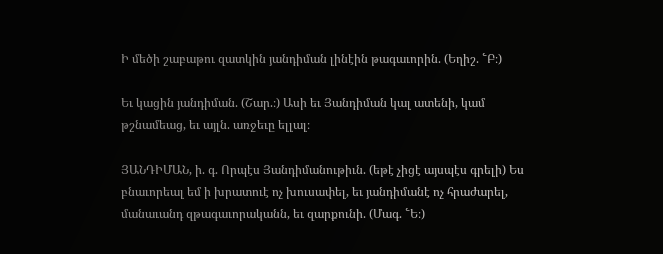Ի մեծի շաբաթու զատկին յանդիման լինէին թագաւորին. (Եղիշ. ՟Բ։)

Եւ կացին յանդիման. (Շար.։) Ասի եւ Յանդիման կալ ատենի, կամ թշնամեաց, եւ այլն. առջեւը ելլալ։

ՅԱՆԴԻՄԱՆ, ի. գ. Որպէս Յանդիմանութիւն. (եթէ չիցէ այսպէս գրելի) Ես բնաւորեալ եմ ի խրատուէ ոչ խուսափել, եւ յանդիմանէ ոչ հրաժարել, մանաւանդ զթագաւորականն, եւ զարքունի. (Մագ. ՟Ե։)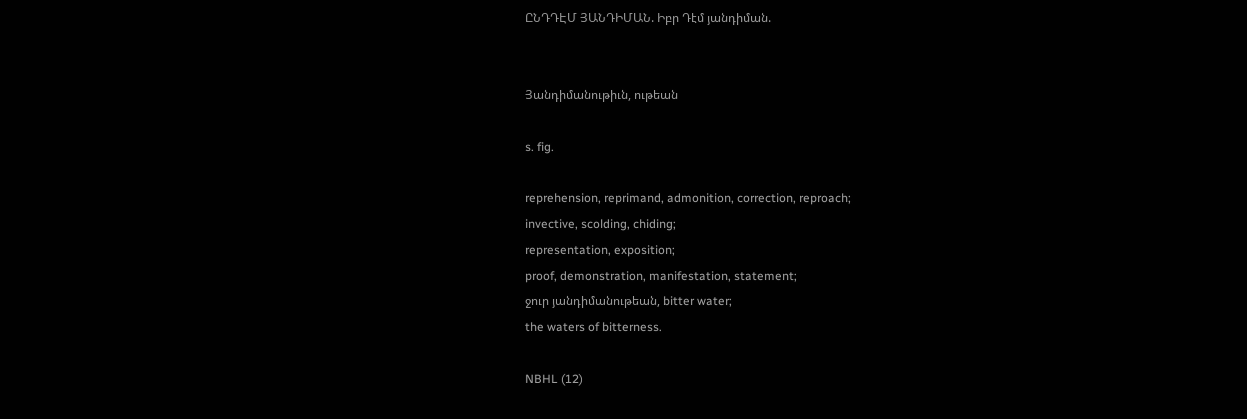ԸՆԴԴԷՄ ՅԱՆԴԻՄԱՆ. Իբր Դէմ յանդիման.


Յանդիմանութիւն, ութեան

s. fig.

reprehension, reprimand, admonition, correction, reproach;
invective, scolding, chiding;
representation, exposition;
proof, demonstration, manifestation, statement;
ջուր յանդիմանութեան, bitter water;
the waters of bitterness.

NBHL (12)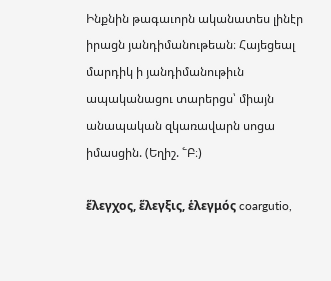Ինքնին թագաւորն ականատես լինէր իրացն յանդիմանութեան։ Հայեցեալ մարդիկ ի յանդիմանութիւն ապականացու տարերցս՝ միայն անապական զկառավարն սոցա իմասցին. (Եղիշ. ՟Բ։)

ἕλεγχος, ἕλεγξις, ἑλεγμός coargutio,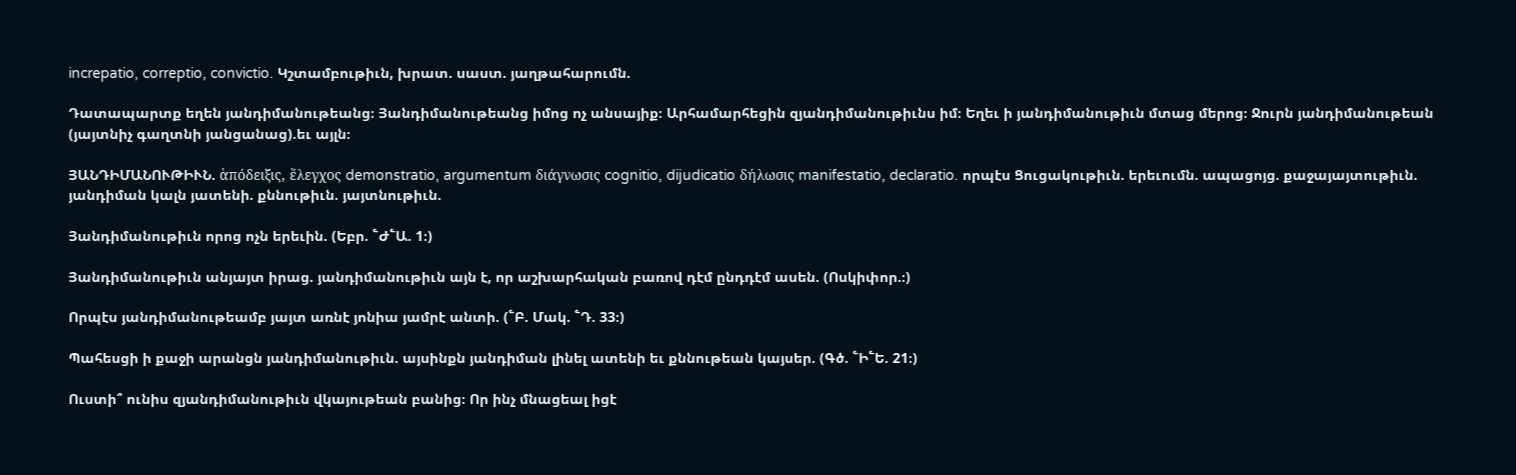increpatio, correptio, convictio. Կշտամբութիւն, խրատ. սաստ. յաղթահարումն.

Դատապարտք եղեն յանդիմանութեանց։ Յանդիմանութեանց իմոց ոչ անսայիք։ Արհամարհեցին զյանդիմանութիւնս իմ։ Եղեւ ի յանդիմանութիւն մտաց մերոց։ Ջուրն յանդիմանութեան (յայտնիչ գաղտնի յանցանաց).եւ այլն։

ՅԱՆԴԻՄԱՆՈՒԹԻՒՆ. ἁπόδειξις, ἕλεγχος demonstratio, argumentum διάγνωσις cognitio, dijudicatio δήλωσις manifestatio, declaratio. որպէս Ցուցակութիւն. երեւումն. ապացոյց. քաջայայտութիւն. յանդիման կալն յատենի. քննութիւն. յայտնութիւն.

Յանդիմանութիւն որոց ոչն երեւին. (Եբր. ՟Ժ՟Ա. 1։)

Յանդիմանութիւն անյայտ իրաց. յանդիմանութիւն այն է, որ աշխարհական բառով դէմ ընդդէմ ասեն. (Ոսկիփոր.։)

Որպէս յանդիմանութեամբ յայտ առնէ յոնիա յամրէ անտի. (՟Բ. Մակ. ՟Դ. 33։)

Պահեսցի ի քաջի արանցն յանդիմանութիւն. այսինքն յանդիման լինել ատենի եւ քննութեան կայսեր. (Գծ. ՟Ի՟Ե. 21։)

Ուստի՞ ունիս զյանդիմանութիւն վկայութեան բանից։ Որ ինչ մնացեալ իցէ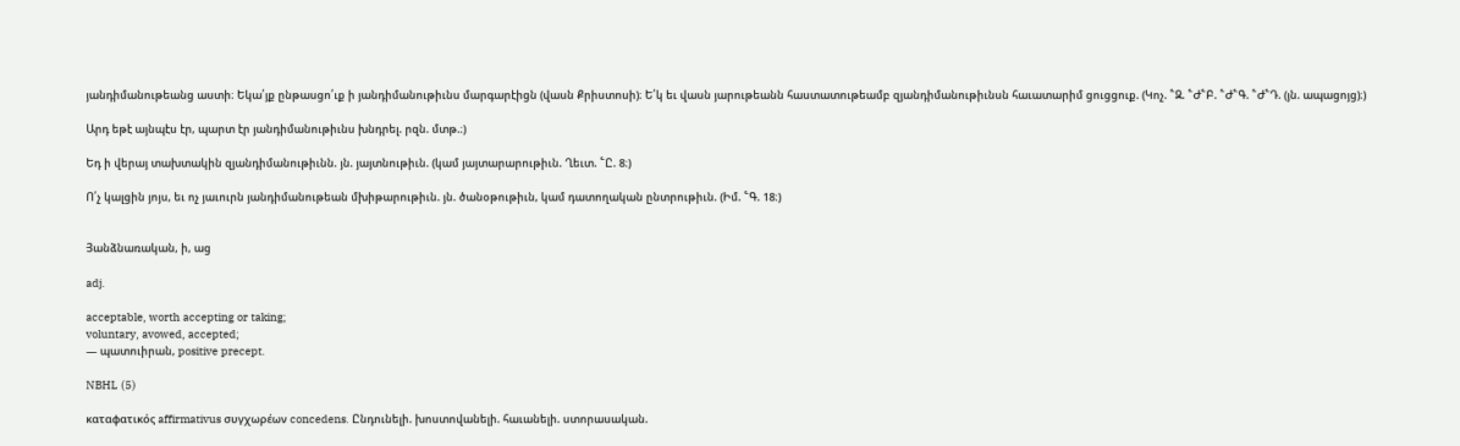յանդիմանութեանց աստի։ Եկա՛յք ընթասցո՛ւք ի յանդիմանութիւնս մարգարէիցն (վասն Քրիստոսի)։ Ե՛կ եւ վասն յարութեանն հաստատութեամբ զյանդիմանութիւնսն հաւատարիմ ցուցցուք. (Կոչ. ՟Զ. ՟Ժ՟Բ. ՟Ժ՟Գ. ՟Ժ՟Դ. (յն. ապացոյց)։)

Արդ եթէ այնպէս էր, պարտ էր յանդիմանութիւնս խնդրել. րզն. մտթ.։)

Եդ ի վերայ տախտակին զյանդիմանութիւնն. յն. յայտնութիւն. (կամ յայտարարութիւն. Ղեւտ. ՟Ը. 8։)

Ո՛չ կալցին յոյս, եւ ոչ յաւուրն յանդիմանութեան մխիթարութիւն. յն. ծանօթութիւն, կամ դատողական ընտրութիւն. (Իմ. ՟Գ. 18։)


Յանձնառական, ի, աց

adj.

acceptable, worth accepting or taking;
voluntary, avowed, accepted;
— պատուիրան, positive precept.

NBHL (5)

καταφατικός affirmativus συγχωρέων concedens. Ընդունելի. խոստովանելի. հաւանելի. ստորասական.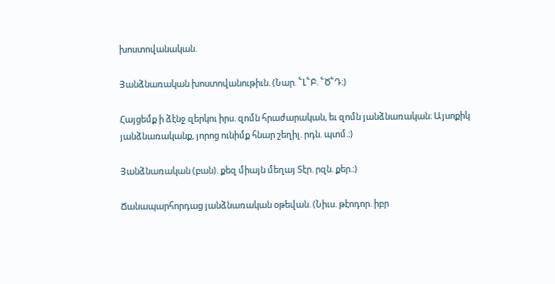խոստովանական.

Յանձնառական խոստովանութիւն. (Նար. ՟Լ՟Բ. ՟Ծ՟Դ։)

Հայցեմք ի ձէնջ զերկու իրս. զոմն հրաժարական, եւ զոմն յանձնառական։ Այսոքիկ յանձնառականք, յորոց ունիմք հնար շեղիլ. րդն. պտմ.։)

Յանձնառական (բան). քեզ միայն մեղայ Տէր. րզն. քեր.։)

Ճանապարհորդաց յանձնառական օթեվան. (Նիւս. թէոդոր. իբր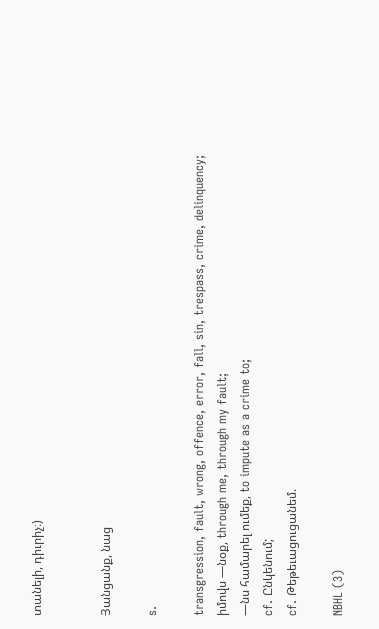տանելի, դիւրիչ։)


Յանցանք, նաց

s.

transgression, fault, wrong, offence, error, fall, sin, trespass, crime, delinquency;
իմովս —նօք, through me, through my fault;
—նս համարել ումեք, to impute as a crime to;
cf. Ընկենում;
cf. Թեթեւացուցանեմ.

NBHL (3)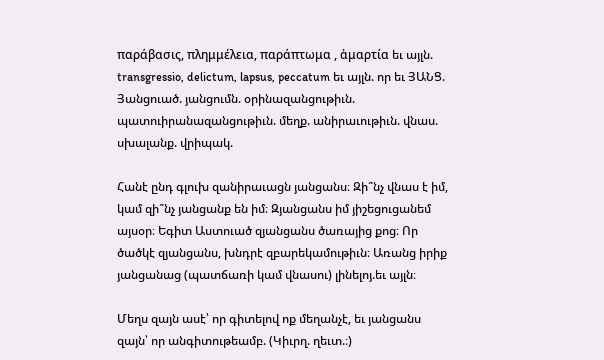παράβασις, πλημμέλεια, παράπτωμα , ἀμαρτία եւ այլն. transgressio, delictum, lapsus, peccatum եւ այլն. որ եւ ՅԱՆՑ. Յանցուած. յանցումն. օրինազանցութիւն. պատուիրանազանցութիւն. մեղք. անիրաւութիւն. վնաս. սխալանք. վրիպակ.

Հանէ ընդ գլուխ զանիրաւացն յանցանս։ Զի՞նչ վնաս է իմ, կամ զի՞նչ յանցանք են իմ։ Զյանցանս իմ յիշեցուցանեմ այսօր։ Եգիտ Աստուած զյանցանս ծառայից քոց։ Որ ծածկէ զյանցանս, խնդրէ զբարեկամութիւն։ Առանց իրիք յանցանաց (պատճառի կամ վնասու) լինելոյ.եւ այլն։

Մեղս զայն ասէ՝ որ գիտելով ոք մեղանչէ, եւ յանցանս զայն՝ որ անգիտութեամբ. (Կիւրղ. ղեւտ.։)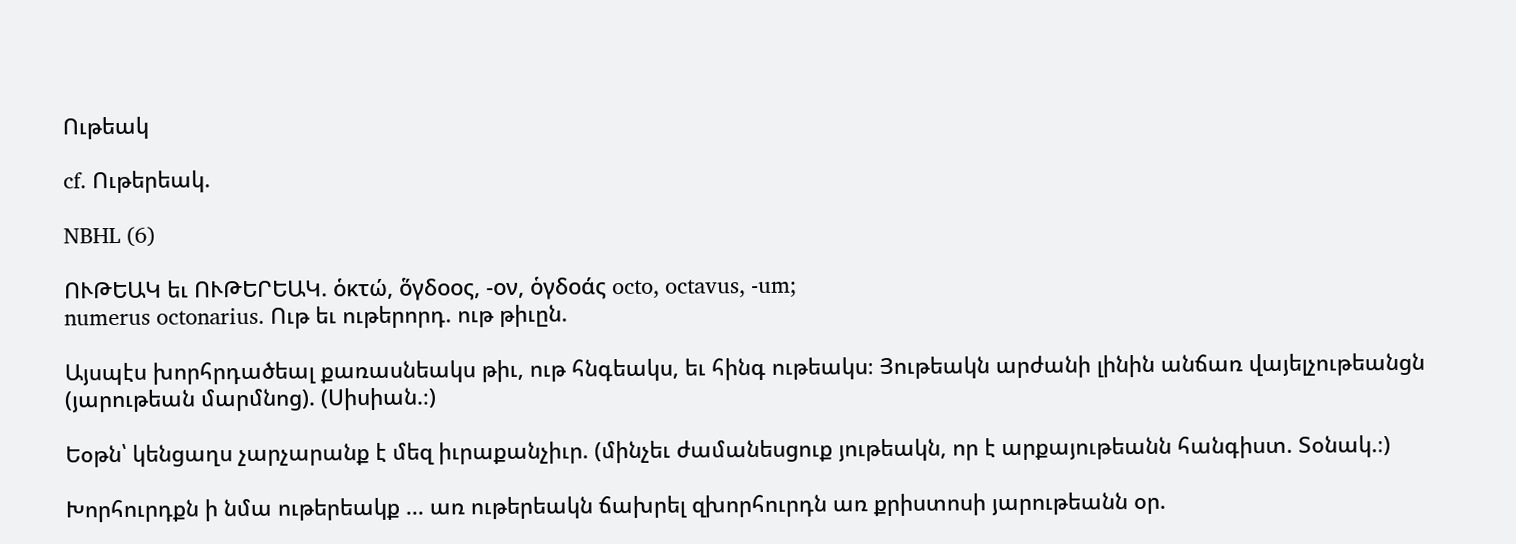Ութեակ

cf. Ութերեակ.

NBHL (6)

ՈՒԹԵԱԿ եւ ՈՒԹԵՐԵԱԿ. ὁκτώ, ὅγδοος, -ον, ὁγδοάς octo, octavus, -um;
numerus octonarius. Ութ եւ ութերորդ. ութ թիւըն.

Այսպէս խորհրդածեալ քառասնեակս թիւ, ութ հնգեակս, եւ հինգ ութեակս։ Յութեակն արժանի լինին անճառ վայելչութեանցն (յարութեան մարմնոց). (Սիսիան.։)

Եօթն՝ կենցաղս չարչարանք է մեզ իւրաքանչիւր. (մինչեւ ժամանեսցուք յութեակն, որ է արքայութեանն հանգիստ. Տօնակ.։)

Խորհուրդքն ի նմա ութերեակք ... առ ութերեակն ճախրել զխորհուրդն առ քրիստոսի յարութեանն օր.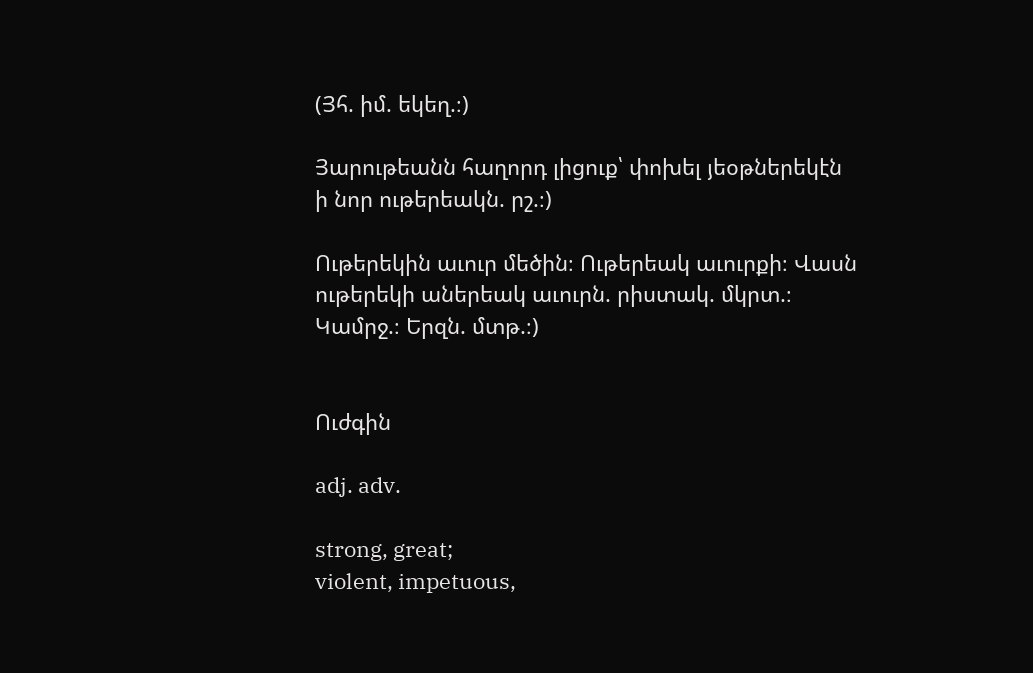(Յհ. իմ. եկեղ.։)

Յարութեանն հաղորդ լիցուք՝ փոխել յեօթներեկէն ի նոր ութերեակն. րշ.։)

Ութերեկին աւուր մեծին։ Ութերեակ աւուրքի։ Վասն ութերեկի աներեակ աւուրն. րիստակ. մկրտ.։ Կամրջ.։ Երզն. մտթ.։)


Ուժգին

adj. adv.

strong, great;
violent, impetuous,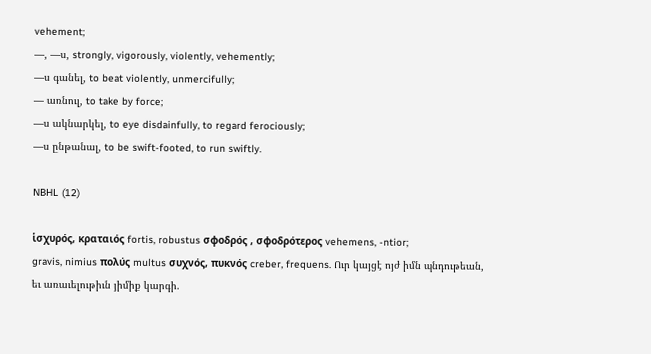vehement;
—, —ս, strongly, vigorously, violently, vehemently;
—ս գանել, to beat violently, unmercifully;
— առնուլ, to take by force;
—ս ակնարկել, to eye disdainfully, to regard ferociously;
—ս ընթանալ, to be swift-footed, to run swiftly.

NBHL (12)

ἱσχυρός, κραταιός fortis, robustus σφοδρός , σφοδρότερος vehemens, -ntior;
gravis, nimius πολύς multus συχνός, πυκνός creber, frequens. Ուր կայցէ ոյժ իմն պնդութեան, եւ առաւելութիւն յիմիք կարգի.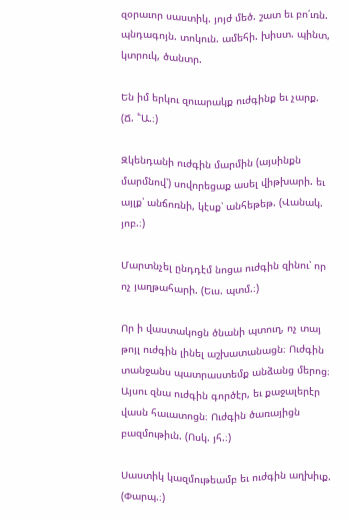զօրաւոր սաստիկ. յոյժ մեծ. շատ եւ բո՛ւռն. պնդագոյն. տոկուն. ամեհի. խիստ. պինտ, կտրուկ, ծանտր.

Են իմ երկու զուարակք ուժգինք եւ չարք. (Ճ. ՟Ա.։)

Զկենդանի ուժգին մարմին (այսինքն մարմնով՝) սովորեցաք ասել վիթխարի. եւ այլք՝ անճոռնի, կէսք՝ անհեթեթ. (Վանակ. յոբ.։)

Մարտնչել ընդդէմ նոցա ուժգին զինու՝ որ ոչ յաղթահարի. (Եւս. պտմ.։)

Որ ի վաստակոցն ծնանի պտուղ, ոչ տայ թոյլ ուժգին լինել աշխատանացն։ Ուժգին տանջանս պատրաստեմք անձանց մերոց։ Այսու զնա ուժգին գործէր, եւ քաջալերէր վասն հաւատոցն։ Ուժգին ծառայիցն բազմութիւն. (Ոսկ. յհ.։)

Սաստիկ կազմութեամբ եւ ուժգին աղխիւք. (Փարպ.։)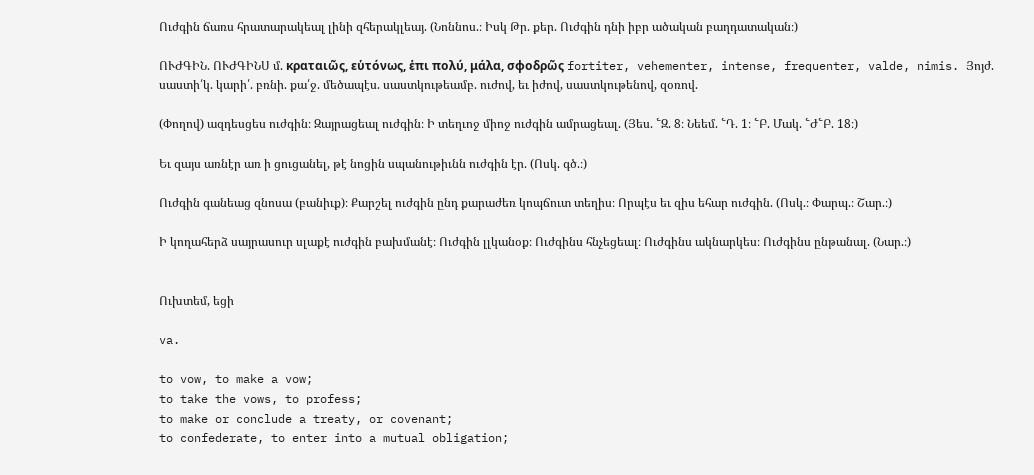Ուժգին ճառս հրատարակեալ լինի զհերակլեայ. (Նոննոս.։ Իսկ Թր. քեր. Ուժգին դնի իբր ածական բաղդատական։)

ՈՒԺԳԻՆ. ՈՒԺԳԻՆՍ մ. κραταιῶς, εὑτόνως, ἑπι πολύ, μάλα, σφοδρῶς fortiter, vehementer, intense, frequenter, valde, nimis. Յոյժ. սաստի՛կ. կարի՛. բռնի. քա՛ջ. մեծապէս. սաստկութեամբ. ուժով, եւ իժով, սաստկութենով, զօռով.

(Փողով) ազդեսցես ուժգին։ Զայրացեալ ուժգին։ Ի տեղւոջ միոջ ուժգին ամրացեալ. (Յես. ՟Զ. 8։ Նեեմ. ՟Դ. 1։ ՟Բ. Մակ. ՟Ժ՟Բ. 18։)

Եւ զայս առնէր առ ի ցուցանել, թէ նոցին սպանութիւնն ուժգին էր. (Ոսկ. գծ.։)

Ուժգին գանեաց զնոսա (բանիւք)։ Քարշել ուժգին ընդ քարաժեռ կոպճուտ տեղիս։ Որպէս եւ զիս եհար ուժգին. (Ոսկ.։ Փարպ.։ Շար.։)

Ի կողահերձ սայրասուր սլաքէ ուժգին բախմանէ։ Ուժգին լլկանօք։ Ուժգինս հնչեցեալ։ Ուժգինս ակնարկես։ Ուժգինս ընթանալ. (Նար.։)


Ուխտեմ, եցի

va.

to vow, to make a vow;
to take the vows, to profess;
to make or conclude a treaty, or covenant;
to confederate, to enter into a mutual obligation;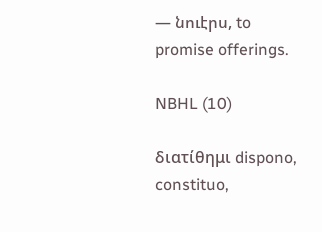— նուէրս, to promise offerings.

NBHL (10)

διατίθημι dispono, constituo,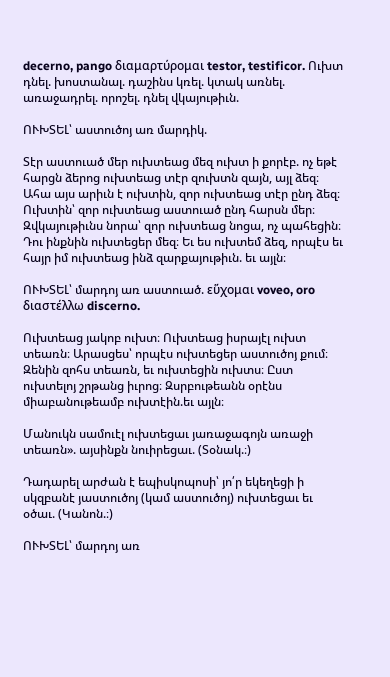decerno, pango διαμαρτύρομαι testor, testificor. Ուխտ դնել. խոստանալ. դաշինս կռել. կտակ առնել. առաջադրել. որոշել. դնել վկայութիւն.

ՈՒԽՏԵԼ՝ աստուծոյ առ մարդիկ.

Տէր աստուած մեր ուխտեաց մեզ ուխտ ի քորէբ. ոչ եթէ հարցն ձերոց ուխտեաց տէր զուխտն զայն, այլ ձեզ։ Ահա այս արիւն է ուխտին, զոր ուխտեաց տէր ընդ ձեզ։ Ուխտին՝ զոր ուխտեաց աստուած ընդ հարսն մեր։ Զվկայութիւնս նորա՝ զոր ուխտեաց նոցա, ոչ պահեցին։ Դու ինքնին ուխտեցեր մեզ։ Եւ ես ուխտեմ ձեզ, որպէս եւ հայր իմ ուխտեաց ինձ զարքայութիւն. եւ այլն։

ՈՒԽՏԵԼ՝ մարդոյ առ աստուած. εὕχομαι voveo, oro διαστέλλω discerno.

Ուխտեաց յակոբ ուխտ։ Ուխտեաց իսրայէլ ուխտ տեառն։ Արասցես՝ որպէս ուխտեցեր աստուծոյ քում։ Զենին զոհս տեառն, եւ ուխտեցին ուխտս։ Ըստ ուխտելոյ շրթանց իւրոց։ Զսրբութեանն օրէնս միաբանութեամբ ուխտէին.եւ այլն։

Մանուկն սամուէլ ուխտեցաւ յառաջագոյն առաջի տեառն». այսինքն նուիրեցաւ. (Տօնակ.։)

Դադարել արժան է եպիսկոպոսի՝ յո՛ր եկեղեցի ի սկզբանէ յաստուծոյ (կամ աստուծոյ) ուխտեցաւ եւ օծաւ. (Կանոն.։)

ՈՒԽՏԵԼ՝ մարդոյ առ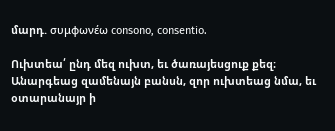մարդ. συμφωνέω consono, consentio.

Ուխտեա՛ ընդ մեզ ուխտ, եւ ծառայեսցուք քեզ։ Անարգեաց զամենայն բանսն, զոր ուխտեաց նմա, եւ օտարանայր ի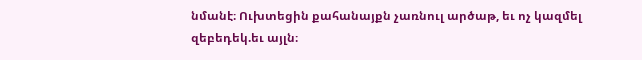նմանէ։ Ուխտեցին քահանայքն չառնուլ արծաթ, եւ ոչ կազմել զեբեդեկ.եւ այլն։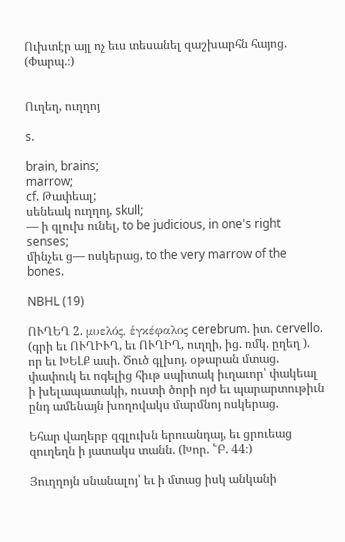Ուխտէր այլ ոչ եւս տեսանել զաշխարհն հայոց. (Փարպ.։)


Ուղեղ, ուղղոյ

s.

brain, brains;
marrow;
cf. Թափեալ;
սենեակ ուղղոյ, skull;
— ի գլուխ ունել, to be judicious, in one's right senses;
մինչեւ ց— ոսկերաց, to the very marrow of the bones.

NBHL (19)

ՈՒՂԵՂ 2. μυελός, ἑγκέφαλος cerebrum. իտ. cervello. (գրի եւ ՈՒՂԻՒՂ, եւ ՈՒՂԻՂ, ուղղի, ից. ռմկ. ըղեղ ). որ եւ ԽԵԼՔ ասի. Ծուծ գլխոյ. օթարան մտաց. փափուկ եւ ոգելից հիւթ սպիտակ իւղաւոր՝ փակեալ ի խելապատակի, ուստի ծորի ոյժ եւ պարարտութիւն ընդ ամենայն խողովակս մարմնոյ ոսկերաց.

Եհար վաղերբ զգլուխն երուանդայ, եւ ցրուեաց զուղեղն ի յատակս տանն. (Խոր. ՟Բ. 44։)

Յուղղոյն սնանալոյ՝ եւ ի մտաց իսկ անկանի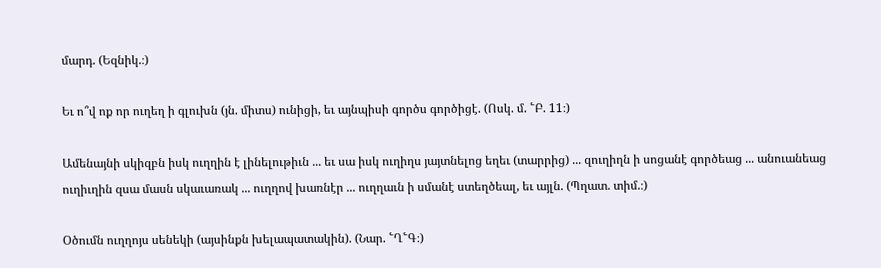մարդ. (Եզնիկ.։)

Եւ ո՞վ ոք որ ուղեղ ի գլուխն (յն. միտս) ունիցի, եւ այնպիսի գործս գործիցէ. (Ոսկ. մ. ՟Բ. 11։)

Ամենայնի սկիզբն իսկ ուղղին է լինելութիւն ... եւ սա իսկ ուղիղս յայտնելոց եղեւ (տարրից) ... զուղիղն ի սոցանէ գործեաց ... անուանեաց ուղիւղին զսա մասն սկաւառակ ... ուղղով խառնէր ... ուղղաւն ի սմանէ ստեղծեալ, եւ այլն. (Պղատ. տիմ.։)

Օծումն ուղղոյս սենեկի (այսինքն խելապատակին). (Նար. ՟Ղ՟Գ։)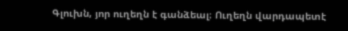Գլուխն, յոր ուղեղն է գանձեալ։ Ուղեղն վարդապետէ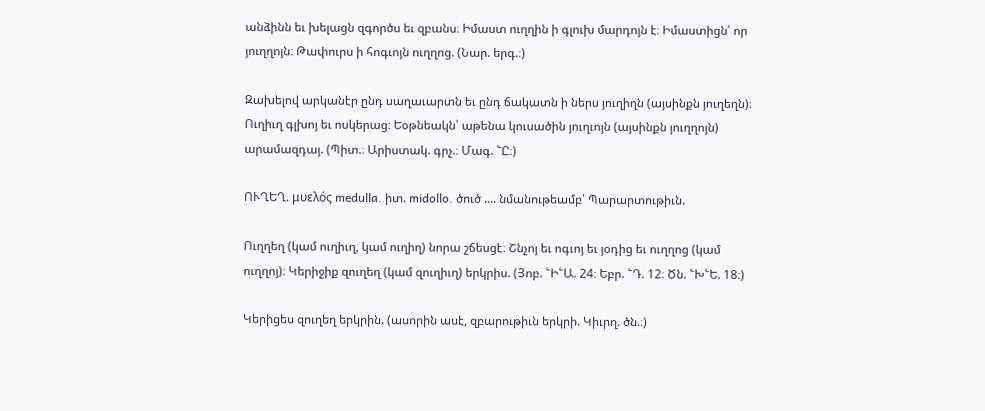անձինն եւ խելացն զգործս եւ զբանս։ Իմաստ ուղղին ի գլուխ մարդոյն է։ Իմաստիցն՝ որ յուղղոյն։ Թափուրս ի հոգւոյն ուղղոց. (Նար. երգ.։)

Զախելով արկանէր ընդ սաղաւարտն եւ ընդ ճակատն ի ներս յուղիղն (այսինքն յուղեղն)։ Ուղիւղ գլխոյ եւ ոսկերաց։ Եօթնեակն՝ աթենա կուսածին յուղւոյն (այսինքն յուղղոյն) արամազդայ. (Պիտ.։ Արիստակ. գրչ.։ Մագ. ՟Ը։)

ՈՒՂԵՂ. μυελός medulla. իտ. midollo. ծուծ .... նմանութեամբ՝ Պարարտութիւն.

Ուղղեղ (կամ ուղիւղ, կամ ուղիղ) նորա շճեսցէ։ Շնչոյ եւ ոգւոյ եւ յօդից եւ ուղղոց (կամ ուղղոյ)։ Կերիջիք զուղեղ (կամ զուղիւղ) երկրիս. (Յոբ. ՟Ի՟Ա. 24։ Եբր. ՟Դ. 12։ Ծն. ՟Խ՟Ե. 18։)

Կերիցես զուղեղ երկրին. (ասորին ասէ, զբարութիւն երկրի. Կիւրղ. ծն.։)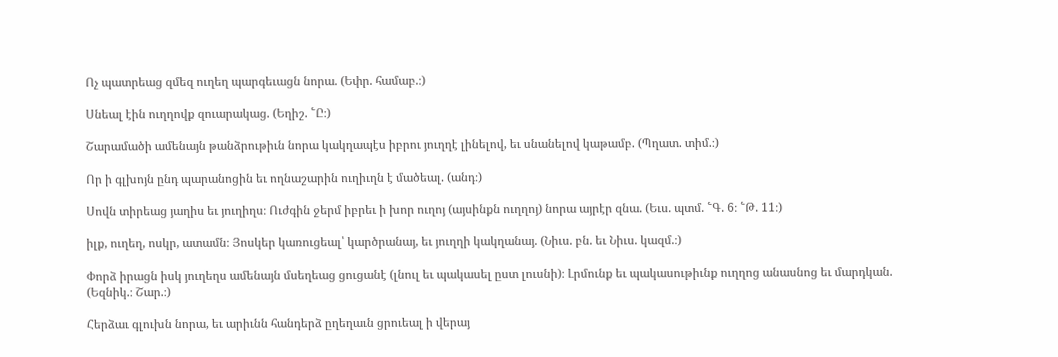Ոչ պատրեաց զմեզ ուղեղ պարգեւացն նորա. (Եփր. համաբ.։)

Սնեալ էին ուղղովք զուարակաց. (Եղիշ. ՟Ը։)

Շարամածի ամենայն թանձրութիւն նորա կակղապէս իբրու յուղղէ լինելով, եւ սնանելով կաթամբ. (Պղատ. տիմ.։)

Որ ի գլխոյն ընդ պարանոցին եւ ողնաշարին ուղիւղն է մածեալ. (անդ։)

Սովն տիրեաց յաղիս եւ յուղիղս։ Ուժգին ջերմ իբրեւ ի խոր ուղոյ (այսինքն ուղղոյ) նորա այրէր զնա. (Եւս. պտմ. ՟Գ. 6։ ՟Թ. 11։)

իլք, ուղեղ, ոսկր, ատամն։ Յոսկեր կառուցեալ՝ կարծրանայ, եւ յուղղի կակղանայ. (Նիւս. բն. եւ Նիւս. կազմ.։)

Փորձ իրացն իսկ յուղեղս ամենայն մսեղեաց ցուցանէ (լնուլ եւ պակասել ըստ լուսնի)։ Լրմունք եւ պակասութիւնք ուղղոց անասնոց եւ մարդկան. (Եզնիկ.։ Շար.։)

Հերձաւ գլուխն նորա, եւ արիւնն հանդերձ ըղեղաւն ցրուեալ ի վերայ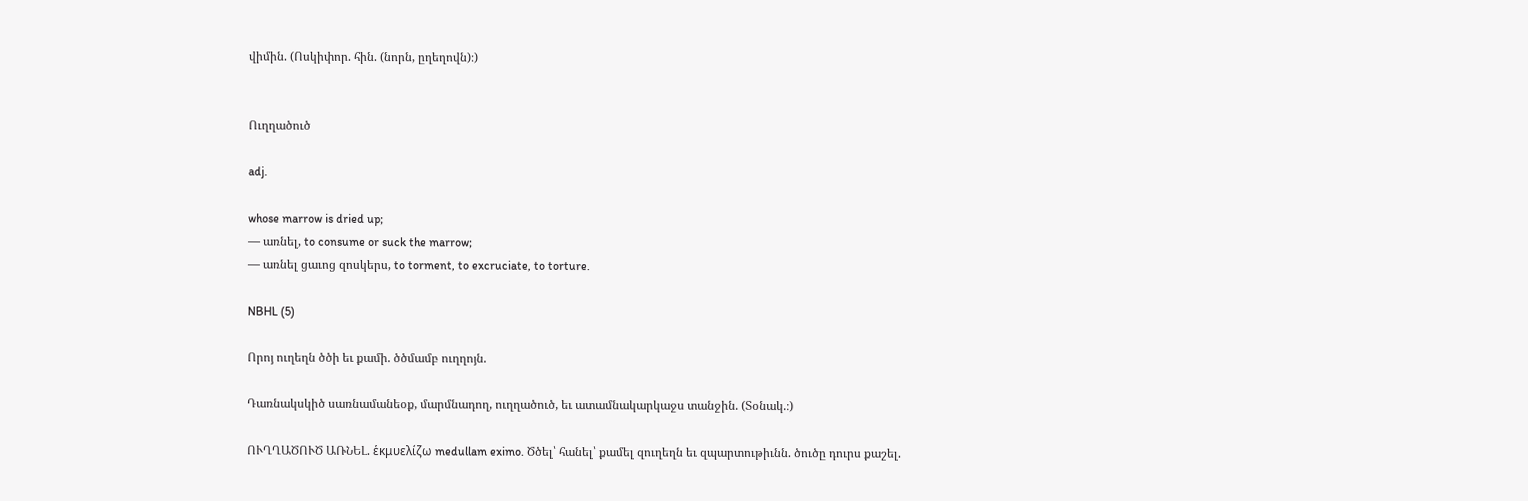վիմին. (Ոսկիփոր. հին. (նորն, ըղեղովն)։)


Ուղղածուծ

adj.

whose marrow is dried up;
— առնել, to consume or suck the marrow;
— առնել ցաւոց զոսկերս, to torment, to excruciate, to torture.

NBHL (5)

Որոյ ուղեղն ծծի եւ քամի. ծծմամբ ուղղոյն.

Դառնակսկիծ սառնամանեօք, մարմնադող, ուղղածուծ, եւ ատամնակարկաջս տանջին. (Տօնակ.։)

ՈՒՂՂԱԾՈՒԾ ԱՌՆԵԼ. ἑκμυελίζω medullam eximo. Ծծել՝ հանել՝ քամել զուղեղն եւ զպարտութիւնն. ծուծը դուրս քաշել.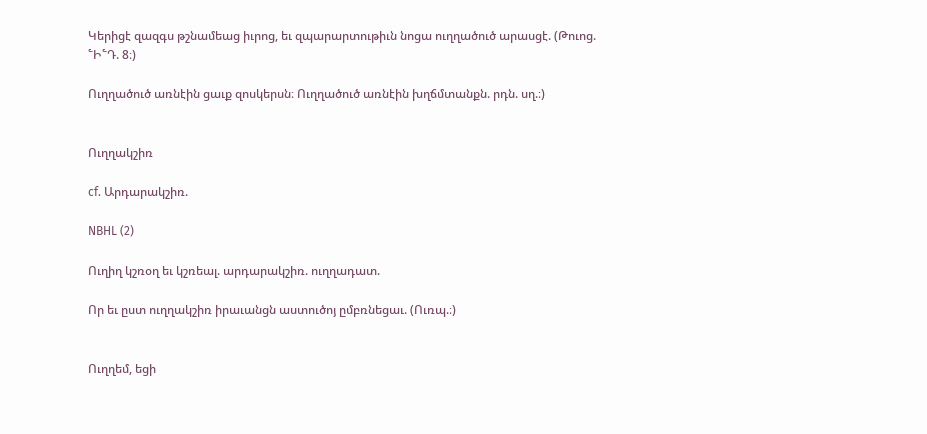Կերիցէ զազգս թշնամեաց իւրոց, եւ զպարարտութիւն նոցա ուղղածուծ արասցէ. (Թուոց. ՟Ի՟Դ. 8։)

Ուղղածուծ առնէին ցաւք զոսկերսն։ Ուղղածուծ առնէին խղճմտանքն. րդն. սղ.։)


Ուղղակշիռ

cf. Արդարակշիռ.

NBHL (2)

Ուղիղ կշռօղ եւ կշռեալ. արդարակշիռ. ուղղադատ.

Որ եւ ըստ ուղղակշիռ իրաւանցն աստուծոյ ըմբռնեցաւ. (Ուռպ.։)


Ուղղեմ, եցի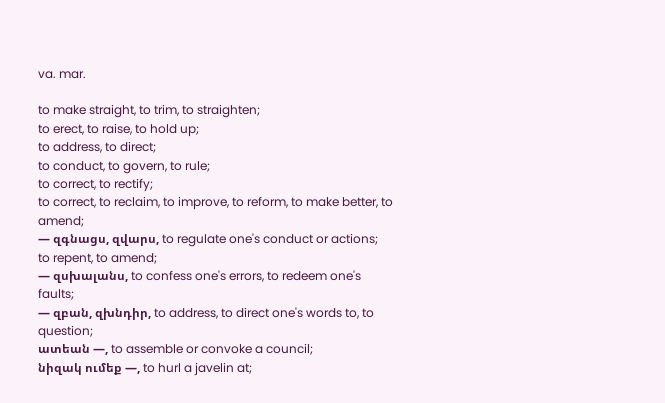va. mar.

to make straight, to trim, to straighten;
to erect, to raise, to hold up;
to address, to direct;
to conduct, to govern, to rule;
to correct, to rectify;
to correct, to reclaim, to improve, to reform, to make better, to amend;
— զգնացս, զվարս, to regulate one's conduct or actions;
to repent, to amend;
— զսխալանս, to confess one's errors, to redeem one's faults;
— զբան, զխնդիր, to address, to direct one's words to, to question;
ատեան —, to assemble or convoke a council;
նիզակ ումեք —, to hurl a javelin at;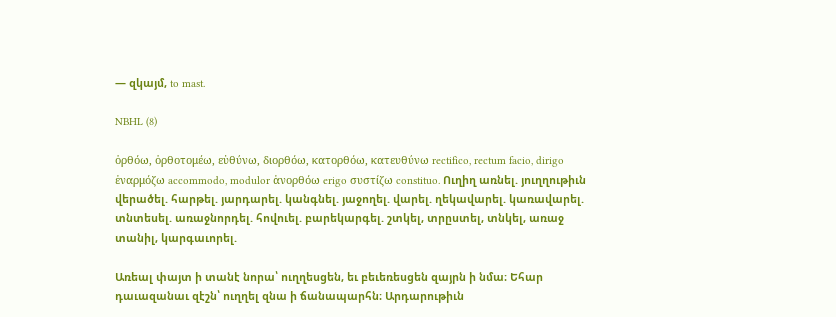— զկայմ, to mast.

NBHL (8)

ὁρθόω, ὁρθοτομέω, εὑθύνω, διορθόω, κατορθόω, κατευθύνω rectifico, rectum facio, dirigo ἑναρμόζω accommodo, modulor ἁνορθόω erigo συστίζω constituo. Ուղիղ առնել. յուղղութիւն վերածել. հարթել. յարդարել. կանգնել. յաջողել. վարել. ղեկավարել. կառավարել. տնտեսել. առաջնորդել. հովուել. բարեկարգել. շտկել, տրըստել, տնկել, առաջ տանիլ, կարգաւորել.

Առեալ փայտ ի տանէ նորա՝ ուղղեսցեն, եւ բեւեռեսցեն զայրն ի նմա։ Եհար դաւազանաւ զէշն՝ ուղղել զնա ի ճանապարհն։ Արդարութիւն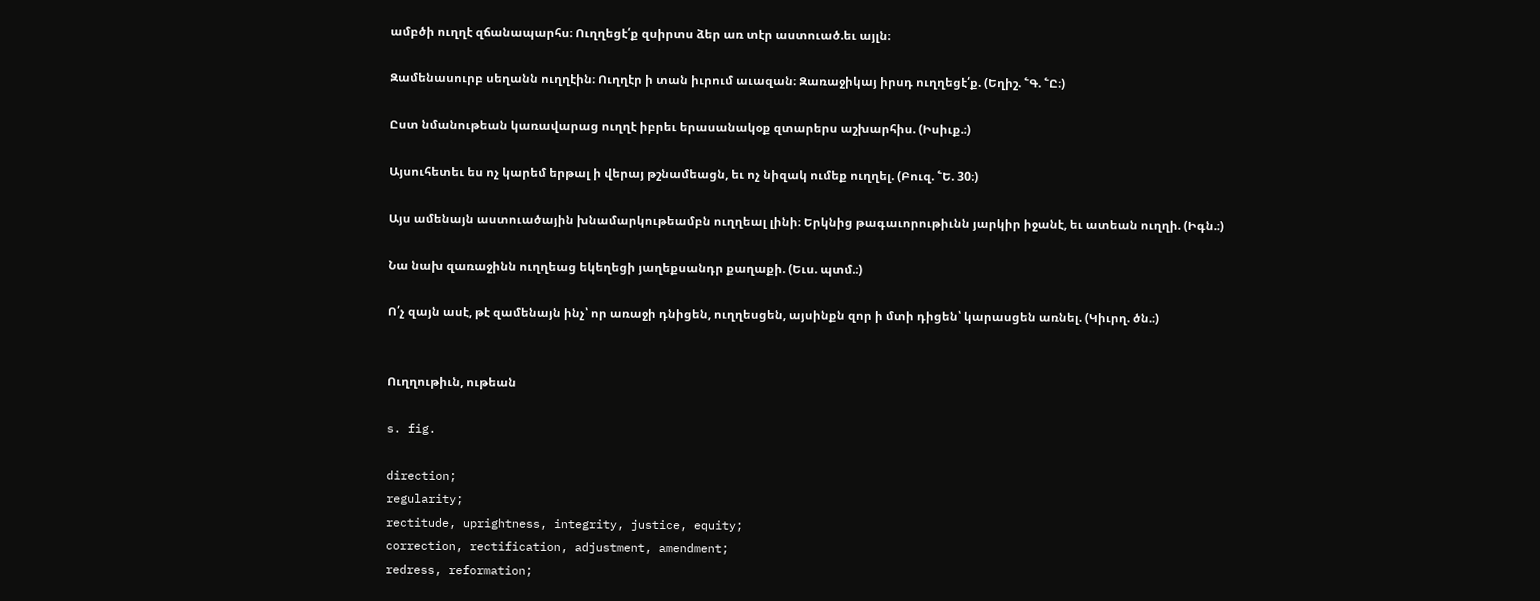ամբծի ուղղէ զճանապարհս։ Ուղղեցէ՛ք զսիրտս ձեր առ տէր աստուած.եւ այլն։

Զամենասուրբ սեղանն ուղղէին։ Ուղղէր ի տան իւրում աւազան։ Զառաջիկայ իրսդ ուղղեցէ՛ք. (Եղիշ. ՟Գ. ՟Ը։)

Ըստ նմանութեան կառավարաց ուղղէ իբրեւ երասանակօք զտարերս աշխարհիս. (Իսիւք.։)

Այսուհետեւ ես ոչ կարեմ երթալ ի վերայ թշնամեացն, եւ ոչ նիզակ ումեք ուղղել. (Բուզ. ՟Ե. 30։)

Այս ամենայն աստուածային խնամարկութեամբն ուղղեալ լինի։ Երկնից թագաւորութիւնն յարկիր իջանէ, եւ ատեան ուղղի. (Իգն.։)

Նա նախ զառաջինն ուղղեաց եկեղեցի յաղեքսանդր քաղաքի. (Եւս. պտմ.։)

Ո՛չ զայն ասէ, թէ զամենայն ինչ՝ որ առաջի դնիցեն, ուղղեսցեն, այսինքն զոր ի մտի դիցեն՝ կարասցեն առնել. (Կիւրղ. ծն.։)


Ուղղութիւն, ութեան

s. fig.

direction;
regularity;
rectitude, uprightness, integrity, justice, equity;
correction, rectification, adjustment, amendment;
redress, reformation;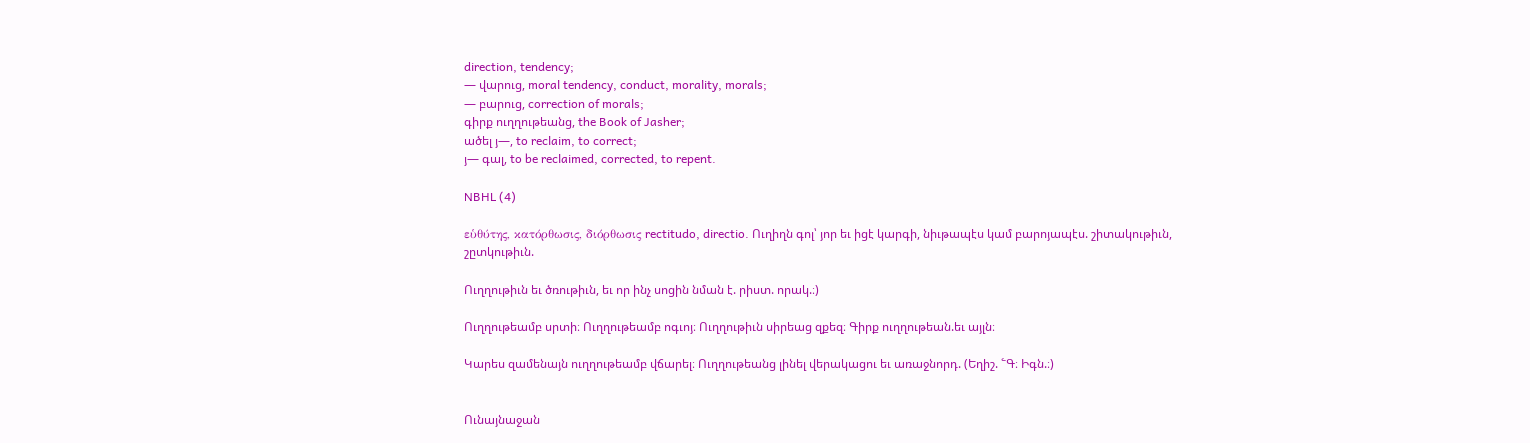direction, tendency;
— վարուց, moral tendency, conduct, morality, morals;
— բարուց, correction of morals;
գիրք ուղղութեանց, the Book of Jasher;
ածել յ—, to reclaim, to correct;
յ— գալ, to be reclaimed, corrected, to repent.

NBHL (4)

εὑθύτης, κατόρθωσις, διόρθωσις rectitudo, directio. Ուղիղն գոլ՝ յոր եւ իցէ կարգի, նիւթապէս կամ բարոյապէս. շիտակութիւն, շըտկութիւն.

Ուղղութիւն եւ ծռութիւն, եւ որ ինչ սոցին նման է. րիստ. որակ.։)

Ուղղութեամբ սրտի։ Ուղղութեամբ ոգւոյ։ Ուղղութիւն սիրեաց զքեզ։ Գիրք ուղղութեան.եւ այլն։

Կարես զամենայն ուղղութեամբ վճարել։ Ուղղութեանց լինել վերակացու եւ առաջնորդ. (Եղիշ. ՟Գ։ Իգն.։)


Ունայնաջան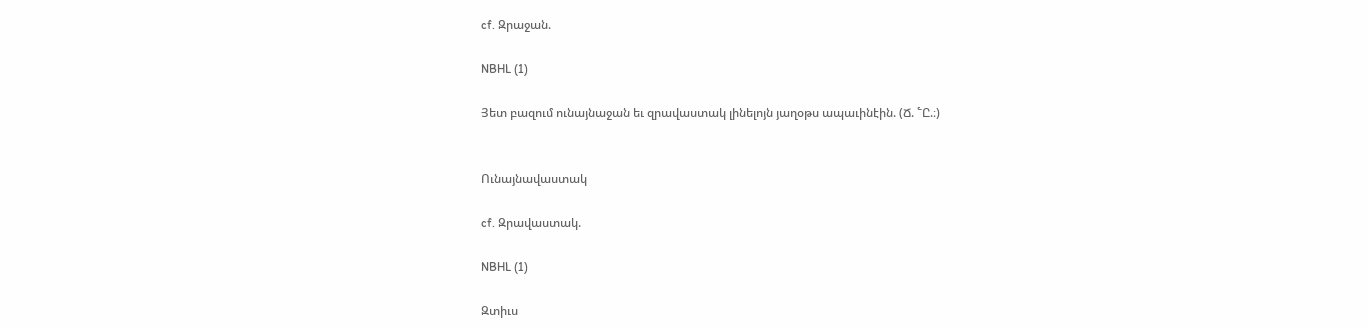cf. Զրաջան.

NBHL (1)

Յետ բազում ունայնաջան եւ զրավաստակ լինելոյն յաղօթս ապաւինէին. (Ճ. ՟Ը.։)


Ունայնավաստակ

cf. Զրավաստակ.

NBHL (1)

Զտիւս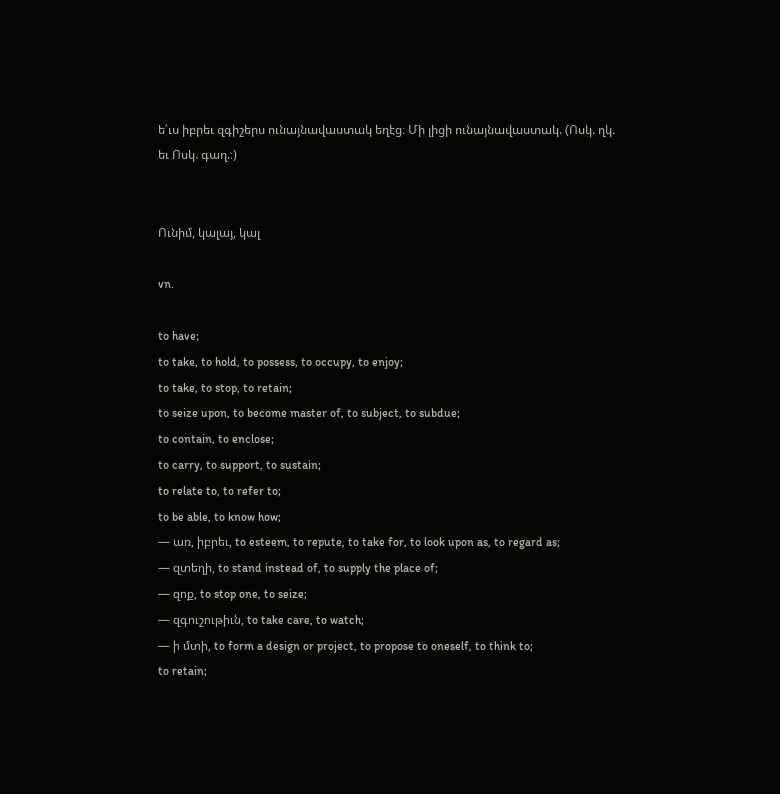ե՛ւս իբրեւ զգիշերս ունայնավաստակ եղէց։ Մի լիցի ունայնավաստակ. (Ոսկ. ղկ. եւ Ոսկ. գաղ.։)


Ունիմ, կալայ, կալ

vn.

to have;
to take, to hold, to possess, to occupy, to enjoy;
to take, to stop, to retain;
to seize upon, to become master of, to subject, to subdue;
to contain, to enclose;
to carry, to support, to sustain;
to relate to, to refer to;
to be able, to know how;
— առ, իբրեւ, to esteem, to repute, to take for, to look upon as, to regard as;
— զտեղի, to stand instead of, to supply the place of;
— զոք, to stop one, to seize;
— զգուշութիւն, to take care, to watch;
— ի մտի, to form a design or project, to propose to oneself, to think to;
to retain;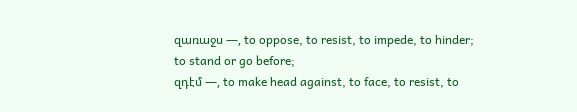զառաջս —, to oppose, to resist, to impede, to hinder;
to stand or go before;
զդէմ —, to make head against, to face, to resist, to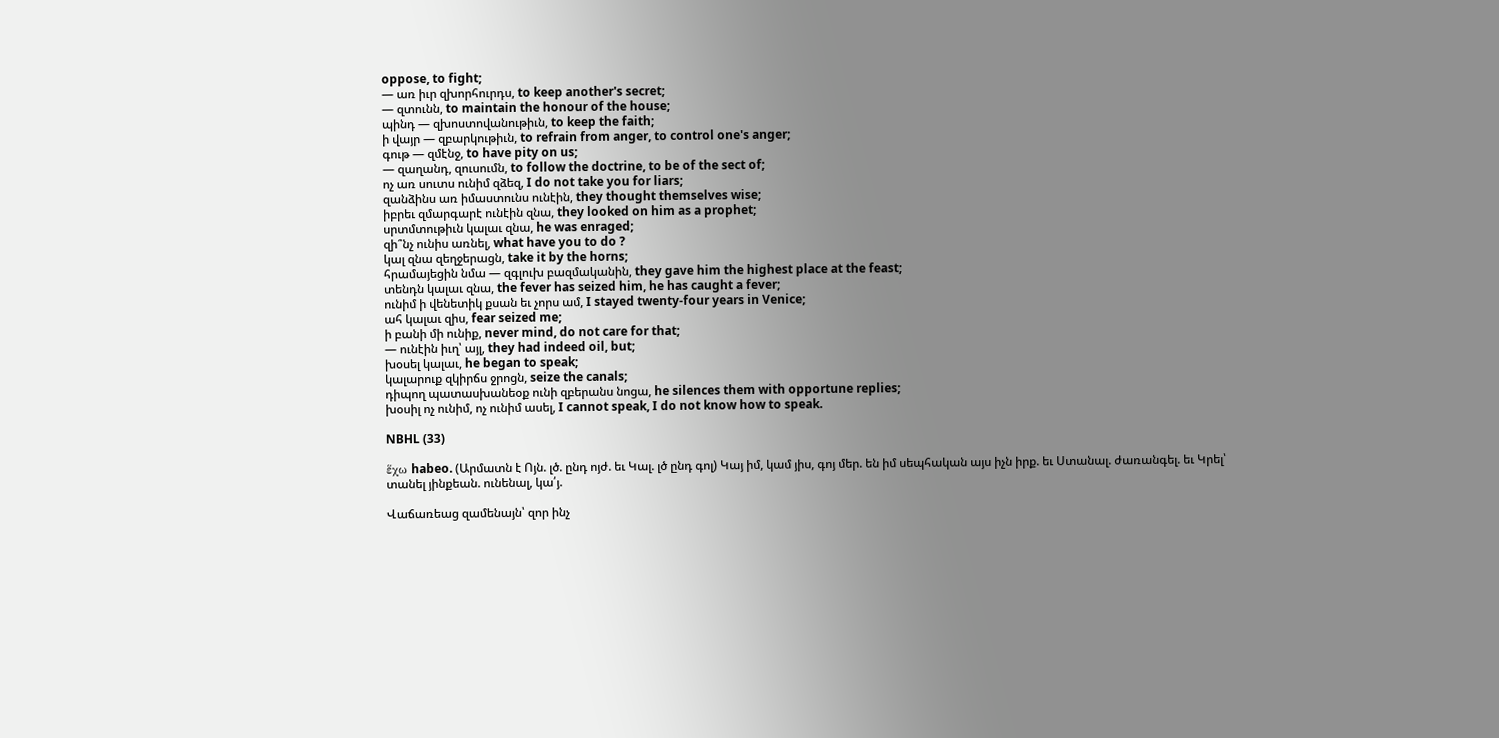oppose, to fight;
— առ իւր զխորհուրդս, to keep another's secret;
— զտունն, to maintain the honour of the house;
պինդ — զխոստովանութիւն, to keep the faith;
ի վայր — զբարկութիւն, to refrain from anger, to control one's anger;
գութ — զմէնջ, to have pity on us;
— զաղանդ, զուսումն, to follow the doctrine, to be of the sect of;
ոչ առ սուտս ունիմ զձեզ, I do not take you for liars;
զանձինս առ իմաստունս ունէին, they thought themselves wise;
իբրեւ զմարգարէ ունէին զնա, they looked on him as a prophet;
սրտմտութիւն կալաւ զնա, he was enraged;
զի՞նչ ունիս առնել, what have you to do ?
կալ զնա զեղջերացն, take it by the horns;
հրամայեցին նմա — զգլուխ բազմականին, they gave him the highest place at the feast;
տենդն կալաւ զնա, the fever has seized him, he has caught a fever;
ունիմ ի վենետիկ քսան եւ չորս ամ, I stayed twenty-four years in Venice;
ահ կալաւ զիս, fear seized me;
ի բանի մի ունիք, never mind, do not care for that;
— ունէին իւղ՝ այլ, they had indeed oil, but;
խօսել կալաւ, he began to speak;
կալարուք զկիրճս ջրոցն, seize the canals;
դիպող պատասխանեօք ունի զբերանս նոցա, he silences them with opportune replies;
խօսիլ ոչ ունիմ, ոչ ունիմ ասել, I cannot speak, I do not know how to speak.

NBHL (33)

ἕχω habeo. (Արմատն է Ոյն. լծ. ընդ ոյժ. եւ Կալ. լծ ընդ գոլ) Կայ իմ, կամ յիս, գոյ մեր. են իմ սեպհական այս իչն իրք. եւ Ստանալ. ժառանգել. եւ Կրել՝ տանել յինքեան. ունենալ, կա՛յ.

Վաճառեաց զամենայն՝ զոր ինչ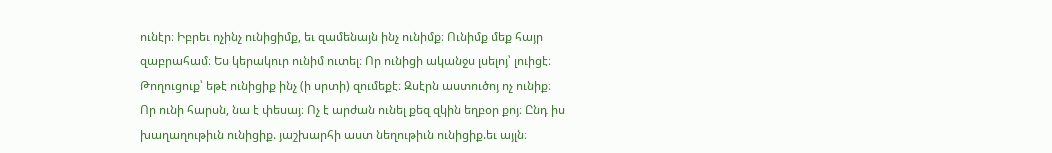ունէր։ Իբրեւ ոչինչ ունիցիմք, եւ զամենայն ինչ ունիմք։ Ունիմք մեք հայր զաբրահամ։ Ես կերակուր ունիմ ուտել։ Որ ունիցի ականջս լսելոյ՝ լուիցէ։ Թողուցուք՝ եթէ ունիցիք ինչ (ի սրտի) զումեքէ։ Զսէրն աստուծոյ ոչ ունիք։ Որ ունի հարսն, նա է փեսայ։ Ոչ է արժան ունել քեզ զկին եղբօր քոյ։ Ընդ իս խաղաղութիւն ունիցիք. յաշխարհի աստ նեղութիւն ունիցիք.եւ այլն։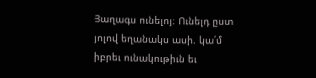Յաղագս ունելոյ։ Ունելդ ըստ յոլով եղանակս ասի. կա՛մ իբրեւ ունակութիւն եւ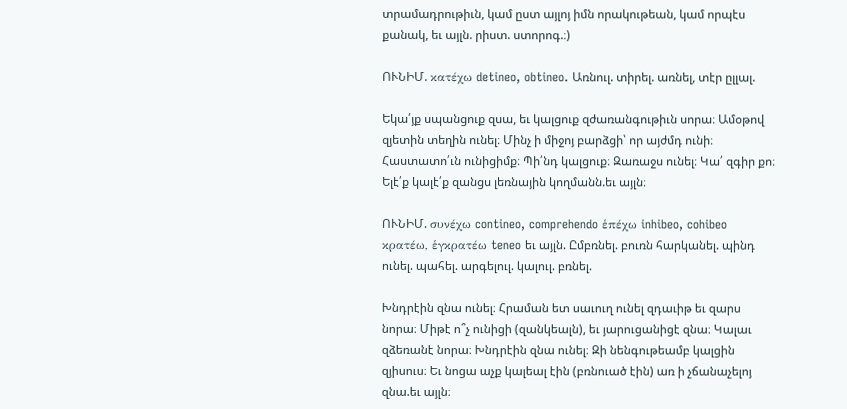տրամադրութիւն, կամ ըստ այլոյ իմն որակութեան, կամ որպէս քանակ, եւ այլն. րիստ. ստորոգ.։)

ՈՒՆԻՄ. κατέχω detineo, obtineo. Առնուլ. տիրել. առնել, տէր ըլլալ.

Եկա՛յք սպանցուք զսա, եւ կալցուք զժառանգութիւն սորա։ Ամօթով զյետին տեղին ունել։ Մինչ ի միջոյ բարձցի՝ որ այժմդ ունի։ Հաստատո՛ւն ունիցիմք։ Պի՛նդ կալցուք։ Զառաջս ունել։ Կա՛ զգիր քո։ Ելէ՛ք կալէ՛ք զանցս լեռնային կողմանն.եւ այլն։

ՈՒՆԻՄ. συνέχω contineo, comprehendo ἑπέχω inhibeo, cohibeo κρατέω, ἑγκρατέω teneo եւ այլն. Ըմբռնել. բուռն հարկանել. պինդ ունել. պահել. արգելուլ. կալուլ. բռնել.

Խնդրէին զնա ունել։ Հրաման ետ սաւուղ ունել զդաւիթ եւ զարս նորա։ Միթէ ո՞չ ունիցի (զանկեալն), եւ յարուցանիցէ զնա։ Կալաւ զձեռանէ նորա։ Խնդրէին զնա ունել։ Զի նենգութեամբ կալցին զյիսուս։ Եւ նոցա աչք կալեալ էին (բռնուած էին) առ ի չճանաչելոյ զնա.եւ այլն։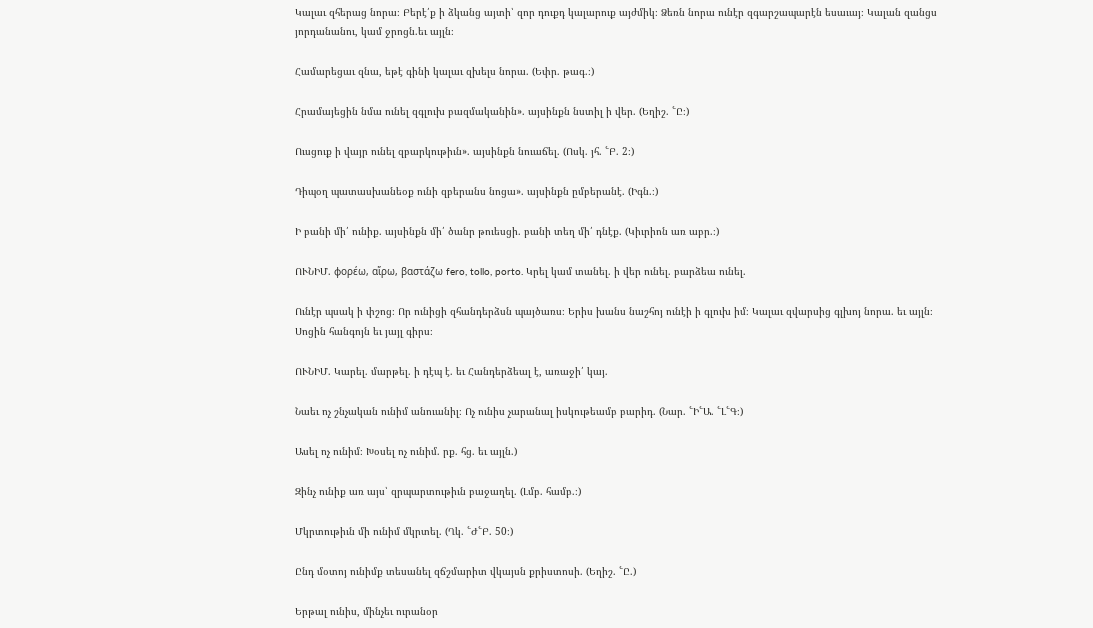Կալաւ զհերաց նորա։ Բերէ՛ք ի ձկանց այտի՝ զոր դուքդ կալարուք այժմիկ։ Ձեռն նորա ունէր զգարշապարէն եսաւայ։ Կալան զանցս յորդանանու, կամ ջրոցն.եւ այլն։

Համարեցաւ զնա, եթէ գինի կալաւ զխելս նորա. (Եփր. թագ.։)

Հրամայեցին նմա ունել զգլուխ բազմականին». այսինքն նստիլ ի վեր. (Եղիշ. ՟Ը։)

Ուսցուք ի վայր ունել զբարկութիւն». այսինքն նուաճել. (Ոսկ. յհ. ՟Բ. 2։)

Դիպօղ պատասխանեօք ունի զբերանս նոցա». այսինքն ըմբերանէ. (Իգն.։)

Ի բանի մի՛ ունիք. այսինքն մի՛ ծանր թուեսցի. բանի տեղ մի՛ դնէք. (Կիւրիոն առ աբր.։)

ՈՒՆԻՄ. φορέω, αἵρω, βαστάζω fero, tollo, porto. Կրել կամ տանել. ի վեր ունել. բարձեա ունել.

Ունէր պսակ ի փշոց։ Որ ունիցի զհանդերձսն պայծառս։ Երիս խանս նաշհոյ ունէի ի գլուխ իմ։ Կալաւ զվարսից գլխոյ նորա. եւ այլն։ Սոցին հանգոյն եւ յայլ գիրս։

ՈՒՆԻՄ. Կարել. մարթել. ի դէպ է. եւ Հանդերձեալ է, առաջի՛ կայ.

Նաեւ ոչ շնչական ունիմ անուանիլ։ Ոչ ունիս չարանալ իսկութեամբ բարիդ. (Նար. ՟Ի՟Ա. ՟Լ՟Գ։)

Ասել ոչ ունիմ։ Խօսել ոչ ունիմ. րք. հց. եւ այլն.)

Զինչ ունիք առ այս՝ զրպարտութիւն բաջաղել. (Լմբ. համբ.։)

Մկրտութիւն մի ունիմ մկրտել. (Ղկ. ՟Ժ՟Բ. 50։)

Ընդ մօտոյ ունիմք տեսանել զճշմարիտ վկայսն քրիստոսի. (Եղիշ. ՟Ը.)

Երթալ ունիս, մինչեւ ուրանօր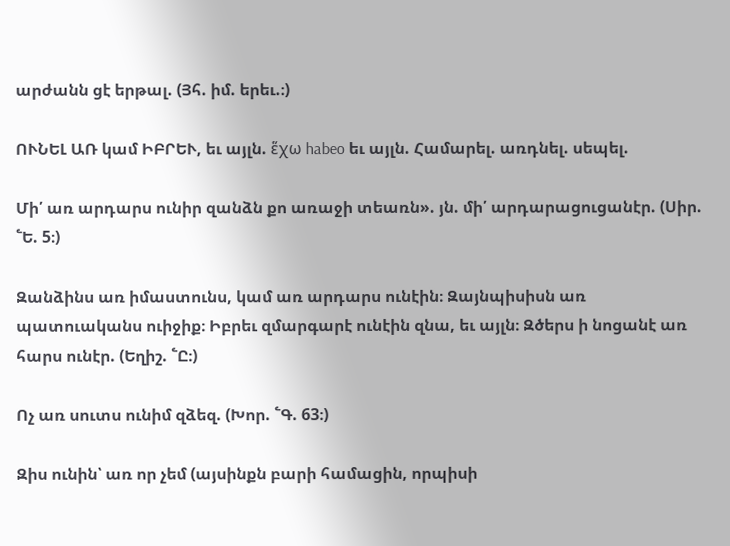արժանն ցէ երթալ. (Յհ. իմ. երեւ.։)

ՈՒՆԵԼ ԱՌ կամ ԻԲՐԵՒ, եւ այլն. ἕχω habeo եւ այլն. Համարել. առդնել. սեպել.

Մի՛ առ արդարս ունիր զանձն քո առաջի տեառն». յն. մի՛ արդարացուցանէր. (Սիր. ՟Ե. 5։)

Զանձինս առ իմաստունս, կամ առ արդարս ունէին։ Զայնպիսիսն առ պատուականս ուիջիք։ Իբրեւ զմարգարէ ունէին զնա, եւ այլն։ Զծերս ի նոցանէ առ հարս ունէր. (Եղիշ. ՟Ը։)

Ոչ առ սուտս ունիմ զձեզ. (Խոր. ՟Գ. 63։)

Զիս ունին՝ առ որ չեմ (այսինքն բարի համացին, որպիսի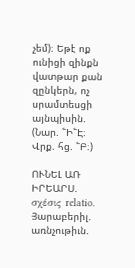չեմ)։ Եթէ ոք ունիցի զինքն վատթար քան զընկերն, ոչ սրամտեսցի այնպիսին. (Նար. ՟Ի՟Է։ Վրք. հց. ՟Բ։)

ՈՒՆԵԼ ԱՌ ԻՐԵԱՐՍ. σχέσις relatio. Յարաբերիլ. առնչութիւն.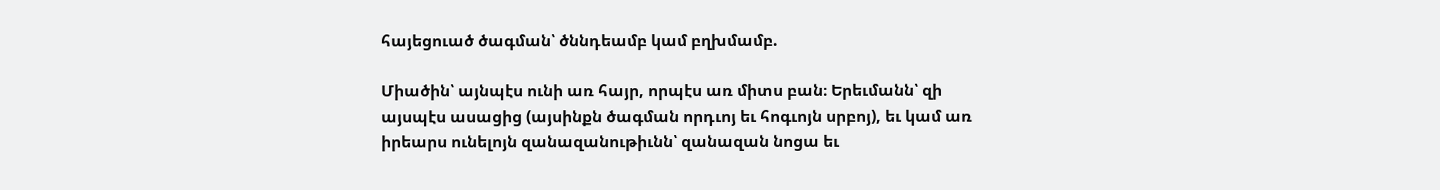հայեցուած ծագման՝ ծննդեամբ կամ բղխմամբ.

Միածին՝ այնպէս ունի առ հայր, որպէս առ միտս բան։ Երեւմանն՝ զի այսպէս ասացից (այսինքն ծագման որդւոյ եւ հոգւոյն սրբոյ), եւ կամ առ իրեարս ունելոյն զանազանութիւնն՝ զանազան նոցա եւ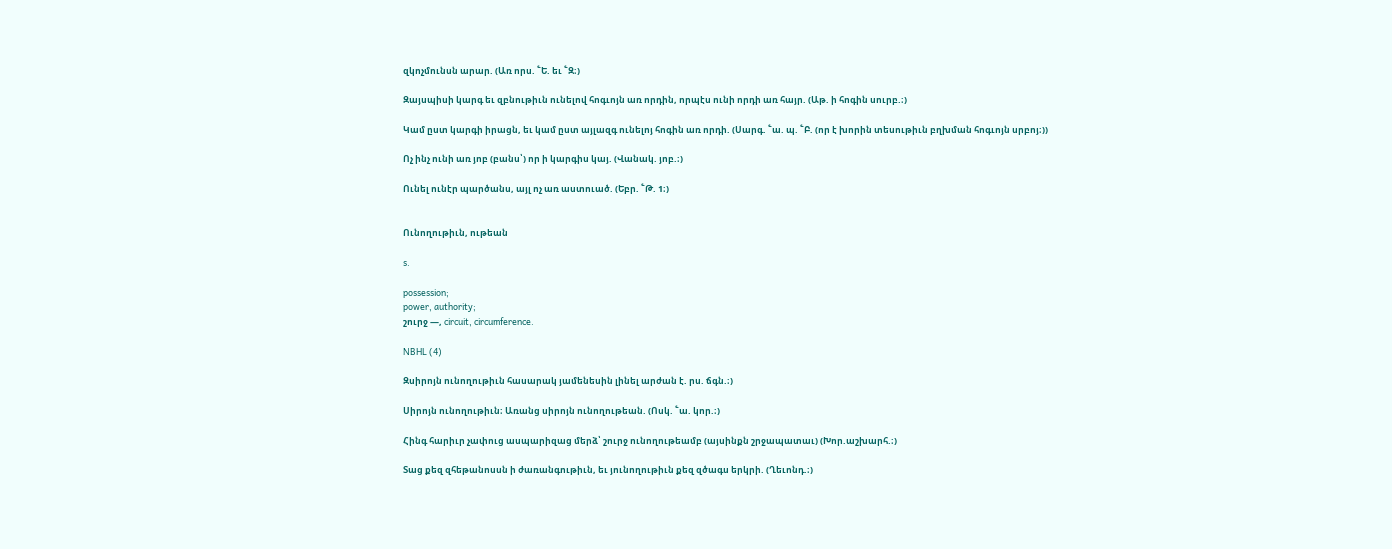զկոչմունսն արար. (Առ որս. ՟Ե. եւ ՟Զ։)

Զայսպիսի կարգ եւ զբնութիւն ունելով հոգւոյն առ որդին, որպէս ունի որդի առ հայր. (Աթ. ի հոգին սուրբ.։)

Կամ ըստ կարգի իրացն, եւ կամ ըստ այլազգ ունելոյ հոգին առ որդի. (Սարգ. ՟ա. պ. ՟Բ. (որ է խորին տեսութիւն բղխման հոգւոյն սրբոյ։))

Ոչ ինչ ունի առ յոբ (բանս՝) որ ի կարգիս կայ. (Վանակ. յոբ.։)

Ունել ունէր պարծանս, այլ ոչ առ աստուած. (Եբր. ՟Թ. 1։)


Ունողութիւն, ութեան

s.

possession;
power, authority;
շուրջ —, circuit, circumference.

NBHL (4)

Զսիրոյն ունողութիւն հասարակ յամենեսին լինել արժան է. րս. ճգն.։)

Սիրոյն ունողութիւն։ Առանց սիրոյն ունողութեան. (Ոսկ. ՟ա. կոր.։)

Հինգ հարիւր չափուց ասպարիզաց մերձ՝ շուրջ ունողութեամբ (այսինքն շրջապատաւ) (Խոր.աշխարհ.։)

Տաց քեզ զհեթանոսսն ի ժառանգութիւն, եւ յունողութիւն քեզ զծագս երկրի. (Ղեւոնդ.։)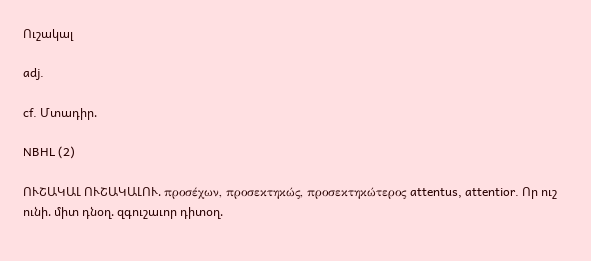Ուշակալ

adj.

cf. Մտադիր.

NBHL (2)

ՈՒՇԱԿԱԼ ՈՒՇԱԿԱԼՈՒ. προσέχων, προσεκτηκώς, προσεκτηκώτερος attentus, attentior. Որ ուշ ունի. միտ դնօղ. զգուշաւոր դիտօղ.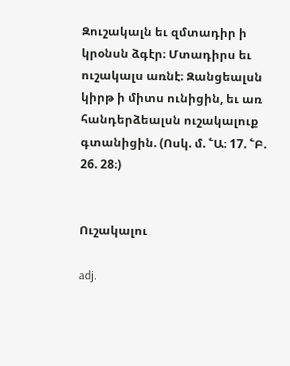Զուշակալն եւ զմտադիր ի կրօնսն ձգէր։ Մտադիրս եւ ուշակալս առնէ։ Զանցեալսն կիրթ ի միտս ունիցին, եւ առ հանդերձեալսն ուշակալուք գտանիցին. (Ոսկ. մ. ՟Ա։ 17. ՟Բ. 26. 28։)


Ուշակալու

adj.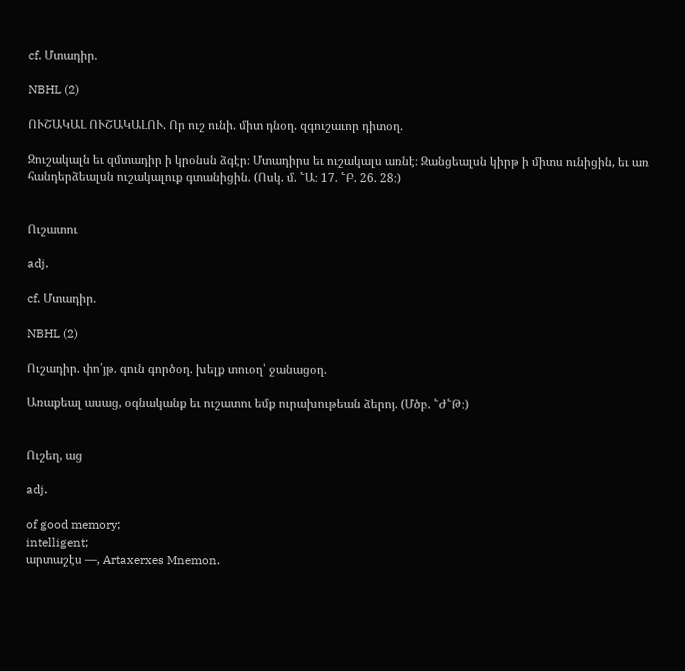cf. Մտադիր.

NBHL (2)

ՈՒՇԱԿԱԼ ՈՒՇԱԿԱԼՈՒ. Որ ուշ ունի. միտ դնօղ. զգուշաւոր դիտօղ.

Զուշակալն եւ զմտադիր ի կրօնսն ձգէր։ Մտադիրս եւ ուշակալս առնէ։ Զանցեալսն կիրթ ի միտս ունիցին, եւ առ հանդերձեալսն ուշակալուք գտանիցին. (Ոսկ. մ. ՟Ա։ 17. ՟Բ. 26. 28։)


Ուշատու

adj.

cf. Մտադիր.

NBHL (2)

Ուշադիր. փո՛յթ. գուն գործօղ. խելք տուօղ՝ ջանացօղ.

Առաքեալ ասաց, օգնականք եւ ուշատու եմք ուրախութեան ձերոյ. (Մծբ. ՟Ժ՟Թ։)


Ուշեղ, աց

adj.

of good memory;
intelligent;
արտաշէս —, Artaxerxes Mnemon.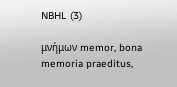NBHL (3)

μνήμων memor, bona memoria praeditus,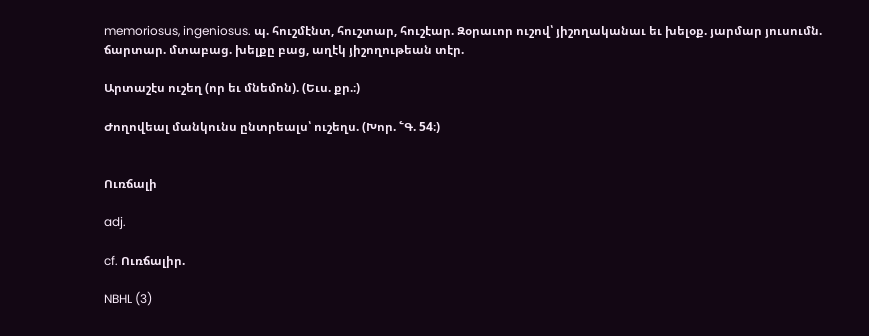memoriosus, ingeniosus. պ. հուշմէնտ, հուշտար, հուշէար. Զօրաւոր ուշով՝ յիշողականաւ եւ խելօք. յարմար յուսումն. ճարտար. մտաբաց. խելքը բաց, աղէկ յիշողութեան տէր.

Արտաշէս ուշեղ (որ եւ մնեմոն). (Եւս. քր.։)

Ժողովեալ մանկունս ընտրեալս՝ ուշեղս. (Խոր. ՟Գ. 54։)


Ուռճալի

adj.

cf. Ուռճալիր.

NBHL (3)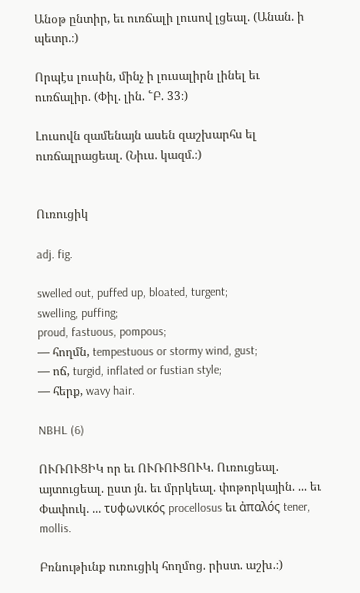Անօթ ընտիր, եւ ուռճալի լուսով լցեալ. (Անան. ի պետր.։)

Որպէս լուսին, մինչ ի լուսալիրն լինել եւ ուռճալիր. (Փիլ. լին. ՟Բ. 33։)

Լուսովն զամենայն ասեն զաշխարհս ել ուռճալրացեալ. (Նիւս. կազմ.։)


Ուռուցիկ

adj. fig.

swelled out, puffed up, bloated, turgent;
swelling, puffing;
proud, fastuous, pompous;
— հողմն, tempestuous or stormy wind, gust;
— ոճ, turgid, inflated or fustian style;
— հերք, wavy hair.

NBHL (6)

ՈՒՌՈՒՑԻԿ որ եւ ՈՒՌՈՒՑՈՒԿ. Ուռուցեալ. այտուցեալ. ըստ յն. եւ մրրկեալ. փոթորկային. ... եւ Փափուկ. ... τυφωνικός procellosus եւ ἀπαλός tener, mollis.

Բռնութիւնք ուռուցիկ հողմոց. րիստ. աշխ.։)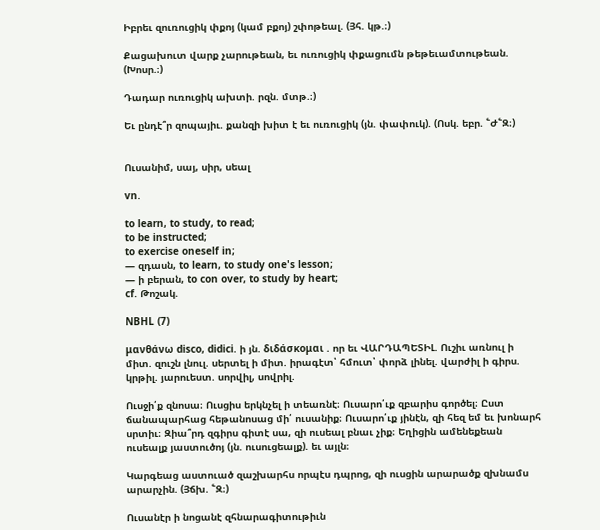Իբրեւ զուռուցիկ փքոյ (կամ բքոյ) շփոթեալ. (Յհ. կթ.։)

Քացախուտ վարք չարութեան, եւ ուռուցիկ փքացումն թեթեւամտութեան. (Խոսր.։)

Դադար ուռուցիկ ախտի. րզն. մտթ.։)

Եւ ընդէ՞ր զոպայիւ. քանզի խիտ է եւ ուռուցիկ (յն. փափուկ). (Ոսկ. եբր. ՟Ժ՟Զ։)


Ուսանիմ, սայ, սիր, սեալ

vn.

to learn, to study, to read;
to be instructed;
to exercise oneself in;
— զդասն, to learn, to study one's lesson;
— ի բերան, to con over, to study by heart;
cf. Թոշակ.

NBHL (7)

μανθάνω disco, didici. ի յն. διδάσκομαι . որ եւ ՎԱՐԴԱՊԵՏԻԼ. Ուշիւ առնուլ ի միտ. զուշն լնուլ. սերտել ի միտ. իրագէտ՝ հմուտ՝ փորձ լինել. վարժիլ ի գիրս. կրթիլ. յարուեստ. սորվիլ, սովրիլ.

Ուսջի՛ք զնոսա։ Ուսցիս երկնչել ի տեառնէ։ Ուսարո՛ւք զբարիս գործել։ Ըստ ճանապարհաց հեթանոսաց մի՛ ուսանիք։ Ուսարո՛ւք յինէն, զի հեզ եմ եւ խոնարհ սրտիւ։ Զիա՞րդ զգիրս գիտէ սա, զի ուսեալ բնաւ չիք։ Եղիցին ամենեքեան ուսեալք յաստուծոյ (յն. ուսուցեալք). եւ այլն։

Կարգեաց աստուած զաշխարհս որպէս դպրոց, զի ուսցին արարածք զխնամս արարչին. (Յճխ. ՟Զ։)

Ուսանէր ի նոցանէ զհնարագիտութիւն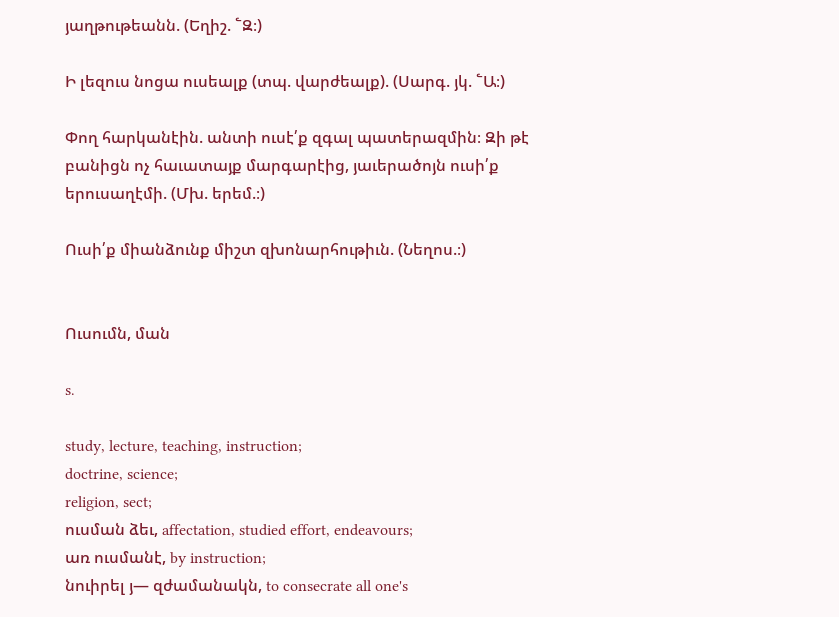յաղթութեանն. (Եղիշ. ՟Զ։)

Ի լեզուս նոցա ուսեալք (տպ. վարժեալք). (Սարգ. յկ. ՟Ա։)

Փող հարկանէին. անտի ուսէ՛ք զգալ պատերազմին։ Զի թէ բանիցն ոչ հաւատայք մարգարէից, յաւերածոյն ուսի՛ք երուսաղէմի. (Մխ. երեմ.։)

Ուսի՛ք միանձունք միշտ զխոնարհութիւն. (Նեղոս.։)


Ուսումն, ման

s.

study, lecture, teaching, instruction;
doctrine, science;
religion, sect;
ուսման ձեւ, affectation, studied effort, endeavours;
առ ուսմանէ, by instruction;
նուիրել յ— զժամանակն, to consecrate all one's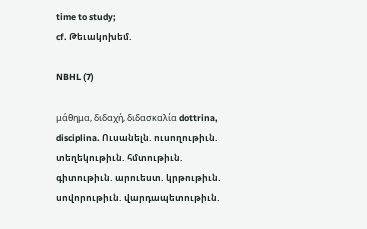time to study;
cf. Թեւակոխեմ.

NBHL (7)

μάθημα, διδαχή, διδασκαλία dottrina, disciplina. Ուսանելն. ուսողութիւն. տեղեկութիւն. հմտութիւն. գիտութիւն. արուեստ. կրթութիւն. սովորութիւն. վարդապետութիւն.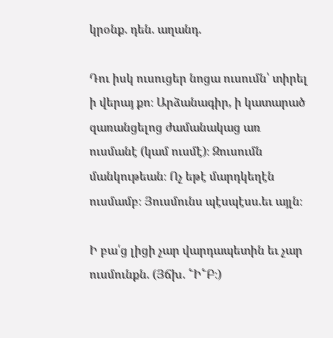կրօնք. դեն. աղանդ.

Դու իսկ ուսուցեր նոցա ուսումն՝ տիրել ի վերայ քո։ Արձանագիր, ի կատարած զառանցելոց ժամանակաց առ ուսմանէ (կամ ուսմէ)։ Զուսումն մանկութեան։ Ոչ եթէ մարդկեղէն ուսմամբ։ Յուսմունս պէսպէսս.եւ այլն։

Ի բա՛ց լիցի չար վարդապետին եւ չար ուսմունքն. (Յճխ. ՟Ի՟Բ։)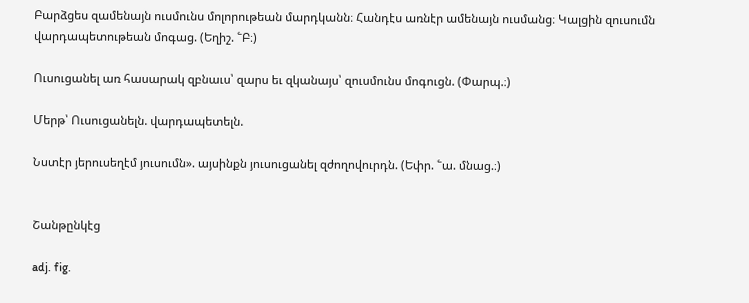Բարձցես զամենայն ուսմունս մոլորութեան մարդկանն։ Հանդէս առնէր ամենայն ուսմանց։ Կալցին զուսումն վարդապետութեան մոգաց. (Եղիշ. ՟Բ։)

Ուսուցանել առ հասարակ զբնաւս՝ զարս եւ զկանայս՝ զուսմունս մոգուցն. (Փարպ.։)

Մերթ՝ Ուսուցանելն. վարդապետելն.

Նստէր յերուսեղէմ յուսումն». այսինքն յուսուցանել զժողովուրդն. (Եփր. ՟ա. մնաց.։)


Շանթընկէց

adj. fig.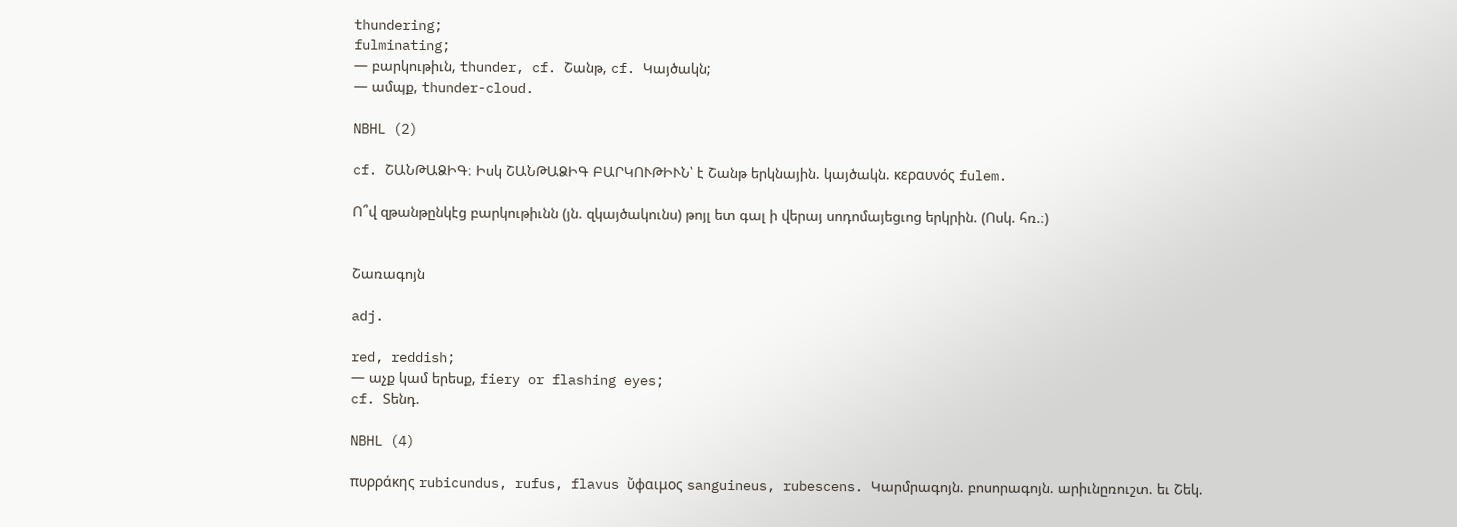thundering;
fulminating;
— բարկութիւն, thunder, cf. Շանթ, cf. Կայծակն;
— ամպք, thunder-cloud.

NBHL (2)

cf. ՇԱՆԹԱՁԻԳ։ Իսկ ՇԱՆԹԱՁԻԳ ԲԱՐԿՈՒԹԻՒՆ՝ է Շանթ երկնային. կայծակն. κεραυνός fulem.

Ո՞վ զթանթընկէց բարկութիւնն (յն. զկայծակունս) թոյլ ետ գալ ի վերայ սոդոմայեցւոց երկրին. (Ոսկ. հռ.։)


Շառագոյն

adj.

red, reddish;
— աչք կամ երեսք, fiery or flashing eyes;
cf. Տենդ.

NBHL (4)

πυρράκης rubicundus, rufus, flavus ὔφαιμος sanguineus, rubescens. Կարմրագոյն. բոսորագոյն. արիւնըռուշտ. եւ Շեկ.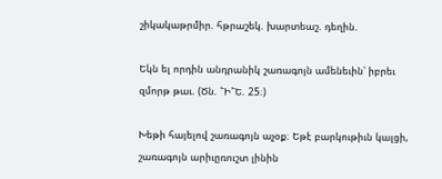շիկակաթրմիր. հթրաշեկ. խարտեաշ. դեղին.

Եկն ել որդին անդրանիկ շառագոյն ամենեւին՝ իբրեւ զմորթ թաւ. (Ծն. ՟Ի՟Ե. 25։)

Խեթի հայելով շառագոյն աչօք։ Եթէ բարկութիւն կալցի, շառագոյն արիւըռուշտ լինին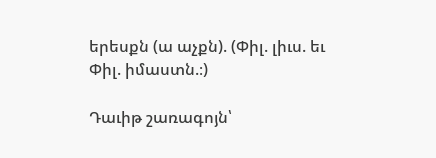երեսքն (ա աչքն). (Փիլ. լիւս. եւ Փիլ. իմաստն.։)

Դաւիթ շառագոյն՝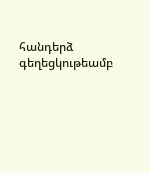հանդերձ գեղեցկութեամբ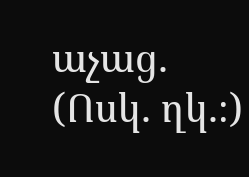աչաց. (Ոսկ. ղկ.։)